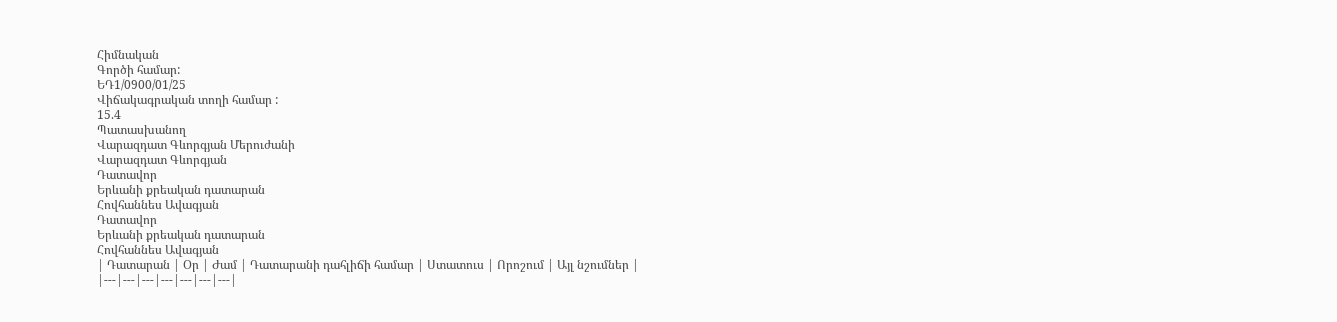Հիմնական
Գործի համար:
ԵԴ1/0900/01/25
Վիճակագրական տողի համար :
15.4
Պատասխանող
Վարազդատ Գևորգյան Մերուժանի
Վարազդատ Գևորգյան
Դատավոր
Երևանի քրեական դատարան
Հովհաննես Ավագյան
Դատավոր
Երևանի քրեական դատարան
Հովհաննես Ավագյան
| Դատարան | Օր | Ժամ | Դատարանի դահլիճի համար | Ստատուս | Որոշում | Այլ նշումներ |
|---|---|---|---|---|---|---|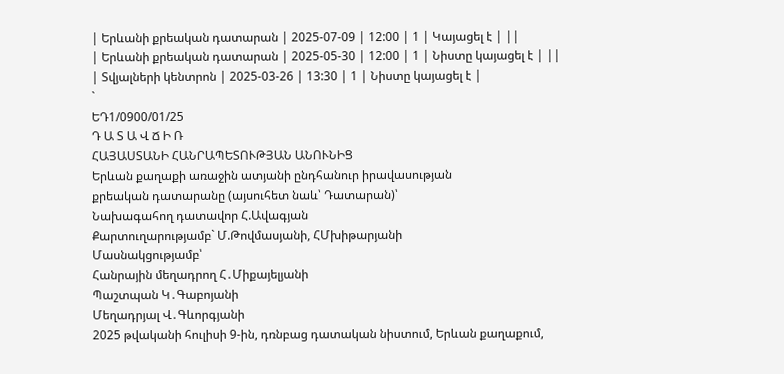| Երևանի քրեական դատարան | 2025-07-09 | 12:00 | 1 | Կայացել է | ||
| Երևանի քրեական դատարան | 2025-05-30 | 12:00 | 1 | Նիստը կայացել է | ||
| Տվյալների կենտրոն | 2025-03-26 | 13:30 | 1 | Նիստը կայացել է |
`
ԵԴ1/0900/01/25
Դ Ա Տ Ա Վ Ճ Ի Ռ
ՀԱՅԱՍՏԱՆԻ ՀԱՆՐԱՊԵՏՈՒԹՅԱՆ ԱՆՈՒՆԻՑ
Երևան քաղաքի առաջին ատյանի ընդհանուր իրավասության
քրեական դատարանը (այսուհետ նաև՝ Դատարան)՝
Նախագահող դատավոր Հ.Ավագյան
Քարտուղարությամբ` Մ.Թովմասյանի, ՀՄխիթարյանի
Մասնակցությամբ՝
Հանրային մեղադրող Հ․Միքայելյանի
Պաշտպան Կ․Գաբոյանի
Մեղադրյալ Վ․Գևորգյանի
2025 թվականի հուլիսի 9-ին, դռնբաց դատական նիստում, Երևան քաղաքում,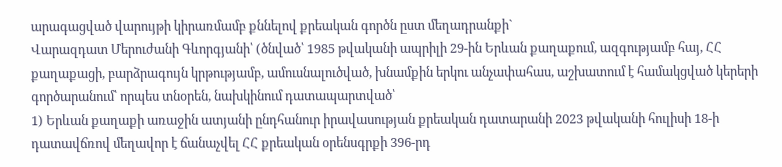արագացված վարույթի կիրառմամբ քննելով քրեական գործն ըստ մեղադրանքի`
Վարազդատ Մերուժանի Գևորգյանի՝ (ծնված՝ 1985 թվականի ապրիլի 29-ին Երևան քաղաքում, ազգությամբ հայ, ՀՀ քաղաքացի, բարձրագույն կրթությամբ, ամուսնալուծված, խնամքին երկու անչափահաս, աշխատում է համակցված կերերի գործարանում՝ որպես տնօրեն, նախկինում դատապարտված՝
1) Երևան քաղաքի առաջին ատյանի ընդհանուր իրավասության քրեական դատարանի 2023 թվականի հուլիսի 18-ի դատավճռով մեղավոր է ճանաչվել ՀՀ քրեական օրենսգրքի 396-րդ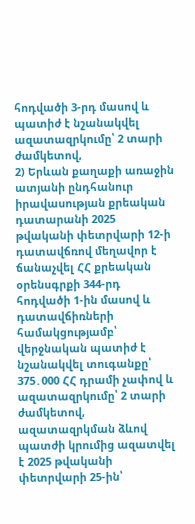հոդվածի 3-րդ մասով և պատիժ է նշանակվել ազատազրկումը՝ 2 տարի ժամկետով,
2) Երևան քաղաքի առաջին ատյանի ընդհանուր իրավասության քրեական դատարանի 2025 թվականի փետրվարի 12-ի դատավճռով մեղավոր է ճանաչվել ՀՀ քրեական օրենսգրքի 344-րդ հոդվածի 1-ին մասով և դատավճիռների համակցությամբ՝ վերջնական պատիժ է նշանակվել տուգանքը՝ 375․000 ՀՀ դրամի չափով և ազատազրկումը՝ 2 տարի ժամկետով, ազատազրկման ձևով պատժի կրումից ազատվել է 2025 թվականի փետրվարի 25-ին՝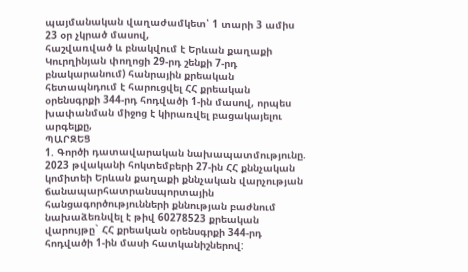պայմանական վաղաժամկետ՝ 1 տարի 3 ամիս 23 օր չկրած մասով,
հաշվառված և բնակվում է Երևան քաղաքի Կուրղինյան փողոցի 29-րդ շենքի 7-րդ բնակարանում) հանրային քրեական հետապնդում է հարուցվել ՀՀ քրեական օրենսգրքի 344-րդ հոդվածի 1-ին մասով, որպես խափանման միջոց է կիրառվել բացակայելու արգելքը,
ՊԱՐԶԵՑ
1. Գործի դատավարական նախապատմությունը.
2023 թվականի հոկտեմբերի 27-ին ՀՀ քննչական կոմիտեի Երևան քաղաքի քննչական վարչության ճանապարհատրանսպորտային հանցագործությունների քննության բաժնում նախաձեռնվել է թիվ 60278523 քրեական վարույթը` ՀՀ քրեական օրենսգրքի 344-րդ հոդվածի 1-ին մասի հատկանիշներով: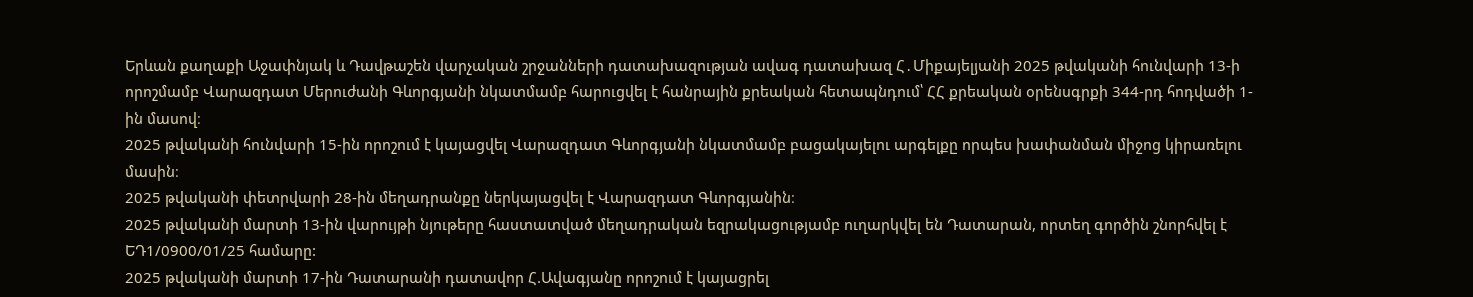Երևան քաղաքի Աջափնյակ և Դավթաշեն վարչական շրջանների դատախազության ավագ դատախազ Հ․Միքայելյանի 2025 թվականի հունվարի 13-ի որոշմամբ Վարազդատ Մերուժանի Գևորգյանի նկատմամբ հարուցվել է հանրային քրեական հետապնդում՝ ՀՀ քրեական օրենսգրքի 344-րդ հոդվածի 1-ին մասով։
2025 թվականի հունվարի 15-ին որոշում է կայացվել Վարազդատ Գևորգյանի նկատմամբ բացակայելու արգելքը որպես խափանման միջոց կիրառելու մասին։
2025 թվականի փետրվարի 28-ին մեղադրանքը ներկայացվել է Վարազդատ Գևորգյանին։
2025 թվականի մարտի 13-ին վարույթի նյութերը հաստատված մեղադրական եզրակացությամբ ուղարկվել են Դատարան, որտեղ գործին շնորհվել է ԵԴ1/0900/01/25 համարը:
2025 թվականի մարտի 17-ին Դատարանի դատավոր Հ.Ավագյանը որոշում է կայացրել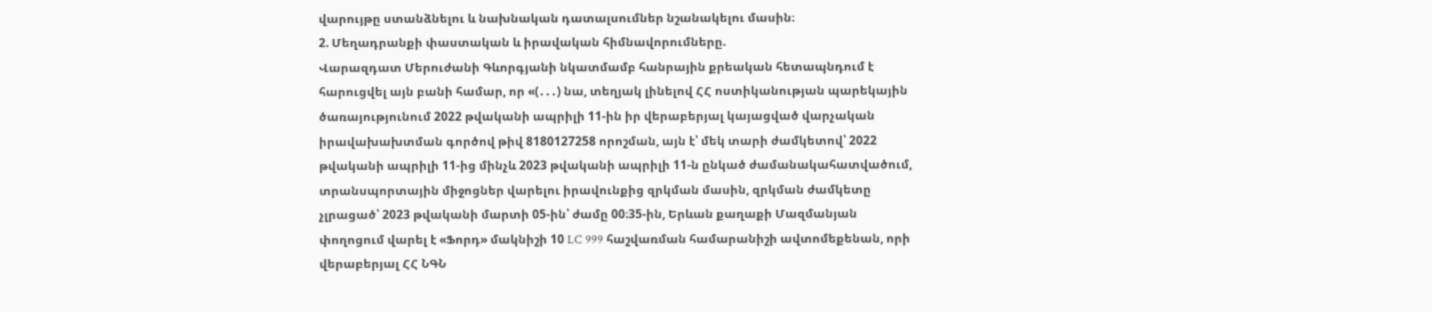վարույթը ստանձնելու և նախնական դատալսումներ նշանակելու մասին։
2. Մեղադրանքի փաստական և իրավական հիմնավորումները.
Վարազդատ Մերուժանի Գևորգյանի նկատմամբ հանրային քրեական հետապնդում է հարուցվել այն բանի համար, որ «(․․․) նա, տեղյակ լինելով ՀՀ ոստիկանության պարեկային ծառայությունում 2022 թվականի ապրիլի 11-ին իր վերաբերյալ կայացված վարչական իրավախախտման գործով թիվ 8180127258 որոշման, այն է՝ մեկ տարի ժամկետով՝ 2022 թվականի ապրիլի 11-ից մինչև 2023 թվականի ապրիլի 11-ն ընկած ժամանակահատվածում, տրանսպորտային միջոցներ վարելու իրավունքից զրկման մասին, զրկման ժամկետը չլրացած՝ 2023 թվականի մարտի 05-ին՝ ժամը 00։35-ին, Երևան քաղաքի Մազմանյան փողոցում վարել է «Ֆորդ» մակնիշի 10 LC 999 հաշվառման համարանիշի ավտոմեքենան, որի վերաբերյալ ՀՀ ՆԳՆ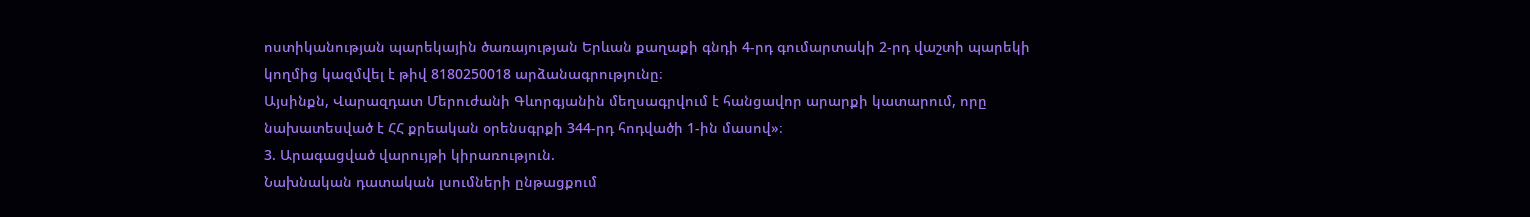ոստիկանության պարեկային ծառայության Երևան քաղաքի գնդի 4-րդ գումարտակի 2-րդ վաշտի պարեկի կողմից կազմվել է թիվ 8180250018 արձանագրությունը։
Այսինքն, Վարազդատ Մերուժանի Գևորգյանին մեղսագրվում է հանցավոր արարքի կատարում, որը նախատեսված է ՀՀ քրեական օրենսգրքի 344-րդ հոդվածի 1-ին մասով»։
3. Արագացված վարույթի կիրառություն.
Նախնական դատական լսումների ընթացքում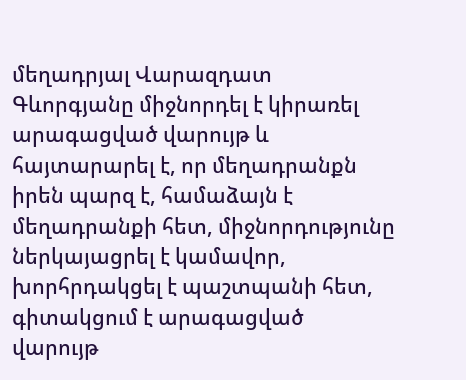մեղադրյալ Վարազդատ Գևորգյանը միջնորդել է կիրառել արագացված վարույթ և հայտարարել է, որ մեղադրանքն իրեն պարզ է, համաձայն է մեղադրանքի հետ, միջնորդությունը ներկայացրել է կամավոր, խորհրդակցել է պաշտպանի հետ, գիտակցում է արագացված վարույթ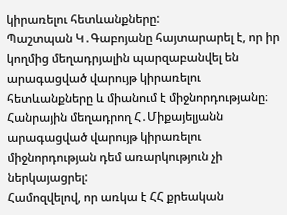կիրառելու հետևանքները:
Պաշտպան Կ․Գաբոյանը հայտարարել է, որ իր կողմից մեղադրյալին պարզաբանվել են արագացված վարույթ կիրառելու հետևանքները և միանում է միջնորդությանը։
Հանրային մեղադրող Հ․Միքայելյանն արագացված վարույթ կիրառելու միջնորդության դեմ առարկություն չի ներկայացրել:
Համոզվելով, որ առկա է ՀՀ քրեական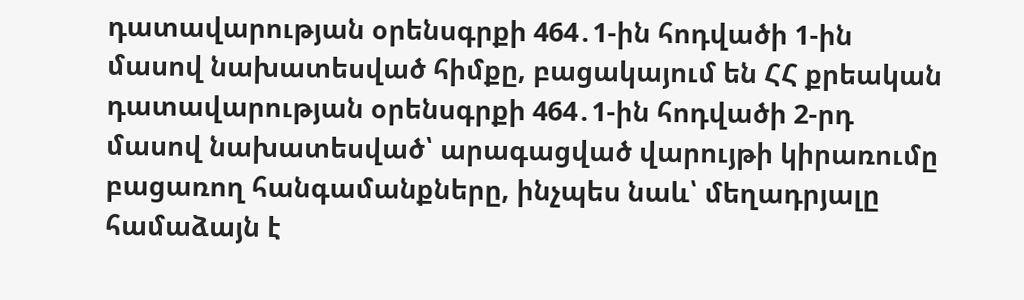դատավարության օրենսգրքի 464․1-ին հոդվածի 1-ին մասով նախատեսված հիմքը, բացակայում են ՀՀ քրեական դատավարության օրենսգրքի 464․1-ին հոդվածի 2-րդ մասով նախատեսված՝ արագացված վարույթի կիրառումը բացառող հանգամանքները, ինչպես նաև՝ մեղադրյալը համաձայն է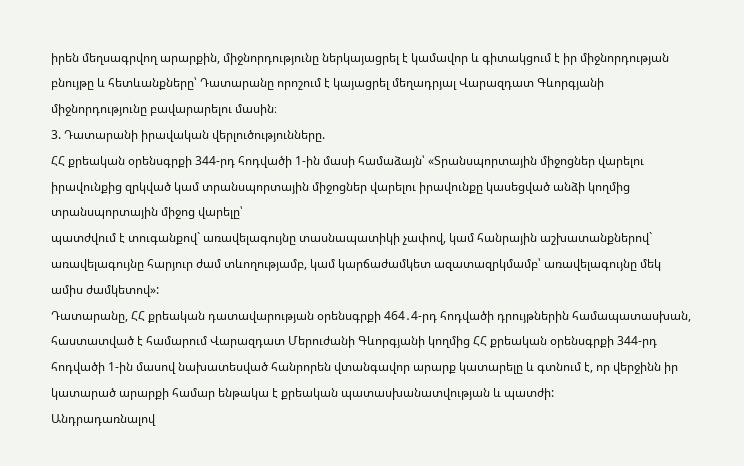իրեն մեղսագրվող արարքին, միջնորդությունը ներկայացրել է կամավոր և գիտակցում է իր միջնորդության բնույթը և հետևանքները՝ Դատարանը որոշում է կայացրել մեղադրյալ Վարազդատ Գևորգյանի միջնորդությունը բավարարելու մասին։
3. Դատարանի իրավական վերլուծությունները.
ՀՀ քրեական օրենսգրքի 344-րդ հոդվածի 1-ին մասի համաձայն՝ «Տրանսպորտային միջոցներ վարելու իրավունքից զրկված կամ տրանսպորտային միջոցներ վարելու իրավունքը կասեցված անձի կողմից տրանսպորտային միջոց վարելը՝
պատժվում է տուգանքով` առավելագույնը տասնապատիկի չափով, կամ հանրային աշխատանքներով` առավելագույնը հարյուր ժամ տևողությամբ, կամ կարճաժամկետ ազատազրկմամբ՝ առավելագույնը մեկ ամիս ժամկետով»:
Դատարանը, ՀՀ քրեական դատավարության օրենսգրքի 464․4-րդ հոդվածի դրույթներին համապատասխան, հաստատված է համարում Վարազդատ Մերուժանի Գևորգյանի կողմից ՀՀ քրեական օրենսգրքի 344-րդ հոդվածի 1-ին մասով նախատեսված հանրորեն վտանգավոր արարք կատարելը և գտնում է, որ վերջինն իր կատարած արարքի համար ենթակա է քրեական պատասխանատվության և պատժի:
Անդրադառնալով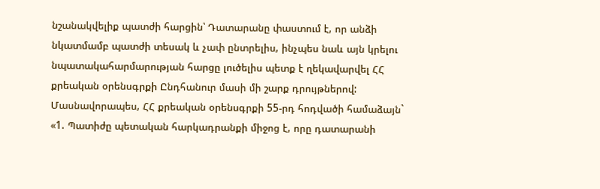նշանակվելիք պատժի հարցին՝ Դատարանը փաստում է, որ անձի նկատմամբ պատժի տեսակ և չափ ընտրելիս, ինչպես նաև այն կրելու նպատակահարմարության հարցը լուծելիս պետք է ղեկավարվել ՀՀ քրեական օրենսգրքի Ընդհանուր մասի մի շարք դրույթներով:
Մասնավորապես, ՀՀ քրեական օրենսգրքի 55-րդ հոդվածի համաձայն`
«1. Պատիժը պետական հարկադրանքի միջոց է, որը դատարանի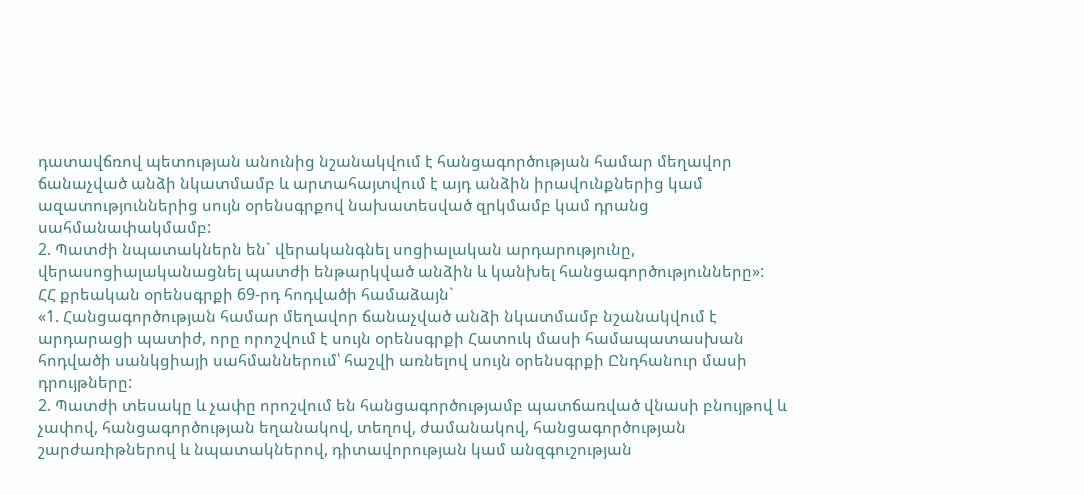դատավճռով պետության անունից նշանակվում է հանցագործության համար մեղավոր ճանաչված անձի նկատմամբ և արտահայտվում է այդ անձին իրավունքներից կամ ազատություններից սույն օրենսգրքով նախատեսված զրկմամբ կամ դրանց սահմանափակմամբ:
2. Պատժի նպատակներն են` վերականգնել սոցիալական արդարությունը, վերասոցիալականացնել պատժի ենթարկված անձին և կանխել հանցագործությունները»:
ՀՀ քրեական օրենսգրքի 69-րդ հոդվածի համաձայն`
«1. Հանցագործության համար մեղավոր ճանաչված անձի նկատմամբ նշանակվում է արդարացի պատիժ, որը որոշվում է սույն օրենսգրքի Հատուկ մասի համապատասխան հոդվածի սանկցիայի սահմաններում՝ հաշվի առնելով սույն օրենսգրքի Ընդհանուր մասի դրույթները:
2. Պատժի տեսակը և չափը որոշվում են հանցագործությամբ պատճառված վնասի բնույթով և չափով, հանցագործության եղանակով, տեղով, ժամանակով, հանցագործության շարժառիթներով և նպատակներով, դիտավորության կամ անզգուշության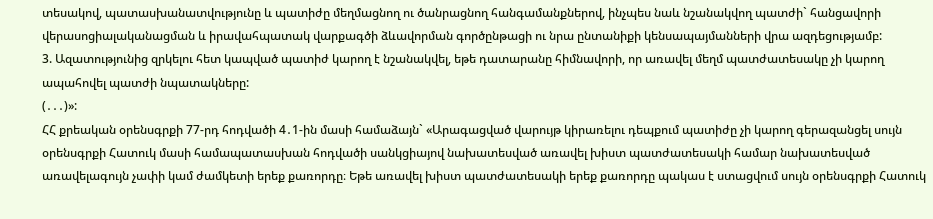տեսակով, պատասխանատվությունը և պատիժը մեղմացնող ու ծանրացնող հանգամանքներով, ինչպես նաև նշանակվող պատժի` հանցավորի վերասոցիալականացման և իրավահպատակ վարքագծի ձևավորման գործընթացի ու նրա ընտանիքի կենսապայմանների վրա ազդեցությամբ:
3. Ազատությունից զրկելու հետ կապված պատիժ կարող է նշանակվել, եթե դատարանը հիմնավորի, որ առավել մեղմ պատժատեսակը չի կարող ապահովել պատժի նպատակները:
(․․․)»:
ՀՀ քրեական օրենսգրքի 77-րդ հոդվածի 4․1-ին մասի համաձայն` «Արագացված վարույթ կիրառելու դեպքում պատիժը չի կարող գերազանցել սույն օրենսգրքի Հատուկ մասի համապատասխան հոդվածի սանկցիայով նախատեսված առավել խիստ պատժատեսակի համար նախատեսված առավելագույն չափի կամ ժամկետի երեք քառորդը։ Եթե առավել խիստ պատժատեսակի երեք քառորդը պակաս է ստացվում սույն օրենսգրքի Հատուկ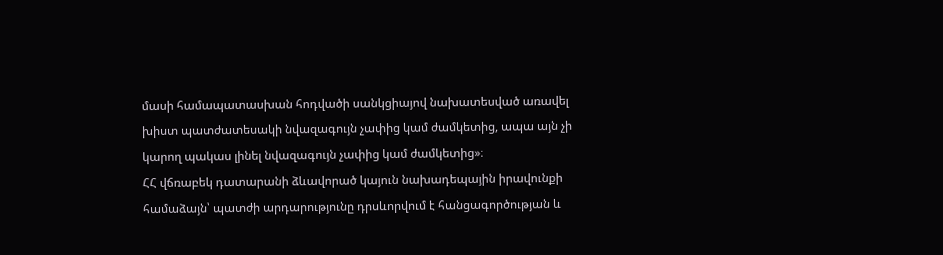մասի համապատասխան հոդվածի սանկցիայով նախատեսված առավել խիստ պատժատեսակի նվազագույն չափից կամ ժամկետից, ապա այն չի կարող պակաս լինել նվազագույն չափից կամ ժամկետից»։
ՀՀ վճռաբեկ դատարանի ձևավորած կայուն նախադեպային իրավունքի համաձայն՝ պատժի արդարությունը դրսևորվում է հանցագործության և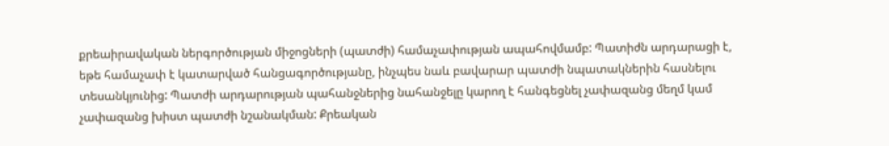քրեաիրավական ներգործության միջոցների (պատժի) համաչափության ապահովմամբ: Պատիժն արդարացի է, եթե համաչափ է կատարված հանցագործությանը, ինչպես նաև բավարար պատժի նպատակներին հասնելու տեսանկյունից: Պատժի արդարության պահանջներից նահանջելը կարող է հանգեցնել չափազանց մեղմ կամ չափազանց խիստ պատժի նշանակման: Քրեական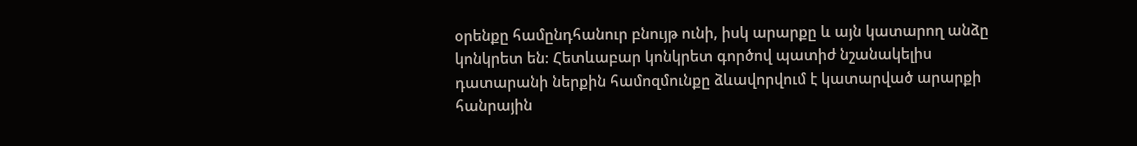օրենքը համընդհանուր բնույթ ունի, իսկ արարքը և այն կատարող անձը կոնկրետ են: Հետևաբար կոնկրետ գործով պատիժ նշանակելիս դատարանի ներքին համոզմունքը ձևավորվում է կատարված արարքի հանրային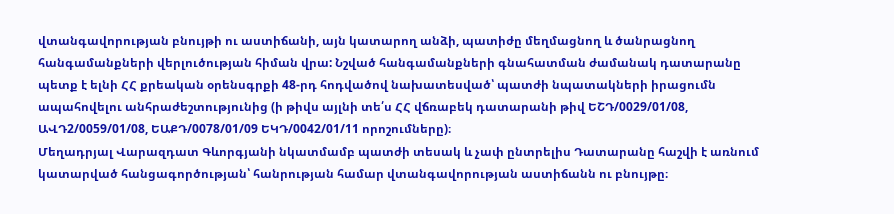վտանգավորության բնույթի ու աստիճանի, այն կատարող անձի, պատիժը մեղմացնող և ծանրացնող հանգամանքների վերլուծության հիման վրա: Նշված հանգամանքների գնահատման ժամանակ դատարանը պետք է ելնի ՀՀ քրեական օրենսգրքի 48-րդ հոդվածով նախատեսված՝ պատժի նպատակների իրացումն ապահովելու անհրաժեշտությունից (ի թիվս այլնի տե՛ս ՀՀ վճռաբեկ դատարանի թիվ ԵՇԴ/0029/01/08, ԱՎԴ2/0059/01/08, ԵԱՔԴ/0078/01/09 ԵԿԴ/0042/01/11 որոշումները)։
Մեղադրյալ Վարազդատ Գևորգյանի նկատմամբ պատժի տեսակ և չափ ընտրելիս Դատարանը հաշվի է առնում կատարված հանցագործության՝ հանրության համար վտանգավորության աստիճանն ու բնույթը։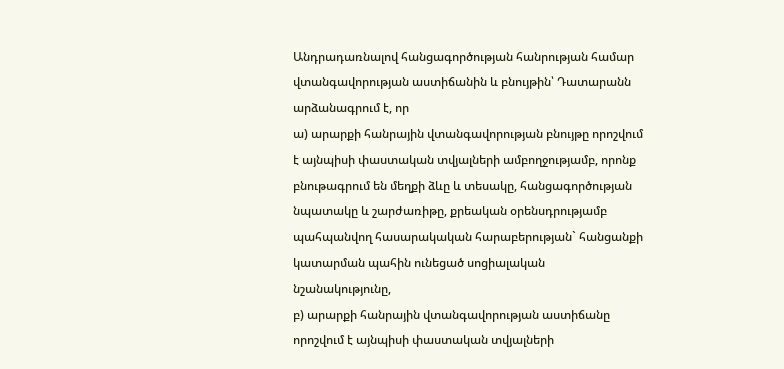Անդրադառնալով հանցագործության հանրության համար վտանգավորության աստիճանին և բնույթին՝ Դատարանն արձանագրում է, որ
ա) արարքի հանրային վտանգավորության բնույթը որոշվում է այնպիսի փաստական տվյալների ամբողջությամբ, որոնք բնութագրում են մեղքի ձևը և տեսակը, հանցագործության նպատակը և շարժառիթը, քրեական օրենսդրությամբ պահպանվող հասարակական հարաբերության` հանցանքի կատարման պահին ունեցած սոցիալական նշանակությունը,
բ) արարքի հանրային վտանգավորության աստիճանը որոշվում է այնպիսի փաստական տվյալների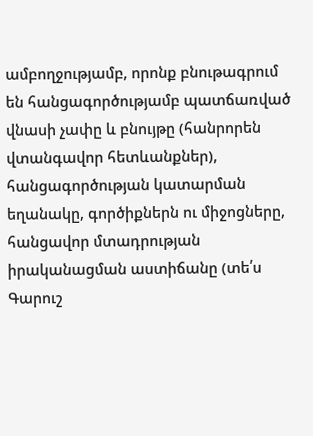ամբողջությամբ, որոնք բնութագրում են հանցագործությամբ պատճառված վնասի չափը և բնույթը (հանրորեն վտանգավոր հետևանքներ), հանցագործության կատարման եղանակը, գործիքներն ու միջոցները, հանցավոր մտադրության իրականացման աստիճանը (տե՛ս Գարուշ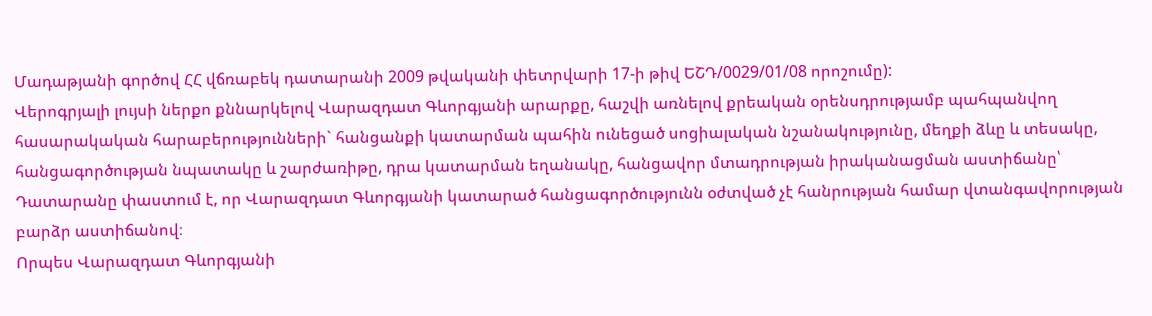Մադաթյանի գործով ՀՀ վճռաբեկ դատարանի 2009 թվականի փետրվարի 17-ի թիվ ԵՇԴ/0029/01/08 որոշումը):
Վերոգրյալի լույսի ներքո քննարկելով Վարազդատ Գևորգյանի արարքը, հաշվի առնելով քրեական օրենսդրությամբ պահպանվող հասարակական հարաբերությունների` հանցանքի կատարման պահին ունեցած սոցիալական նշանակությունը, մեղքի ձևը և տեսակը, հանցագործության նպատակը և շարժառիթը, դրա կատարման եղանակը, հանցավոր մտադրության իրականացման աստիճանը՝ Դատարանը փաստում է, որ Վարազդատ Գևորգյանի կատարած հանցագործությունն օժտված չէ հանրության համար վտանգավորության բարձր աստիճանով։
Որպես Վարազդատ Գևորգյանի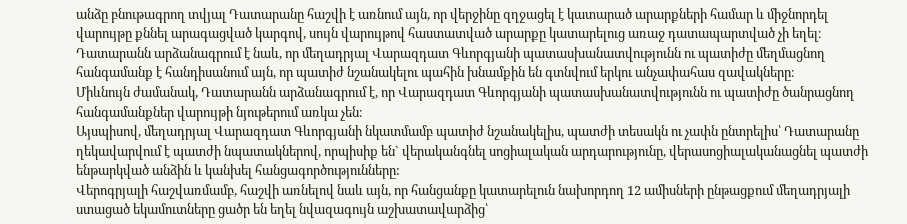անձը բնութագրող տվյալ Դատարանը հաշվի է առնում այն, որ վերջինը զղջացել է կատարած արարքների համար և միջնորդել վարույթը քննել արագացված կարգով, սույն վարույթով հաստատված արարքը կատարելուց առաջ դատապարտված չի եղել։
Դատարանն արձանագրում է նաև, որ մեղադրյալ Վարազդատ Գևորգյանի պատասխանատվությունն ու պատիժը մեղմացնող հանգամանք է հանդիսանում այն, որ պատիժ նշանակելու պահին խնամքին են գտնվում երկու անչափահաս զավակները։
Միևնույն ժամանակ, Դատարանն արձանագրում է, որ Վարազդատ Գևորգյանի պատասխանատվությունն ու պատիժը ծանրացնող հանգամանքներ վարույթի նյութերում առկա չեն։
Այսպիսով, մեղադրյալ Վարազդատ Գևորգյանի նկատմամբ պատիժ նշանակելիս, պատժի տեսակն ու չափն ընտրելիս՝ Դատարանը ղեկավարվում է պատժի նպատակներով, որպիսիք են` վերականգնել սոցիալական արդարությունը, վերասոցիալականացնել պատժի ենթարկված անձին և կանխել հանցագործությունները:
Վերոգրյալի հաշվառմամբ, հաշվի առնելով նաև այն, որ հանցանքը կատարելուն նախորդող 12 ամիսների ընթացքում մեղադրյալի ստացած եկամուտները ցածր են եղել նվազագույն աշխատավարձից՝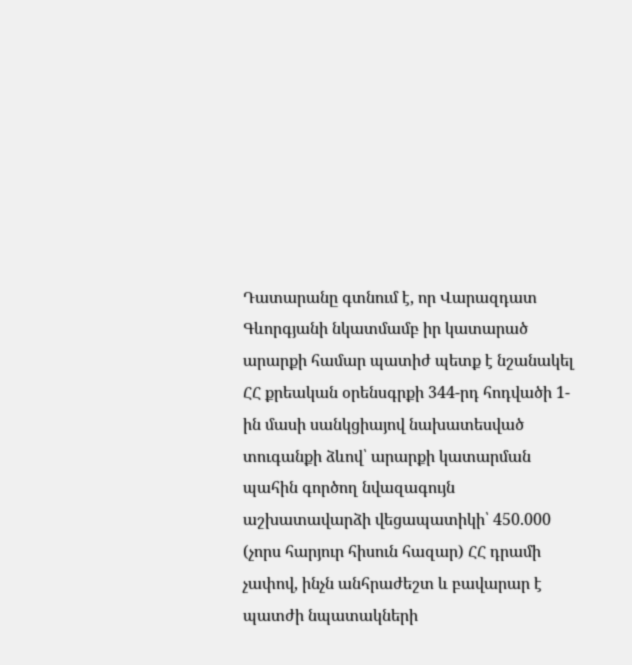Դատարանը գտնում է, որ Վարազդատ Գևորգյանի նկատմամբ իր կատարած արարքի համար պատիժ պետք է նշանակել ՀՀ քրեական օրենսգրքի 344-րդ հոդվածի 1-ին մասի սանկցիայով նախատեսված տուգանքի ձևով՝ արարքի կատարման պահին գործող նվազագույն աշխատավարձի վեցապատիկի՝ 450.000 (չորս հարյուր հիսուն հազար) ՀՀ դրամի չափով, ինչն անհրաժեշտ և բավարար է պատժի նպատակների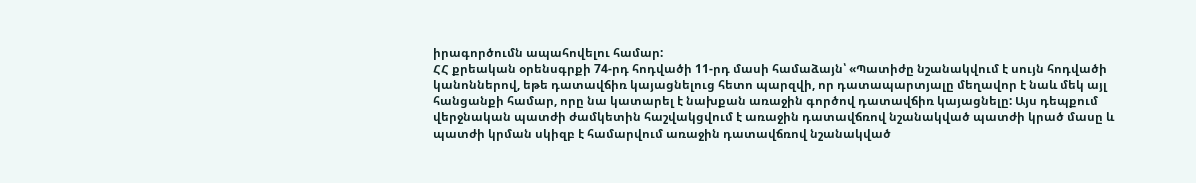իրագործումն ապահովելու համար:
ՀՀ քրեական օրենսգրքի 74-րդ հոդվածի 11-րդ մասի համաձայն՝ «Պատիժը նշանակվում է սույն հոդվածի կանոններով, եթե դատավճիռ կայացնելուց հետո պարզվի, որ դատապարտյալը մեղավոր է նաև մեկ այլ հանցանքի համար, որը նա կատարել է նախքան առաջին գործով դատավճիռ կայացնելը: Այս դեպքում վերջնական պատժի ժամկետին հաշվակցվում է առաջին դատավճռով նշանակված պատժի կրած մասը և պատժի կրման սկիզբ է համարվում առաջին դատավճռով նշանակված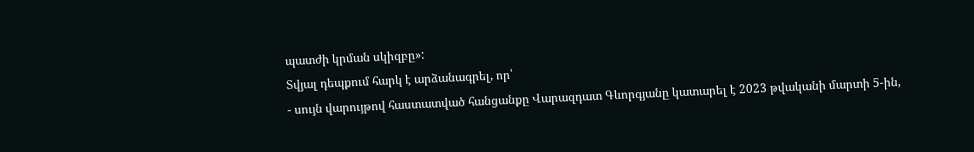պատժի կրման սկիզբը»:
Տվյալ դեպքում հարկ է արձանագրել, որ՝
- սույն վարույթով հաստատված հանցանքը Վարազդատ Գևորգյանը կատարել է 2023 թվականի մարտի 5-ին,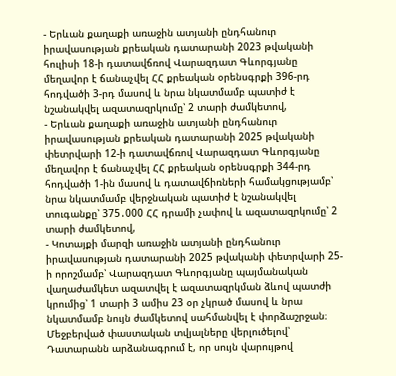- Երևան քաղաքի առաջին ատյանի ընդհանուր իրավասության քրեական դատարանի 2023 թվականի հուլիսի 18-ի դատավճռով Վարազդատ Գևորգյանը մեղավոր է ճանաչվել ՀՀ քրեական օրենսգրքի 396-րդ հոդվածի 3-րդ մասով և նրա նկատմամբ պատիժ է նշանակվել ազատազրկումը՝ 2 տարի ժամկետով,
- Երևան քաղաքի առաջին ատյանի ընդհանուր իրավասության քրեական դատարանի 2025 թվականի փետրվարի 12-ի դատավճռով Վարազդատ Գևորգյանը մեղավոր է ճանաչվել ՀՀ քրեական օրենսգրքի 344-րդ հոդվածի 1-ին մասով և դատավճիռների համակցությամբ՝ նրա նկատմամբ վերջնական պատիժ է նշանակվել տուգանքը՝ 375․000 ՀՀ դրամի չափով և ազատազրկումը՝ 2 տարի ժամկետով,
- Կոտայքի մարզի առաջին ատյանի ընդհանուր իրավասության դատարանի 2025 թվականի փետրվարի 25-ի որոշմամբ՝ Վարազդատ Գևորգյանը պայմանական վաղաժամկետ ազատվել է ազատազրկման ձևով պատժի կրումից՝ 1 տարի 3 ամիս 23 օր չկրած մասով և նրա նկատմամբ նույն ժամկետով սահմանվել է փորձաշրջան։
Մեջբերված փաստական տվյալները վերլուծելով՝ Դատարանն արձանագրում է, որ սույն վարույթով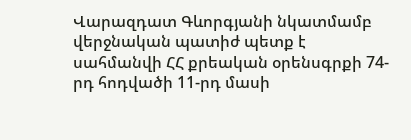Վարազդատ Գևորգյանի նկատմամբ վերջնական պատիժ պետք է սահմանվի ՀՀ քրեական օրենսգրքի 74-րդ հոդվածի 11-րդ մասի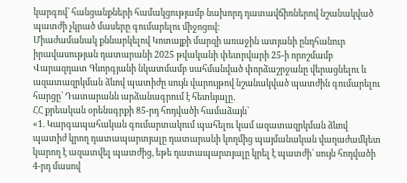կարգով՝ հանցանքների համակցությամբ նախորդ դատավճիռներով նշանակված պատժի չկրած մասերը գումարելու միջոցով։
Միաժամանակ քննարկելով Կոտայքի մարզի առաջին ատյանի ընդհանուր իրավասության դատարանի 2025 թվականի փետրվարի 25-ի որոշմամբ Վարազդատ Գևորգյանի նկատմամբ սահմանված փորձաշրջանը վերացնելու և ազատազրկման ձևով պատիժը սույն վարույթով նշանակված պատժին գումարելու հարցը՝ Դատարանն արձանագրում է հետևյալը․
ՀՀ քրեական օրենսգրքի 85-րդ հոդվածի համաձայն՝
«1. Կարգապահական գումարտակում պահելու կամ ազատազրկման ձևով պատիժ կրող դատապարտյալը դատարանի կողմից պայմանական վաղաժամկետ կարող է ազատվել պատժից, եթե դատապարտյալը կրել է պատժի` սույն հոդվածի 4-րդ մասով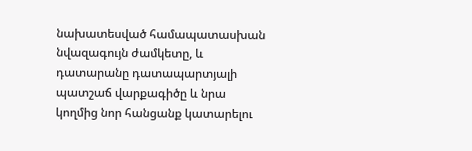նախատեսված համապատասխան նվազագույն ժամկետը, և դատարանը դատապարտյալի պատշաճ վարքագիծը և նրա կողմից նոր հանցանք կատարելու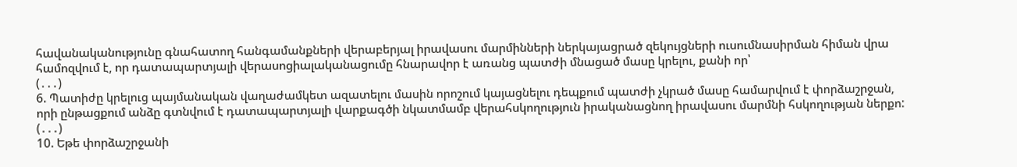հավանականությունը գնահատող հանգամանքների վերաբերյալ իրավասու մարմինների ներկայացրած զեկույցների ուսումնասիրման հիման վրա համոզվում է, որ դատապարտյալի վերասոցիալականացումը հնարավոր է առանց պատժի մնացած մասը կրելու, քանի որ՝
(․․․)
6. Պատիժը կրելուց պայմանական վաղաժամկետ ազատելու մասին որոշում կայացնելու դեպքում պատժի չկրած մասը համարվում է փորձաշրջան, որի ընթացքում անձը գտնվում է դատապարտյալի վարքագծի նկատմամբ վերահսկողություն իրականացնող իրավասու մարմնի հսկողության ներքո:
(․․․)
10. Եթե փորձաշրջանի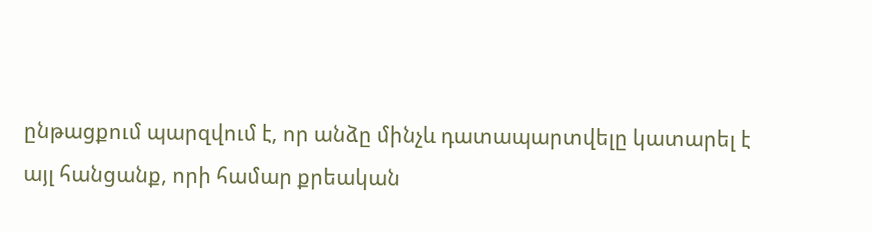ընթացքում պարզվում է, որ անձը մինչև դատապարտվելը կատարել է այլ հանցանք, որի համար քրեական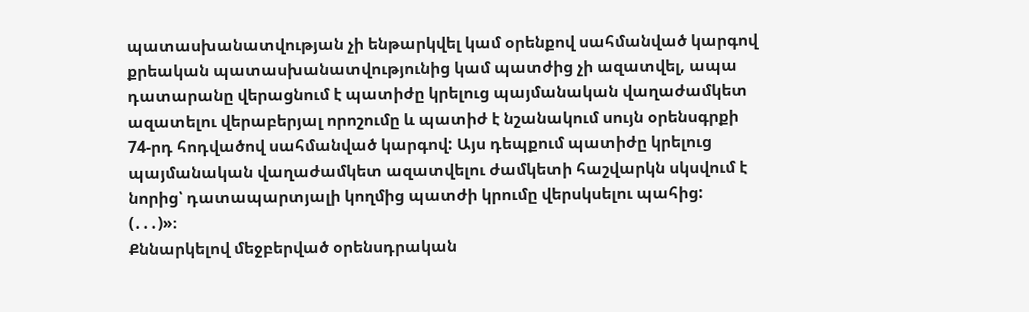պատասխանատվության չի ենթարկվել կամ օրենքով սահմանված կարգով քրեական պատասխանատվությունից կամ պատժից չի ազատվել, ապա դատարանը վերացնում է պատիժը կրելուց պայմանական վաղաժամկետ ազատելու վերաբերյալ որոշումը և պատիժ է նշանակում սույն օրենսգրքի 74-րդ հոդվածով սահմանված կարգով: Այս դեպքում պատիժը կրելուց պայմանական վաղաժամկետ ազատվելու ժամկետի հաշվարկն սկսվում է նորից՝ դատապարտյալի կողմից պատժի կրումը վերսկսելու պահից:
(․․․)»։
Քննարկելով մեջբերված օրենսդրական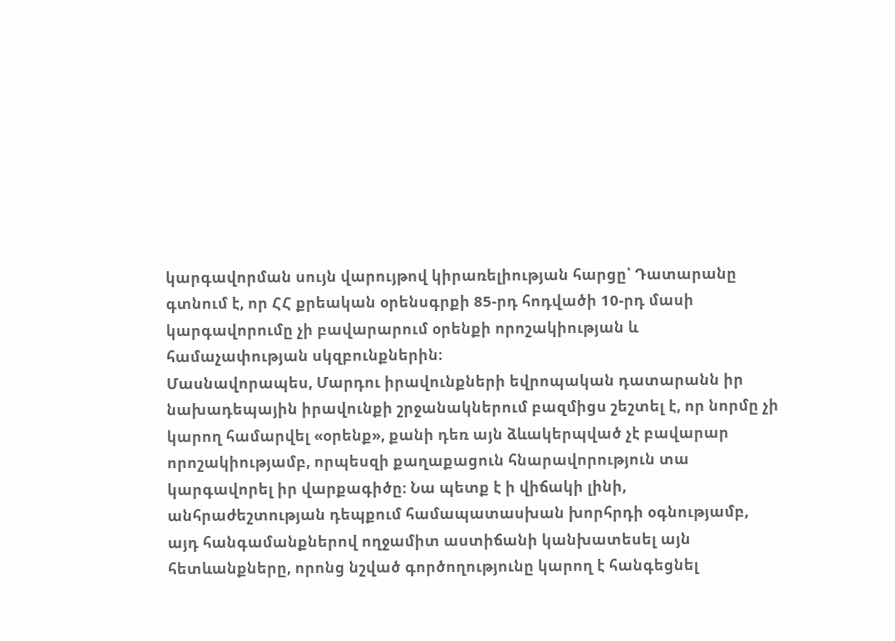կարգավորման սույն վարույթով կիրառելիության հարցը՝ Դատարանը գտնում է, որ ՀՀ քրեական օրենսգրքի 85-րդ հոդվածի 10-րդ մասի կարգավորումը չի բավարարում օրենքի որոշակիության և համաչափության սկզբունքներին։
Մասնավորապես, Մարդու իրավունքների եվրոպական դատարանն իր նախադեպային իրավունքի շրջանակներում բազմիցս շեշտել է, որ նորմը չի կարող համարվել «օրենք», քանի դեռ այն ձևակերպված չէ բավարար որոշակիությամբ, որպեսզի քաղաքացուն հնարավորություն տա կարգավորել իր վարքագիծը։ Նա պետք է ի վիճակի լինի, անհրաժեշտության դեպքում համապատասխան խորհրդի օգնությամբ, այդ հանգամանքներով ողջամիտ աստիճանի կանխատեսել այն հետևանքները, որոնց նշված գործողությունը կարող է հանգեցնել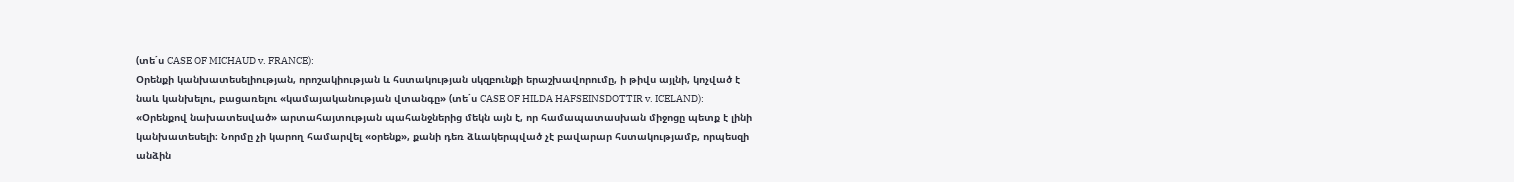(տե΄ս CASE OF MICHAUD v. FRANCE):
Օրենքի կանխատեսելիության, որոշակիության և հստակության սկզբունքի երաշխավորումը, ի թիվս այլնի, կոչված է նաև կանխելու, բացառելու «կամայականության վտանգը» (տե΄ս CASE OF HILDA HAFSEINSDOTTIR v. ICELAND):
«Օրենքով նախատեսված» արտահայտության պահանջներից մեկն այն է, որ համապատասխան միջոցը պետք է լինի կանխատեսելի։ Նորմը չի կարող համարվել «օրենք», քանի դեռ ձևակերպված չէ բավարար հստակությամբ, որպեսզի անձին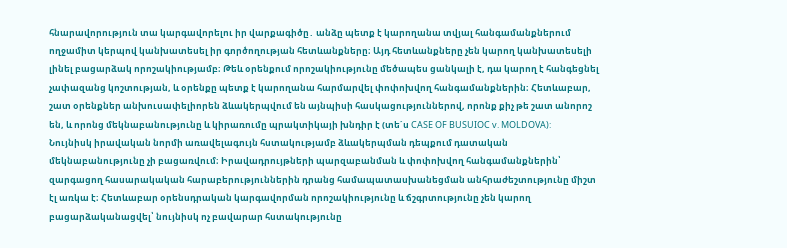հնարավորություն տա կարգավորելու իր վարքագիծը․ անձը պետք է կարողանա տվյալ հանգամանքներում ողջամիտ կերպով կանխատեսել իր գործողության հետևանքները։ Այդ հետևանքները չեն կարող կանխատեսելի լինել բացարձակ որոշակիությամբ։ Թեև օրենքում որոշակիությունը մեծապես ցանկալի է, դա կարող է հանգեցնել չափազանց կոշտության, և օրենքը պետք է կարողանա հարմարվել փոփոխվող հանգամանքներին։ Հետևաբար, շատ օրենքներ անխուսափելիորեն ձևակերպվում են այնպիսի հասկացություններով, որոնք քիչ թե շատ անորոշ են, և որոնց մեկնաբանությունը և կիրառումը պրակտիկայի խնդիր է (տե΄ս CASE OF BUSUIOC v. MOLDOVA):
Նույնիսկ իրավական նորմի առավելագույն հստակությամբ ձևակերպման դեպքում դատական մեկնաբանությունը չի բացառվում։ Իրավադրույթների պարզաբանման և փոփոխվող հանգամանքներին՝ զարգացող հասարակական հարաբերություններին դրանց համապատասխանեցման անհրաժեշտությունը միշտ էլ առկա է։ Հետևաբար օրենսդրական կարգավորման որոշակիությունը և ճշգրտությունը չեն կարող բացարձականացվել՝ նույնիսկ ոչ բավարար հստակությունը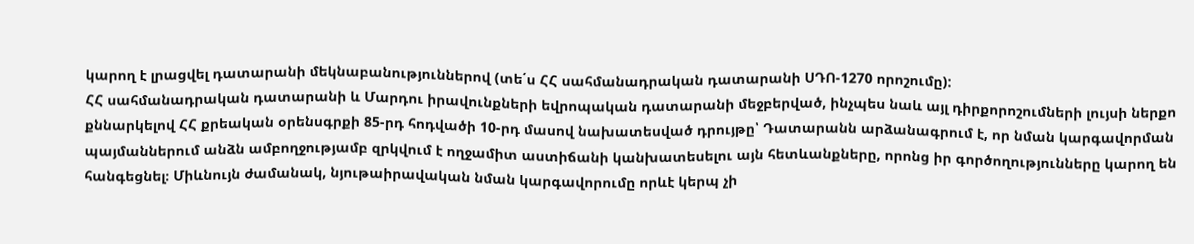կարող է լրացվել դատարանի մեկնաբանություններով (տե΄ս ՀՀ սահմանադրական դատարանի ՍԴՈ-1270 որոշումը):
ՀՀ սահմանադրական դատարանի և Մարդու իրավունքների եվրոպական դատարանի մեջբերված, ինչպես նաև այլ դիրքորոշումների լույսի ներքո քննարկելով ՀՀ քրեական օրենսգրքի 85-րդ հոդվածի 10-րդ մասով նախատեսված դրույթը՝ Դատարանն արձանագրում է, որ նման կարգավորման պայմաններում անձն ամբողջությամբ զրկվում է ողջամիտ աստիճանի կանխատեսելու այն հետևանքները, որոնց իր գործողությունները կարող են հանգեցնել։ Միևնույն ժամանակ, նյութաիրավական նման կարգավորումը որևէ կերպ չի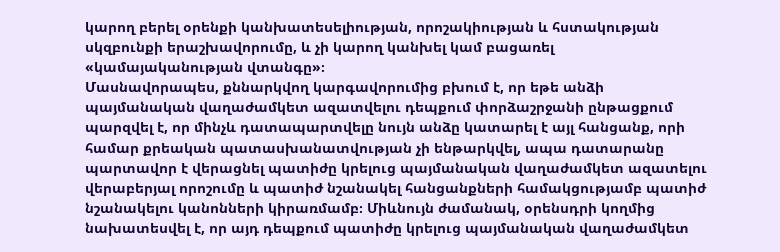կարող բերել օրենքի կանխատեսելիության, որոշակիության և հստակության սկզբունքի երաշխավորումը, և չի կարող կանխել կամ բացառել «կամայականության վտանգը»։
Մասնավորապես, քննարկվող կարգավորումից բխում է, որ եթե անձի պայմանական վաղաժամկետ ազատվելու դեպքում փորձաշրջանի ընթացքում պարզվել է, որ մինչև դատապարտվելը նույն անձը կատարել է այլ հանցանք, որի համար քրեական պատասխանատվության չի ենթարկվել, ապա դատարանը պարտավոր է վերացնել պատիժը կրելուց պայմանական վաղաժամկետ ազատելու վերաբերյալ որոշումը և պատիժ նշանակել հանցանքների համակցությամբ պատիժ նշանակելու կանոնների կիրառմամբ։ Միևնույն ժամանակ, օրենսդրի կողմից նախատեսվել է, որ այդ դեպքում պատիժը կրելուց պայմանական վաղաժամկետ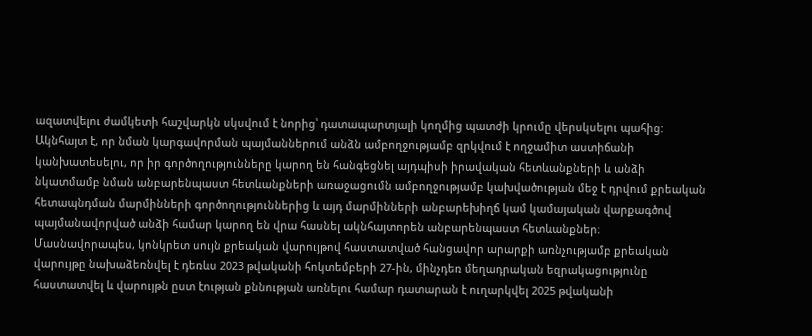ազատվելու ժամկետի հաշվարկն սկսվում է նորից՝ դատապարտյալի կողմից պատժի կրումը վերսկսելու պահից:
Ակնհայտ է, որ նման կարգավորման պայմաններում անձն ամբողջությամբ զրկվում է ողջամիտ աստիճանի կանխատեսելու, որ իր գործողությունները կարող են հանգեցնել այդպիսի իրավական հետևանքների և անձի նկատմամբ նման անբարենպաստ հետևանքների առաջացումն ամբողջությամբ կախվածության մեջ է դրվում քրեական հետապնդման մարմինների գործողություններից և այդ մարմինների անբարեխիղճ կամ կամայական վարքագծով պայմանավորված անձի համար կարող են վրա հասնել ակնհայտորեն անբարենպաստ հետևանքներ։
Մասնավորապես, կոնկրետ սույն քրեական վարույթով հաստատված հանցավոր արարքի առնչությամբ քրեական վարույթը նախաձեռնվել է դեռևս 2023 թվականի հոկտեմբերի 27-ին, մինչդեռ մեղադրական եզրակացությունը հաստատվել և վարույթն ըստ էության քննության առնելու համար դատարան է ուղարկվել 2025 թվականի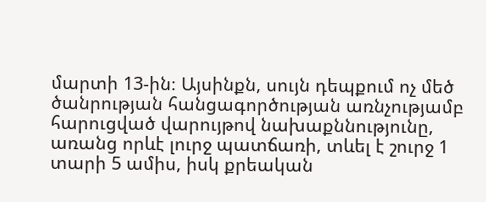մարտի 13-ին։ Այսինքն, սույն դեպքում ոչ մեծ ծանրության հանցագործության առնչությամբ հարուցված վարույթով նախաքննությունը, առանց որևէ լուրջ պատճառի, տևել է շուրջ 1 տարի 5 ամիս, իսկ քրեական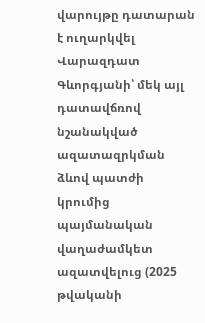վարույթը դատարան է ուղարկվել Վարազդատ Գևորգյանի՝ մեկ այլ դատավճռով նշանակված ազատազրկման ձևով պատժի կրումից պայմանական վաղաժամկետ ազատվելուց (2025 թվականի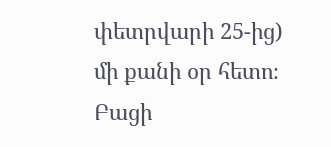փետրվարի 25-ից) մի քանի օր հետո։
Բացի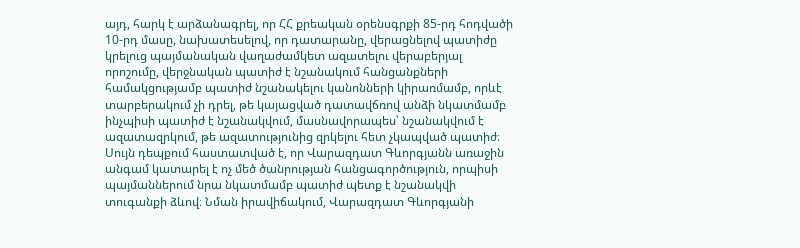այդ, հարկ է արձանագրել, որ ՀՀ քրեական օրենսգրքի 85-րդ հոդվածի 10-րդ մասը, նախատեսելով, որ դատարանը, վերացնելով պատիժը կրելուց պայմանական վաղաժամկետ ազատելու վերաբերյալ որոշումը, վերջնական պատիժ է նշանակում հանցանքների համակցությամբ պատիժ նշանակելու կանոնների կիրառմամբ, որևէ տարբերակում չի դրել, թե կայացված դատավճռով անձի նկատմամբ ինչպիսի պատիժ է նշանակվում, մասնավորապես՝ նշանակվում է ազատազրկում, թե ազատությունից զրկելու հետ չկապված պատիժ։
Սույն դեպքում հաստատված է, որ Վարազդատ Գևորգյանն առաջին անգամ կատարել է ոչ մեծ ծանրության հանցագործություն, որպիսի պայմաններում նրա նկատմամբ պատիժ պետք է նշանակվի տուգանքի ձևով։ Նման իրավիճակում, Վարազդատ Գևորգյանի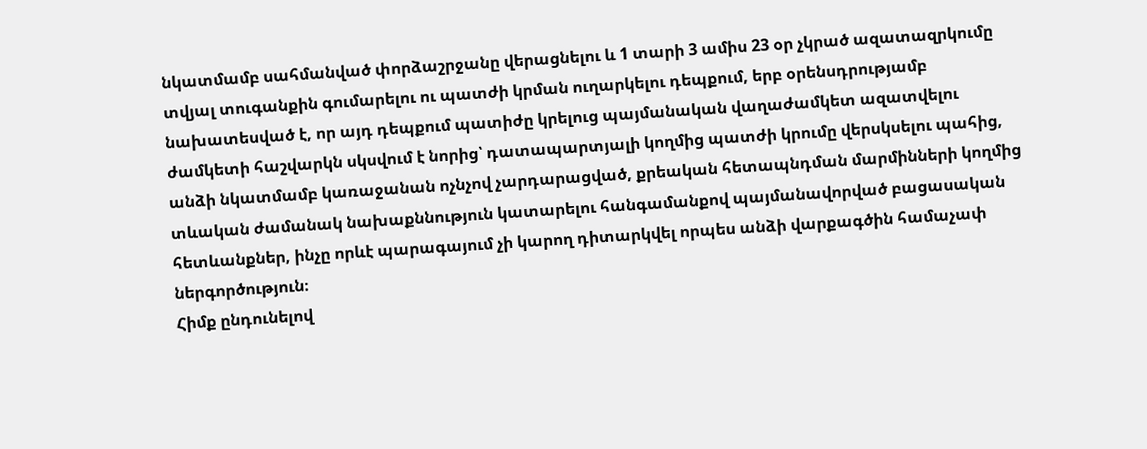նկատմամբ սահմանված փորձաշրջանը վերացնելու և 1 տարի 3 ամիս 23 օր չկրած ազատազրկումը տվյալ տուգանքին գումարելու ու պատժի կրման ուղարկելու դեպքում, երբ օրենսդրությամբ նախատեսված է, որ այդ դեպքում պատիժը կրելուց պայմանական վաղաժամկետ ազատվելու ժամկետի հաշվարկն սկսվում է նորից՝ դատապարտյալի կողմից պատժի կրումը վերսկսելու պահից, անձի նկատմամբ կառաջանան ոչնչով չարդարացված, քրեական հետապնդման մարմինների կողմից տևական ժամանակ նախաքննություն կատարելու հանգամանքով պայմանավորված բացասական հետևանքներ, ինչը որևէ պարագայում չի կարող դիտարկվել որպես անձի վարքագծին համաչափ ներգործություն։
Հիմք ընդունելով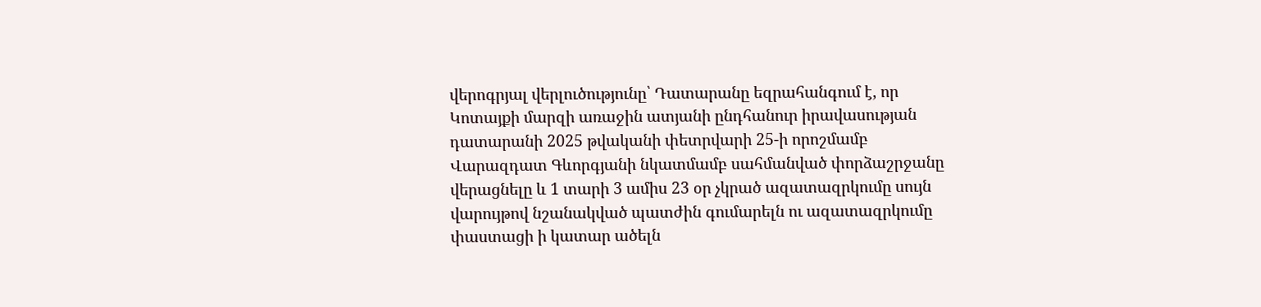վերոգրյալ վերլուծությունը՝ Դատարանը եզրահանգում է, որ Կոտայքի մարզի առաջին ատյանի ընդհանուր իրավասության դատարանի 2025 թվականի փետրվարի 25-ի որոշմամբ Վարազդատ Գևորգյանի նկատմամբ սահմանված փորձաշրջանը վերացնելը և 1 տարի 3 ամիս 23 օր չկրած ազատազրկումը սույն վարույթով նշանակված պատժին գումարելն ու ազատազրկումը փաստացի ի կատար ածելն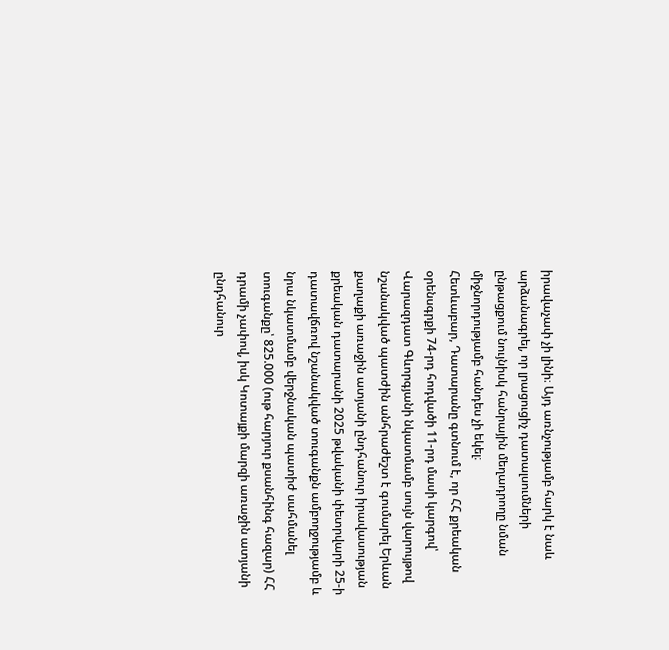իրավաչափ չի լինի։ Այդ առնչությամբ հարկ է նաև արձանագրել, որ լրացուցիչ դատալսումների ընթացքում նույնիսկ հանրային մեղադրողը նման միջնորդությամբ հանդես չի եկել։
Հետևաբար, Դատարանը գտնում է, որ ՀՀ քրեական օրենսգրքի 74-րդ հոդվածի 11-րդ մասի կարգով՝ Վարազդատ Գևորգյանի նկատմամբ սույն վարույթով նշանակված պատժին անհրաժեշտ է գումարել Երևան քաղաքի առաջին ատյանի ընդհանուր իրավասության քրեական դատարանի 2025 թվականի փետրվարի 25-ի դատավճռով նշանակված տուգանքն ամբողջությամբ և նրա նկատմամբ վերջնական պատիժ սահմանել տուգանքը՝ 825.000 (ութ հարյուր քսանհինգ հազար) ՀՀ դրամի չափով, իսկ Կոտայքի մարզի առաջին ատյանի ընդհանուր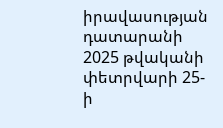իրավասության դատարանի 2025 թվականի փետրվարի 25-ի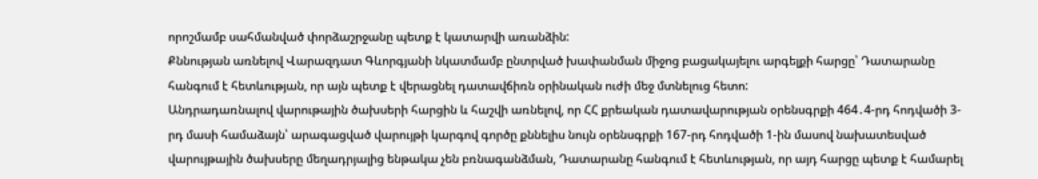որոշմամբ սահմանված փորձաշրջանը պետք է կատարվի առանձին:
Քննության առնելով Վարազդատ Գևորգյանի նկատմամբ ընտրված խափանման միջոց բացակայելու արգելքի հարցը՝ Դատարանը հանգում է հետևության, որ այն պետք է վերացնել դատավճիռն օրինական ուժի մեջ մտնելուց հետո:
Անդրադառնալով վարութային ծախսերի հարցին և հաշվի առնելով, որ ՀՀ քրեական դատավարության օրենսգրքի 464․4-րդ հոդվածի 3-րդ մասի համաձայն՝ արագացված վարույթի կարգով գործը քննելիս նույն օրենսգրքի 167-րդ հոդվածի 1-ին մասով նախատեսված վարույթային ծախսերը մեղադրյալից ենթակա չեն բռնագանձման, Դատարանը հանգում է հետևության, որ այդ հարցը պետք է համարել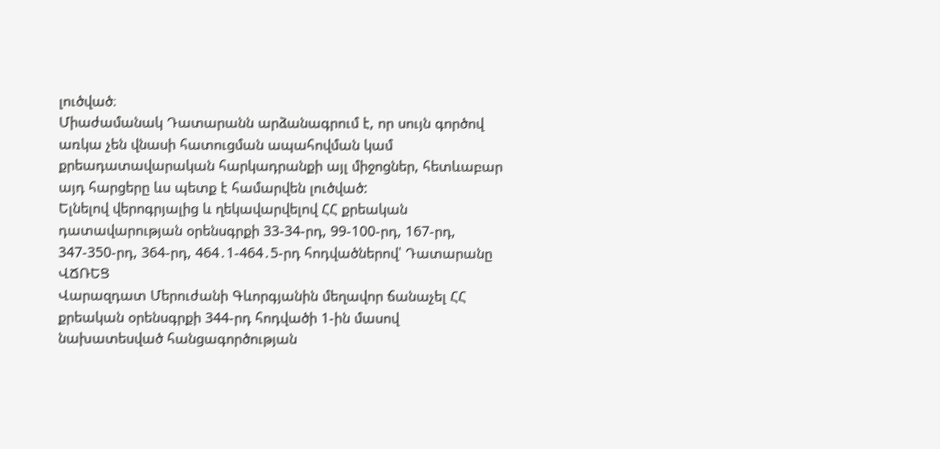լուծված։
Միաժամանակ Դատարանն արձանագրում է, որ սույն գործով առկա չեն վնասի հատուցման ապահովման կամ քրեադատավարական հարկադրանքի այլ միջոցներ, հետևաբար այդ հարցերը ևս պետք է համարվեն լուծված:
Ելնելով վերոգրյալից և ղեկավարվելով ՀՀ քրեական դատավարության օրենսգրքի 33-34-րդ, 99-100-րդ, 167-րդ, 347-350-րդ, 364-րդ, 464․1-464․5-րդ հոդվածներով՝ Դատարանը
ՎՃՌԵՑ
Վարազդատ Մերուժանի Գևորգյանին մեղավոր ճանաչել ՀՀ քրեական օրենսգրքի 344-րդ հոդվածի 1-ին մասով նախատեսված հանցագործության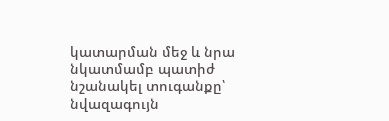կատարման մեջ և նրա նկատմամբ պատիժ նշանակել տուգանքը՝ նվազագույն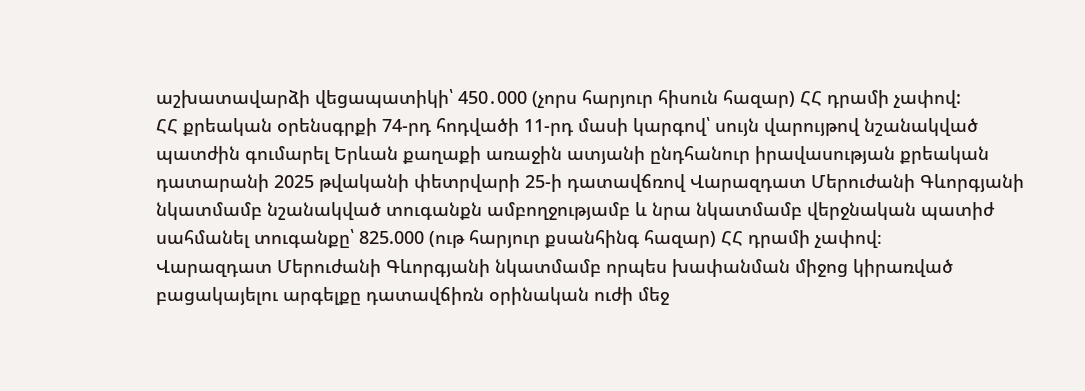աշխատավարձի վեցապատիկի՝ 450․000 (չորս հարյուր հիսուն հազար) ՀՀ դրամի չափով:
ՀՀ քրեական օրենսգրքի 74-րդ հոդվածի 11-րդ մասի կարգով՝ սույն վարույթով նշանակված պատժին գումարել Երևան քաղաքի առաջին ատյանի ընդհանուր իրավասության քրեական դատարանի 2025 թվականի փետրվարի 25-ի դատավճռով Վարազդատ Մերուժանի Գևորգյանի նկատմամբ նշանակված տուգանքն ամբողջությամբ և նրա նկատմամբ վերջնական պատիժ սահմանել տուգանքը՝ 825.000 (ութ հարյուր քսանհինգ հազար) ՀՀ դրամի չափով։
Վարազդատ Մերուժանի Գևորգյանի նկատմամբ որպես խափանման միջոց կիրառված բացակայելու արգելքը դատավճիռն օրինական ուժի մեջ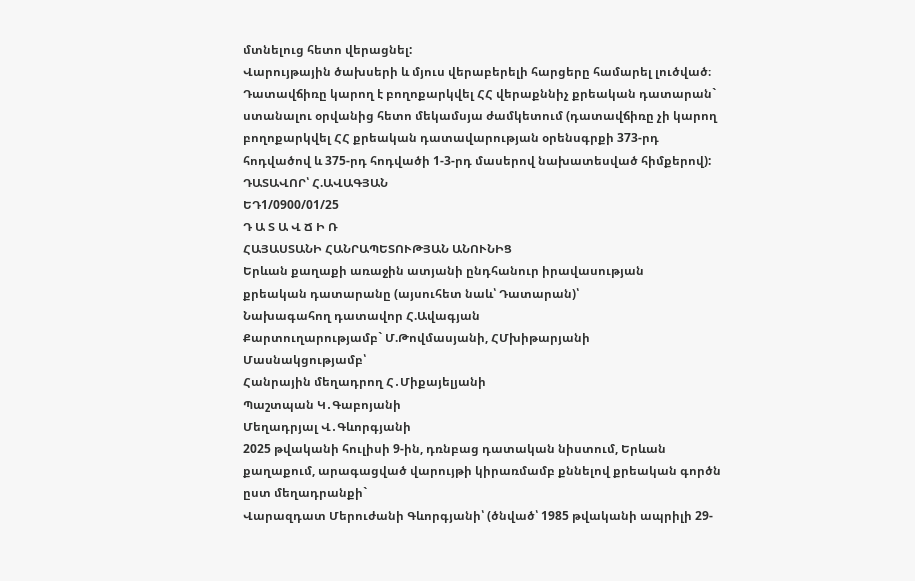մտնելուց հետո վերացնել:
Վարույթային ծախսերի և մյուս վերաբերելի հարցերը համարել լուծված։
Դատավճիռը կարող է բողոքարկվել ՀՀ վերաքննիչ քրեական դատարան` ստանալու օրվանից հետո մեկամսյա ժամկետում (դատավճիռը չի կարող բողոքարկվել ՀՀ քրեական դատավարության օրենսգրքի 373-րդ հոդվածով և 375-րդ հոդվածի 1-3-րդ մասերով նախատեսված հիմքերով):
ԴԱՏԱՎՈՐ՝ Հ.ԱՎԱԳՅԱՆ
ԵԴ1/0900/01/25
Դ Ա Տ Ա Վ Ճ Ի Ռ
ՀԱՅԱՍՏԱՆԻ ՀԱՆՐԱՊԵՏՈՒԹՅԱՆ ԱՆՈՒՆԻՑ
Երևան քաղաքի առաջին ատյանի ընդհանուր իրավասության
քրեական դատարանը (այսուհետ նաև՝ Դատարան)՝
Նախագահող դատավոր Հ.Ավագյան
Քարտուղարությամբ` Մ.Թովմասյանի, ՀՄխիթարյանի
Մասնակցությամբ՝
Հանրային մեղադրող Հ․Միքայելյանի
Պաշտպան Կ․Գաբոյանի
Մեղադրյալ Վ․Գևորգյանի
2025 թվականի հուլիսի 9-ին, դռնբաց դատական նիստում, Երևան քաղաքում, արագացված վարույթի կիրառմամբ քննելով քրեական գործն ըստ մեղադրանքի`
Վարազդատ Մերուժանի Գևորգյանի՝ (ծնված՝ 1985 թվականի ապրիլի 29-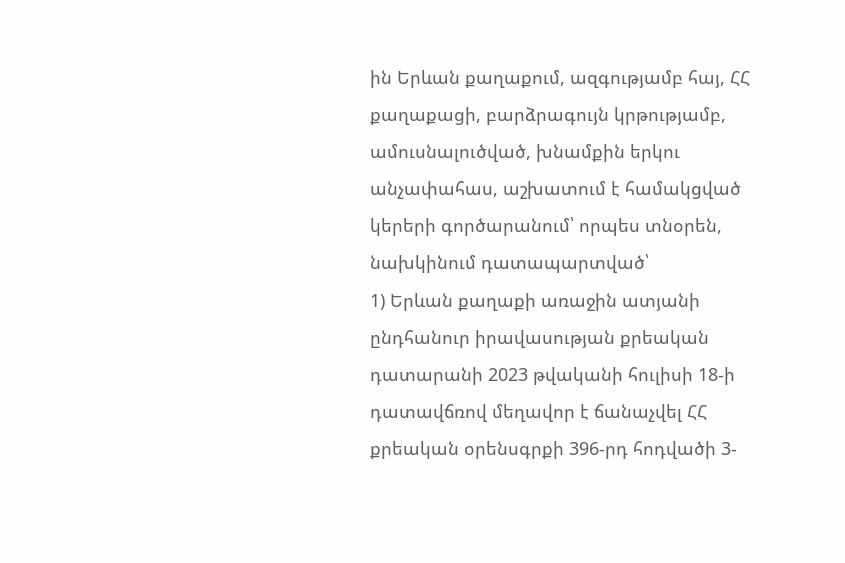ին Երևան քաղաքում, ազգությամբ հայ, ՀՀ քաղաքացի, բարձրագույն կրթությամբ, ամուսնալուծված, խնամքին երկու անչափահաս, աշխատում է համակցված կերերի գործարանում՝ որպես տնօրեն, նախկինում դատապարտված՝
1) Երևան քաղաքի առաջին ատյանի ընդհանուր իրավասության քրեական դատարանի 2023 թվականի հուլիսի 18-ի դատավճռով մեղավոր է ճանաչվել ՀՀ քրեական օրենսգրքի 396-րդ հոդվածի 3-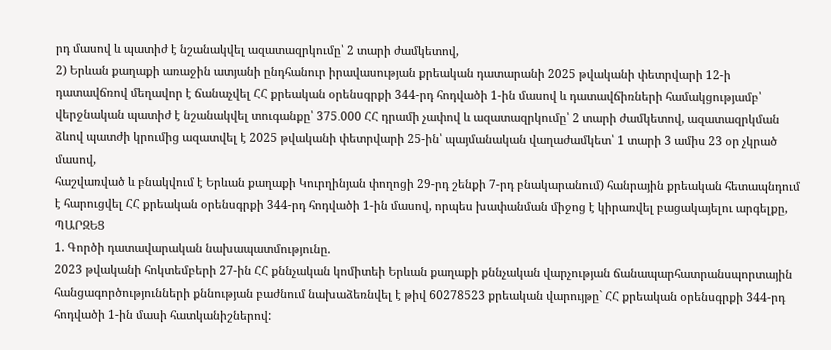րդ մասով և պատիժ է նշանակվել ազատազրկումը՝ 2 տարի ժամկետով,
2) Երևան քաղաքի առաջին ատյանի ընդհանուր իրավասության քրեական դատարանի 2025 թվականի փետրվարի 12-ի դատավճռով մեղավոր է ճանաչվել ՀՀ քրեական օրենսգրքի 344-րդ հոդվածի 1-ին մասով և դատավճիռների համակցությամբ՝ վերջնական պատիժ է նշանակվել տուգանքը՝ 375․000 ՀՀ դրամի չափով և ազատազրկումը՝ 2 տարի ժամկետով, ազատազրկման ձևով պատժի կրումից ազատվել է 2025 թվականի փետրվարի 25-ին՝ պայմանական վաղաժամկետ՝ 1 տարի 3 ամիս 23 օր չկրած մասով,
հաշվառված և բնակվում է Երևան քաղաքի Կուրղինյան փողոցի 29-րդ շենքի 7-րդ բնակարանում) հանրային քրեական հետապնդում է հարուցվել ՀՀ քրեական օրենսգրքի 344-րդ հոդվածի 1-ին մասով, որպես խափանման միջոց է կիրառվել բացակայելու արգելքը,
ՊԱՐԶԵՑ
1. Գործի դատավարական նախապատմությունը.
2023 թվականի հոկտեմբերի 27-ին ՀՀ քննչական կոմիտեի Երևան քաղաքի քննչական վարչության ճանապարհատրանսպորտային հանցագործությունների քննության բաժնում նախաձեռնվել է թիվ 60278523 քրեական վարույթը` ՀՀ քրեական օրենսգրքի 344-րդ հոդվածի 1-ին մասի հատկանիշներով: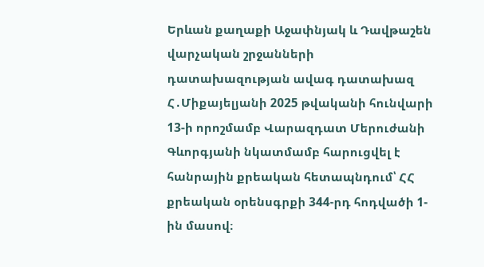Երևան քաղաքի Աջափնյակ և Դավթաշեն վարչական շրջանների դատախազության ավագ դատախազ Հ․Միքայելյանի 2025 թվականի հունվարի 13-ի որոշմամբ Վարազդատ Մերուժանի Գևորգյանի նկատմամբ հարուցվել է հանրային քրեական հետապնդում՝ ՀՀ քրեական օրենսգրքի 344-րդ հոդվածի 1-ին մասով։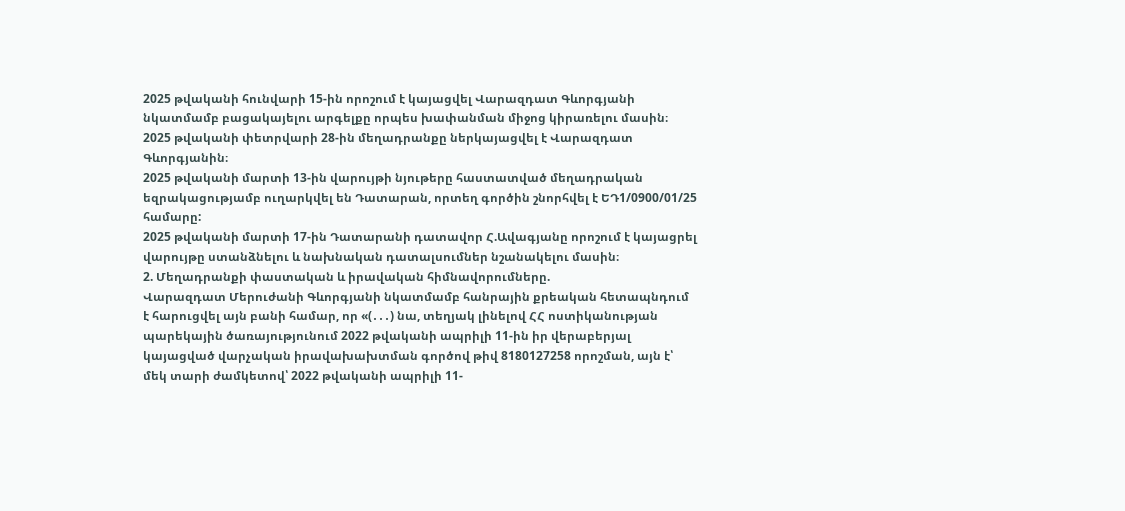2025 թվականի հունվարի 15-ին որոշում է կայացվել Վարազդատ Գևորգյանի նկատմամբ բացակայելու արգելքը որպես խափանման միջոց կիրառելու մասին։
2025 թվականի փետրվարի 28-ին մեղադրանքը ներկայացվել է Վարազդատ Գևորգյանին։
2025 թվականի մարտի 13-ին վարույթի նյութերը հաստատված մեղադրական եզրակացությամբ ուղարկվել են Դատարան, որտեղ գործին շնորհվել է ԵԴ1/0900/01/25 համարը:
2025 թվականի մարտի 17-ին Դատարանի դատավոր Հ.Ավագյանը որոշում է կայացրել վարույթը ստանձնելու և նախնական դատալսումներ նշանակելու մասին։
2. Մեղադրանքի փաստական և իրավական հիմնավորումները.
Վարազդատ Մերուժանի Գևորգյանի նկատմամբ հանրային քրեական հետապնդում է հարուցվել այն բանի համար, որ «(․․․) նա, տեղյակ լինելով ՀՀ ոստիկանության պարեկային ծառայությունում 2022 թվականի ապրիլի 11-ին իր վերաբերյալ կայացված վարչական իրավախախտման գործով թիվ 8180127258 որոշման, այն է՝ մեկ տարի ժամկետով՝ 2022 թվականի ապրիլի 11-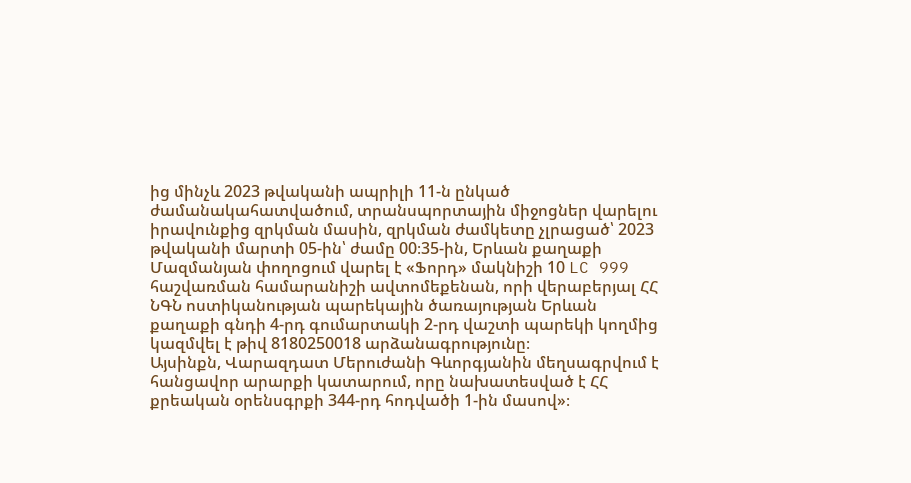ից մինչև 2023 թվականի ապրիլի 11-ն ընկած ժամանակահատվածում, տրանսպորտային միջոցներ վարելու իրավունքից զրկման մասին, զրկման ժամկետը չլրացած՝ 2023 թվականի մարտի 05-ին՝ ժամը 00։35-ին, Երևան քաղաքի Մազմանյան փողոցում վարել է «Ֆորդ» մակնիշի 10 LC 999 հաշվառման համարանիշի ավտոմեքենան, որի վերաբերյալ ՀՀ ՆԳՆ ոստիկանության պարեկային ծառայության Երևան քաղաքի գնդի 4-րդ գումարտակի 2-րդ վաշտի պարեկի կողմից կազմվել է թիվ 8180250018 արձանագրությունը։
Այսինքն, Վարազդատ Մերուժանի Գևորգյանին մեղսագրվում է հանցավոր արարքի կատարում, որը նախատեսված է ՀՀ քրեական օրենսգրքի 344-րդ հոդվածի 1-ին մասով»։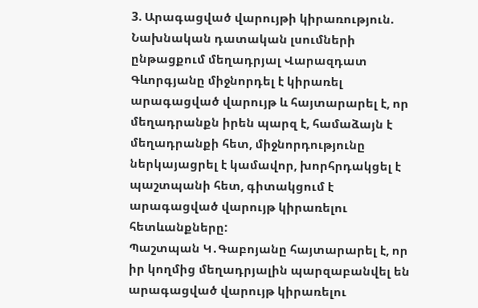3. Արագացված վարույթի կիրառություն.
Նախնական դատական լսումների ընթացքում մեղադրյալ Վարազդատ Գևորգյանը միջնորդել է կիրառել արագացված վարույթ և հայտարարել է, որ մեղադրանքն իրեն պարզ է, համաձայն է մեղադրանքի հետ, միջնորդությունը ներկայացրել է կամավոր, խորհրդակցել է պաշտպանի հետ, գիտակցում է արագացված վարույթ կիրառելու հետևանքները:
Պաշտպան Կ․Գաբոյանը հայտարարել է, որ իր կողմից մեղադրյալին պարզաբանվել են արագացված վարույթ կիրառելու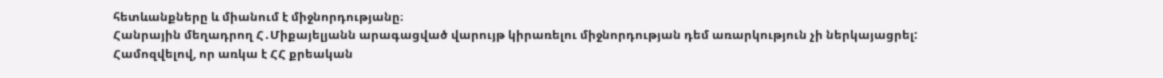հետևանքները և միանում է միջնորդությանը։
Հանրային մեղադրող Հ․Միքայելյանն արագացված վարույթ կիրառելու միջնորդության դեմ առարկություն չի ներկայացրել:
Համոզվելով, որ առկա է ՀՀ քրեական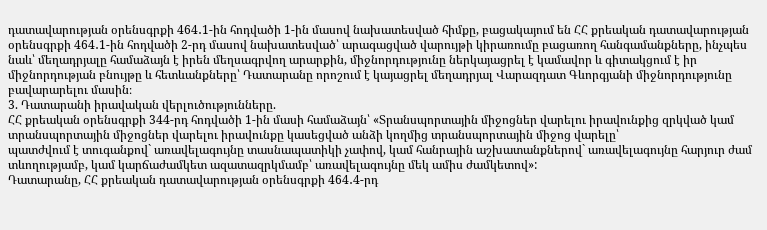դատավարության օրենսգրքի 464․1-ին հոդվածի 1-ին մասով նախատեսված հիմքը, բացակայում են ՀՀ քրեական դատավարության օրենսգրքի 464․1-ին հոդվածի 2-րդ մասով նախատեսված՝ արագացված վարույթի կիրառումը բացառող հանգամանքները, ինչպես նաև՝ մեղադրյալը համաձայն է իրեն մեղսագրվող արարքին, միջնորդությունը ներկայացրել է կամավոր և գիտակցում է իր միջնորդության բնույթը և հետևանքները՝ Դատարանը որոշում է կայացրել մեղադրյալ Վարազդատ Գևորգյանի միջնորդությունը բավարարելու մասին։
3. Դատարանի իրավական վերլուծությունները.
ՀՀ քրեական օրենսգրքի 344-րդ հոդվածի 1-ին մասի համաձայն՝ «Տրանսպորտային միջոցներ վարելու իրավունքից զրկված կամ տրանսպորտային միջոցներ վարելու իրավունքը կասեցված անձի կողմից տրանսպորտային միջոց վարելը՝
պատժվում է տուգանքով` առավելագույնը տասնապատիկի չափով, կամ հանրային աշխատանքներով` առավելագույնը հարյուր ժամ տևողությամբ, կամ կարճաժամկետ ազատազրկմամբ՝ առավելագույնը մեկ ամիս ժամկետով»:
Դատարանը, ՀՀ քրեական դատավարության օրենսգրքի 464․4-րդ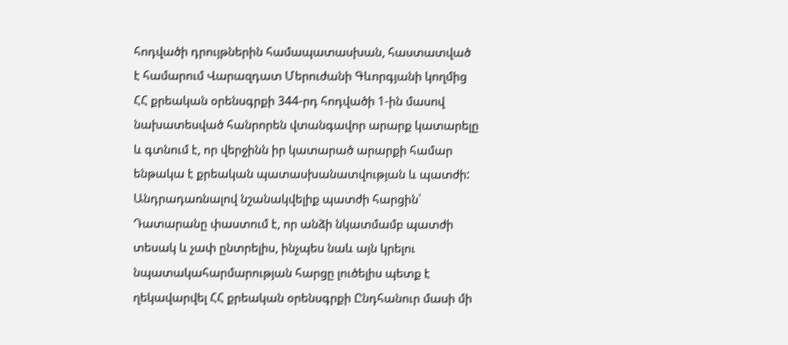հոդվածի դրույթներին համապատասխան, հաստատված է համարում Վարազդատ Մերուժանի Գևորգյանի կողմից ՀՀ քրեական օրենսգրքի 344-րդ հոդվածի 1-ին մասով նախատեսված հանրորեն վտանգավոր արարք կատարելը և գտնում է, որ վերջինն իր կատարած արարքի համար ենթակա է քրեական պատասխանատվության և պատժի:
Անդրադառնալով նշանակվելիք պատժի հարցին՝ Դատարանը փաստում է, որ անձի նկատմամբ պատժի տեսակ և չափ ընտրելիս, ինչպես նաև այն կրելու նպատակահարմարության հարցը լուծելիս պետք է ղեկավարվել ՀՀ քրեական օրենսգրքի Ընդհանուր մասի մի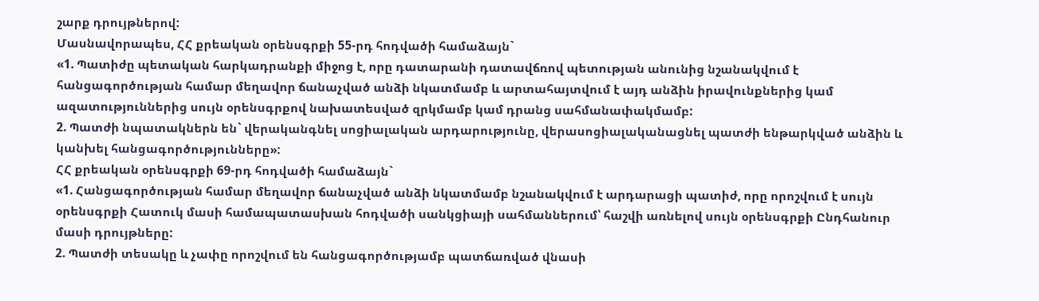շարք դրույթներով:
Մասնավորապես, ՀՀ քրեական օրենսգրքի 55-րդ հոդվածի համաձայն`
«1. Պատիժը պետական հարկադրանքի միջոց է, որը դատարանի դատավճռով պետության անունից նշանակվում է հանցագործության համար մեղավոր ճանաչված անձի նկատմամբ և արտահայտվում է այդ անձին իրավունքներից կամ ազատություններից սույն օրենսգրքով նախատեսված զրկմամբ կամ դրանց սահմանափակմամբ:
2. Պատժի նպատակներն են` վերականգնել սոցիալական արդարությունը, վերասոցիալականացնել պատժի ենթարկված անձին և կանխել հանցագործությունները»:
ՀՀ քրեական օրենսգրքի 69-րդ հոդվածի համաձայն`
«1. Հանցագործության համար մեղավոր ճանաչված անձի նկատմամբ նշանակվում է արդարացի պատիժ, որը որոշվում է սույն օրենսգրքի Հատուկ մասի համապատասխան հոդվածի սանկցիայի սահմաններում՝ հաշվի առնելով սույն օրենսգրքի Ընդհանուր մասի դրույթները:
2. Պատժի տեսակը և չափը որոշվում են հանցագործությամբ պատճառված վնասի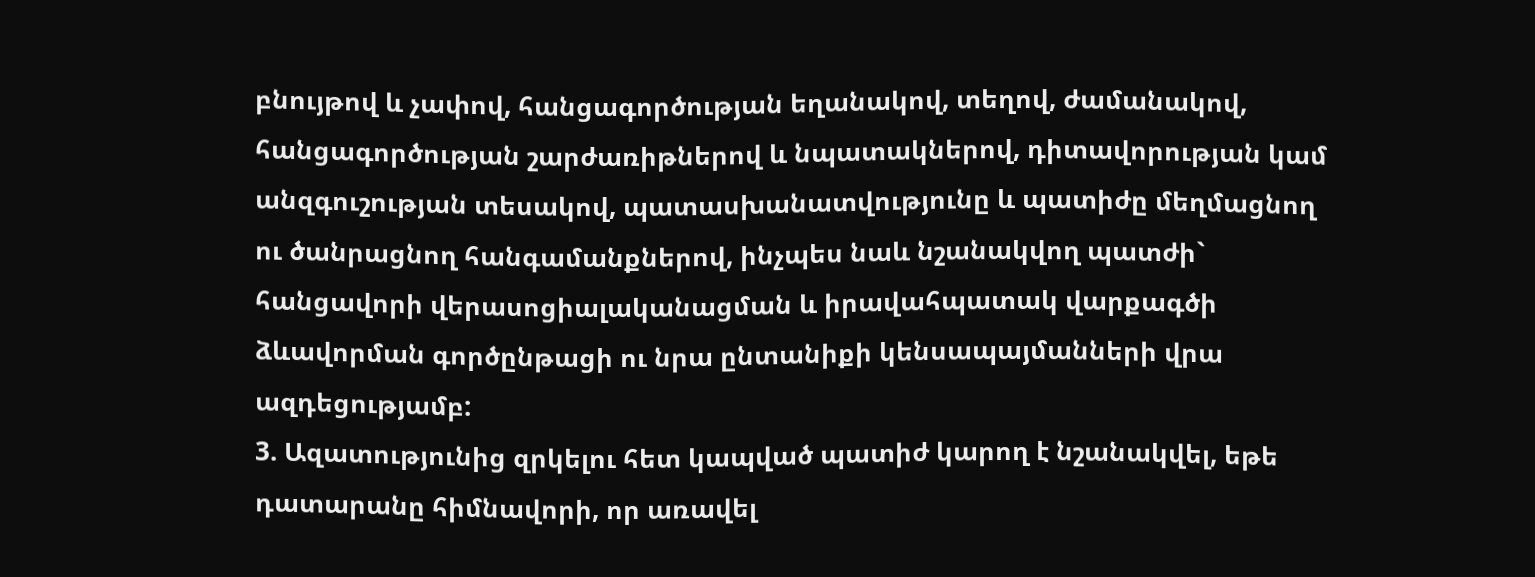բնույթով և չափով, հանցագործության եղանակով, տեղով, ժամանակով, հանցագործության շարժառիթներով և նպատակներով, դիտավորության կամ անզգուշության տեսակով, պատասխանատվությունը և պատիժը մեղմացնող ու ծանրացնող հանգամանքներով, ինչպես նաև նշանակվող պատժի` հանցավորի վերասոցիալականացման և իրավահպատակ վարքագծի ձևավորման գործընթացի ու նրա ընտանիքի կենսապայմանների վրա ազդեցությամբ:
3. Ազատությունից զրկելու հետ կապված պատիժ կարող է նշանակվել, եթե դատարանը հիմնավորի, որ առավել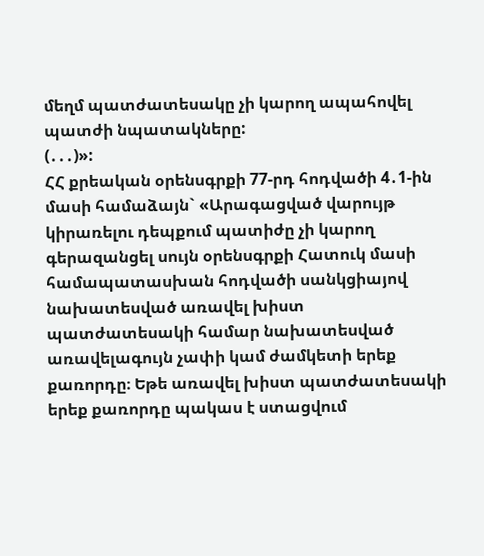մեղմ պատժատեսակը չի կարող ապահովել պատժի նպատակները:
(․․․)»:
ՀՀ քրեական օրենսգրքի 77-րդ հոդվածի 4․1-ին մասի համաձայն` «Արագացված վարույթ կիրառելու դեպքում պատիժը չի կարող գերազանցել սույն օրենսգրքի Հատուկ մասի համապատասխան հոդվածի սանկցիայով նախատեսված առավել խիստ պատժատեսակի համար նախատեսված առավելագույն չափի կամ ժամկետի երեք քառորդը։ Եթե առավել խիստ պատժատեսակի երեք քառորդը պակաս է ստացվում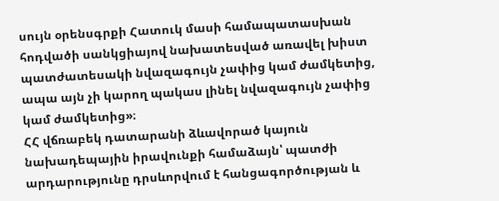սույն օրենսգրքի Հատուկ մասի համապատասխան հոդվածի սանկցիայով նախատեսված առավել խիստ պատժատեսակի նվազագույն չափից կամ ժամկետից, ապա այն չի կարող պակաս լինել նվազագույն չափից կամ ժամկետից»։
ՀՀ վճռաբեկ դատարանի ձևավորած կայուն նախադեպային իրավունքի համաձայն՝ պատժի արդարությունը դրսևորվում է հանցագործության և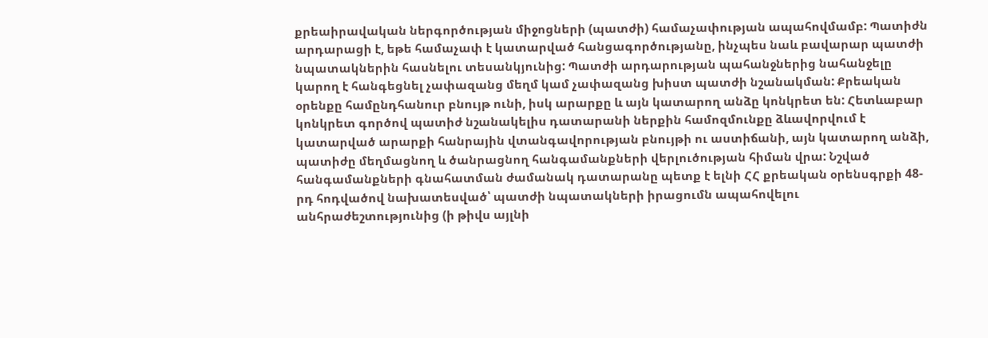քրեաիրավական ներգործության միջոցների (պատժի) համաչափության ապահովմամբ: Պատիժն արդարացի է, եթե համաչափ է կատարված հանցագործությանը, ինչպես նաև բավարար պատժի նպատակներին հասնելու տեսանկյունից: Պատժի արդարության պահանջներից նահանջելը կարող է հանգեցնել չափազանց մեղմ կամ չափազանց խիստ պատժի նշանակման: Քրեական օրենքը համընդհանուր բնույթ ունի, իսկ արարքը և այն կատարող անձը կոնկրետ են: Հետևաբար կոնկրետ գործով պատիժ նշանակելիս դատարանի ներքին համոզմունքը ձևավորվում է կատարված արարքի հանրային վտանգավորության բնույթի ու աստիճանի, այն կատարող անձի, պատիժը մեղմացնող և ծանրացնող հանգամանքների վերլուծության հիման վրա: Նշված հանգամանքների գնահատման ժամանակ դատարանը պետք է ելնի ՀՀ քրեական օրենսգրքի 48-րդ հոդվածով նախատեսված՝ պատժի նպատակների իրացումն ապահովելու անհրաժեշտությունից (ի թիվս այլնի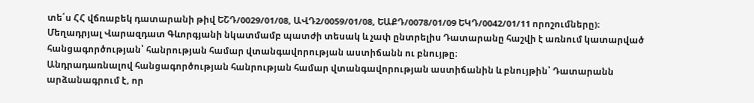տե՛ս ՀՀ վճռաբեկ դատարանի թիվ ԵՇԴ/0029/01/08, ԱՎԴ2/0059/01/08, ԵԱՔԴ/0078/01/09 ԵԿԴ/0042/01/11 որոշումները)։
Մեղադրյալ Վարազդատ Գևորգյանի նկատմամբ պատժի տեսակ և չափ ընտրելիս Դատարանը հաշվի է առնում կատարված հանցագործության՝ հանրության համար վտանգավորության աստիճանն ու բնույթը։
Անդրադառնալով հանցագործության հանրության համար վտանգավորության աստիճանին և բնույթին՝ Դատարանն արձանագրում է, որ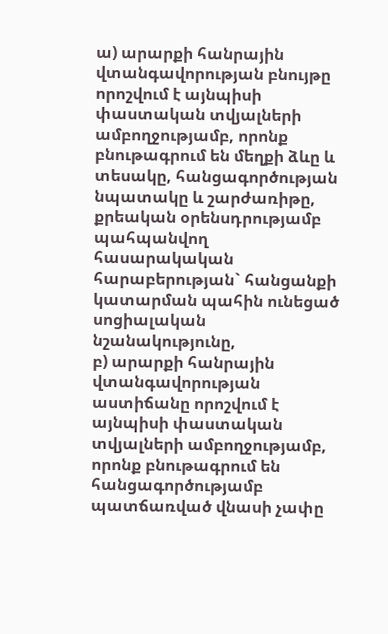ա) արարքի հանրային վտանգավորության բնույթը որոշվում է այնպիսի փաստական տվյալների ամբողջությամբ, որոնք բնութագրում են մեղքի ձևը և տեսակը, հանցագործության նպատակը և շարժառիթը, քրեական օրենսդրությամբ պահպանվող հասարակական հարաբերության` հանցանքի կատարման պահին ունեցած սոցիալական նշանակությունը,
բ) արարքի հանրային վտանգավորության աստիճանը որոշվում է այնպիսի փաստական տվյալների ամբողջությամբ, որոնք բնութագրում են հանցագործությամբ պատճառված վնասի չափը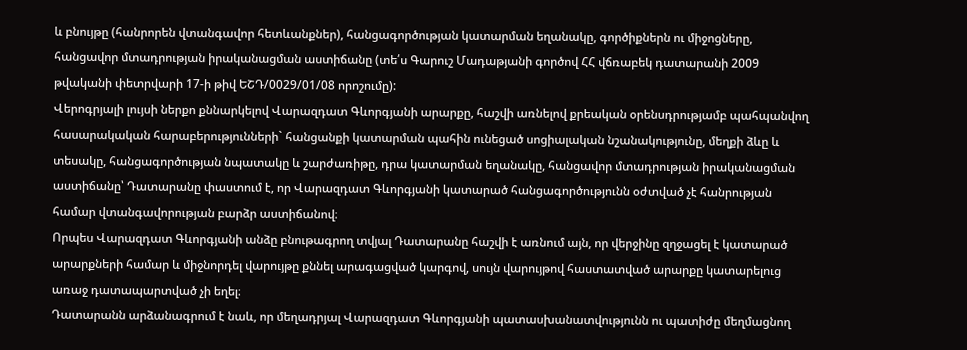և բնույթը (հանրորեն վտանգավոր հետևանքներ), հանցագործության կատարման եղանակը, գործիքներն ու միջոցները, հանցավոր մտադրության իրականացման աստիճանը (տե՛ս Գարուշ Մադաթյանի գործով ՀՀ վճռաբեկ դատարանի 2009 թվականի փետրվարի 17-ի թիվ ԵՇԴ/0029/01/08 որոշումը):
Վերոգրյալի լույսի ներքո քննարկելով Վարազդատ Գևորգյանի արարքը, հաշվի առնելով քրեական օրենսդրությամբ պահպանվող հասարակական հարաբերությունների` հանցանքի կատարման պահին ունեցած սոցիալական նշանակությունը, մեղքի ձևը և տեսակը, հանցագործության նպատակը և շարժառիթը, դրա կատարման եղանակը, հանցավոր մտադրության իրականացման աստիճանը՝ Դատարանը փաստում է, որ Վարազդատ Գևորգյանի կատարած հանցագործությունն օժտված չէ հանրության համար վտանգավորության բարձր աստիճանով։
Որպես Վարազդատ Գևորգյանի անձը բնութագրող տվյալ Դատարանը հաշվի է առնում այն, որ վերջինը զղջացել է կատարած արարքների համար և միջնորդել վարույթը քննել արագացված կարգով, սույն վարույթով հաստատված արարքը կատարելուց առաջ դատապարտված չի եղել։
Դատարանն արձանագրում է նաև, որ մեղադրյալ Վարազդատ Գևորգյանի պատասխանատվությունն ու պատիժը մեղմացնող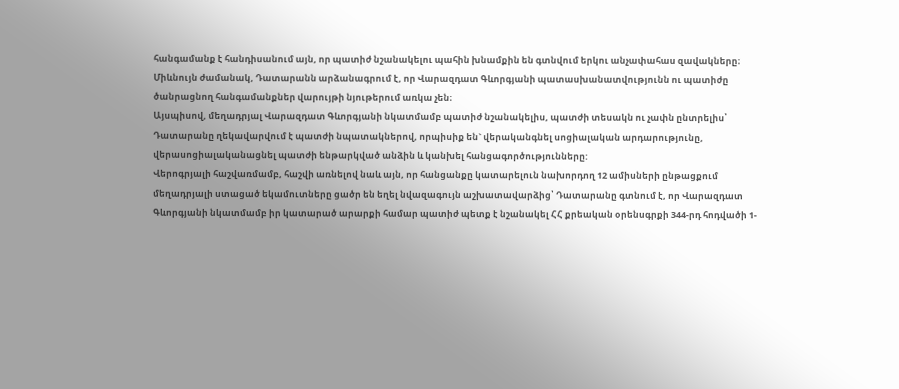հանգամանք է հանդիսանում այն, որ պատիժ նշանակելու պահին խնամքին են գտնվում երկու անչափահաս զավակները։
Միևնույն ժամանակ, Դատարանն արձանագրում է, որ Վարազդատ Գևորգյանի պատասխանատվությունն ու պատիժը ծանրացնող հանգամանքներ վարույթի նյութերում առկա չեն։
Այսպիսով, մեղադրյալ Վարազդատ Գևորգյանի նկատմամբ պատիժ նշանակելիս, պատժի տեսակն ու չափն ընտրելիս՝ Դատարանը ղեկավարվում է պատժի նպատակներով, որպիսիք են` վերականգնել սոցիալական արդարությունը, վերասոցիալականացնել պատժի ենթարկված անձին և կանխել հանցագործությունները:
Վերոգրյալի հաշվառմամբ, հաշվի առնելով նաև այն, որ հանցանքը կատարելուն նախորդող 12 ամիսների ընթացքում մեղադրյալի ստացած եկամուտները ցածր են եղել նվազագույն աշխատավարձից՝ Դատարանը գտնում է, որ Վարազդատ Գևորգյանի նկատմամբ իր կատարած արարքի համար պատիժ պետք է նշանակել ՀՀ քրեական օրենսգրքի 344-րդ հոդվածի 1-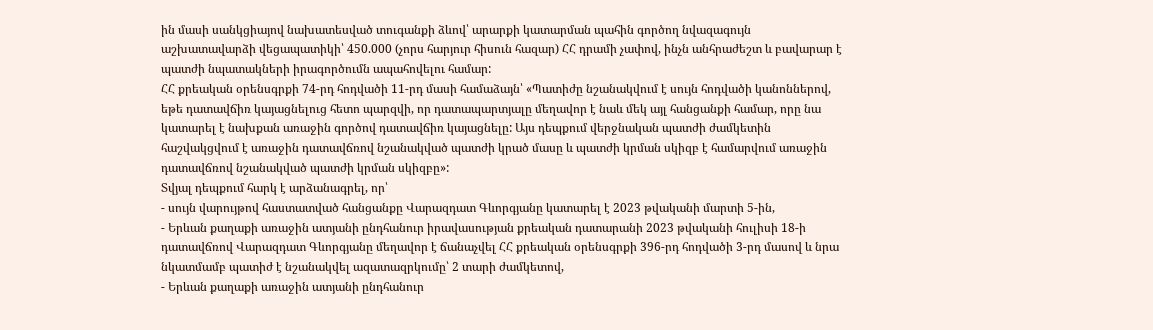ին մասի սանկցիայով նախատեսված տուգանքի ձևով՝ արարքի կատարման պահին գործող նվազագույն աշխատավարձի վեցապատիկի՝ 450.000 (չորս հարյուր հիսուն հազար) ՀՀ դրամի չափով, ինչն անհրաժեշտ և բավարար է պատժի նպատակների իրագործումն ապահովելու համար:
ՀՀ քրեական օրենսգրքի 74-րդ հոդվածի 11-րդ մասի համաձայն՝ «Պատիժը նշանակվում է սույն հոդվածի կանոններով, եթե դատավճիռ կայացնելուց հետո պարզվի, որ դատապարտյալը մեղավոր է նաև մեկ այլ հանցանքի համար, որը նա կատարել է նախքան առաջին գործով դատավճիռ կայացնելը: Այս դեպքում վերջնական պատժի ժամկետին հաշվակցվում է առաջին դատավճռով նշանակված պատժի կրած մասը և պատժի կրման սկիզբ է համարվում առաջին դատավճռով նշանակված պատժի կրման սկիզբը»:
Տվյալ դեպքում հարկ է արձանագրել, որ՝
- սույն վարույթով հաստատված հանցանքը Վարազդատ Գևորգյանը կատարել է 2023 թվականի մարտի 5-ին,
- Երևան քաղաքի առաջին ատյանի ընդհանուր իրավասության քրեական դատարանի 2023 թվականի հուլիսի 18-ի դատավճռով Վարազդատ Գևորգյանը մեղավոր է ճանաչվել ՀՀ քրեական օրենսգրքի 396-րդ հոդվածի 3-րդ մասով և նրա նկատմամբ պատիժ է նշանակվել ազատազրկումը՝ 2 տարի ժամկետով,
- Երևան քաղաքի առաջին ատյանի ընդհանուր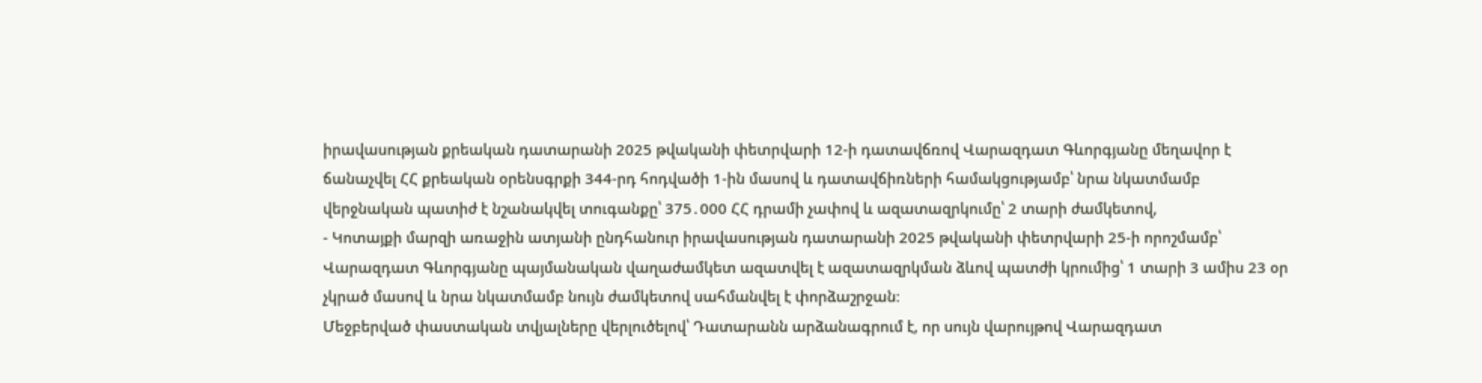իրավասության քրեական դատարանի 2025 թվականի փետրվարի 12-ի դատավճռով Վարազդատ Գևորգյանը մեղավոր է ճանաչվել ՀՀ քրեական օրենսգրքի 344-րդ հոդվածի 1-ին մասով և դատավճիռների համակցությամբ՝ նրա նկատմամբ վերջնական պատիժ է նշանակվել տուգանքը՝ 375․000 ՀՀ դրամի չափով և ազատազրկումը՝ 2 տարի ժամկետով,
- Կոտայքի մարզի առաջին ատյանի ընդհանուր իրավասության դատարանի 2025 թվականի փետրվարի 25-ի որոշմամբ՝ Վարազդատ Գևորգյանը պայմանական վաղաժամկետ ազատվել է ազատազրկման ձևով պատժի կրումից՝ 1 տարի 3 ամիս 23 օր չկրած մասով և նրա նկատմամբ նույն ժամկետով սահմանվել է փորձաշրջան։
Մեջբերված փաստական տվյալները վերլուծելով՝ Դատարանն արձանագրում է, որ սույն վարույթով Վարազդատ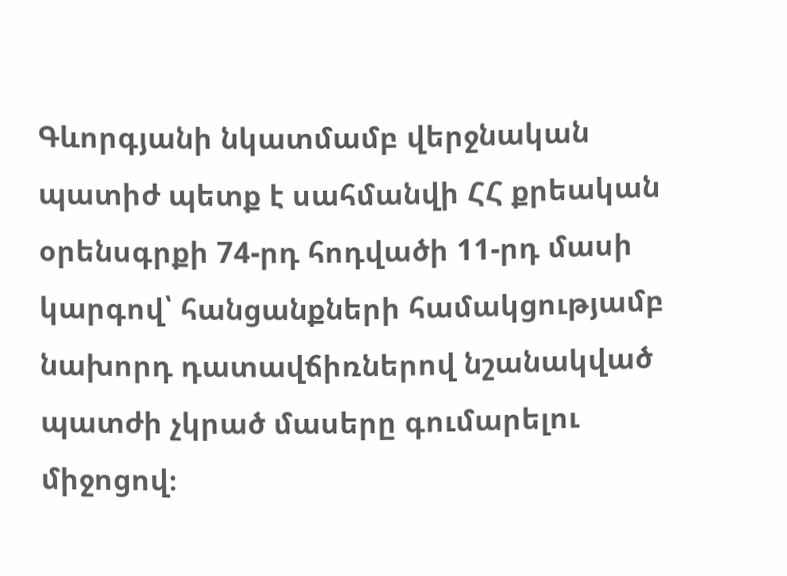Գևորգյանի նկատմամբ վերջնական պատիժ պետք է սահմանվի ՀՀ քրեական օրենսգրքի 74-րդ հոդվածի 11-րդ մասի կարգով՝ հանցանքների համակցությամբ նախորդ դատավճիռներով նշանակված պատժի չկրած մասերը գումարելու միջոցով։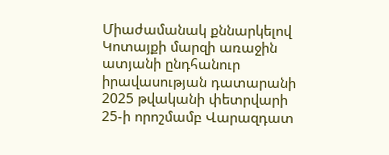Միաժամանակ քննարկելով Կոտայքի մարզի առաջին ատյանի ընդհանուր իրավասության դատարանի 2025 թվականի փետրվարի 25-ի որոշմամբ Վարազդատ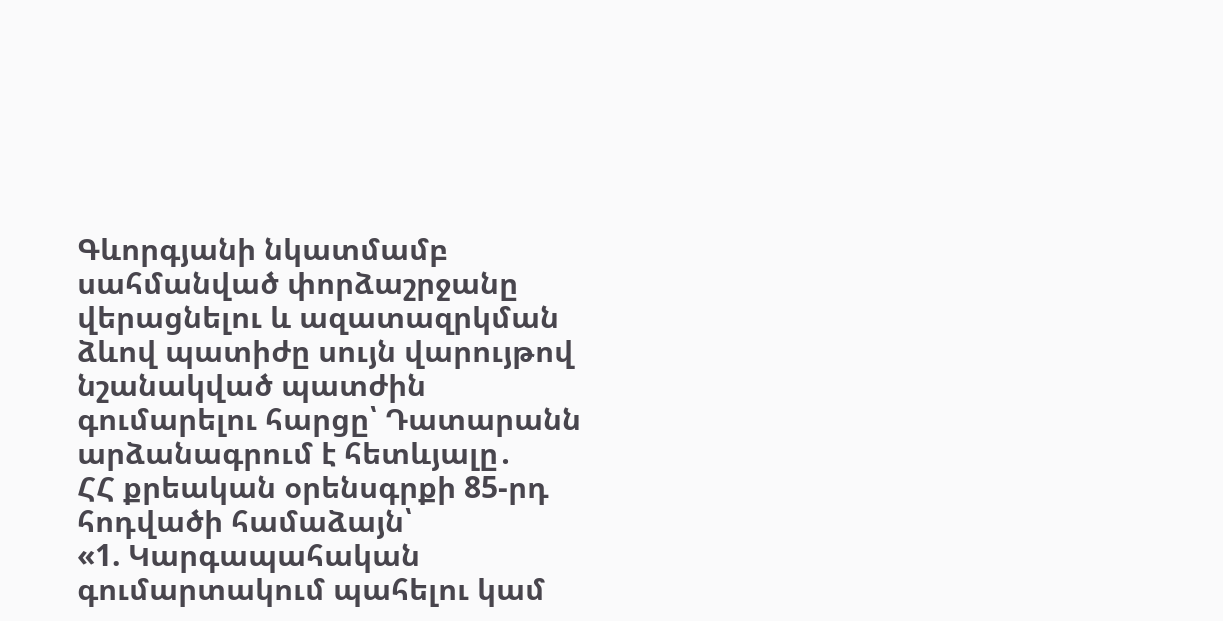Գևորգյանի նկատմամբ սահմանված փորձաշրջանը վերացնելու և ազատազրկման ձևով պատիժը սույն վարույթով նշանակված պատժին գումարելու հարցը՝ Դատարանն արձանագրում է հետևյալը․
ՀՀ քրեական օրենսգրքի 85-րդ հոդվածի համաձայն՝
«1. Կարգապահական գումարտակում պահելու կամ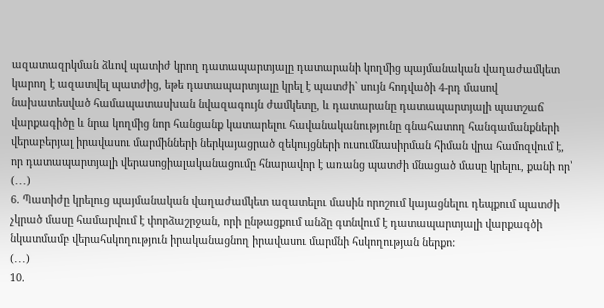ազատազրկման ձևով պատիժ կրող դատապարտյալը դատարանի կողմից պայմանական վաղաժամկետ կարող է ազատվել պատժից, եթե դատապարտյալը կրել է պատժի` սույն հոդվածի 4-րդ մասով նախատեսված համապատասխան նվազագույն ժամկետը, և դատարանը դատապարտյալի պատշաճ վարքագիծը և նրա կողմից նոր հանցանք կատարելու հավանականությունը գնահատող հանգամանքների վերաբերյալ իրավասու մարմինների ներկայացրած զեկույցների ուսումնասիրման հիման վրա համոզվում է, որ դատապարտյալի վերասոցիալականացումը հնարավոր է առանց պատժի մնացած մասը կրելու, քանի որ՝
(․․․)
6. Պատիժը կրելուց պայմանական վաղաժամկետ ազատելու մասին որոշում կայացնելու դեպքում պատժի չկրած մասը համարվում է փորձաշրջան, որի ընթացքում անձը գտնվում է դատապարտյալի վարքագծի նկատմամբ վերահսկողություն իրականացնող իրավասու մարմնի հսկողության ներքո:
(․․․)
10.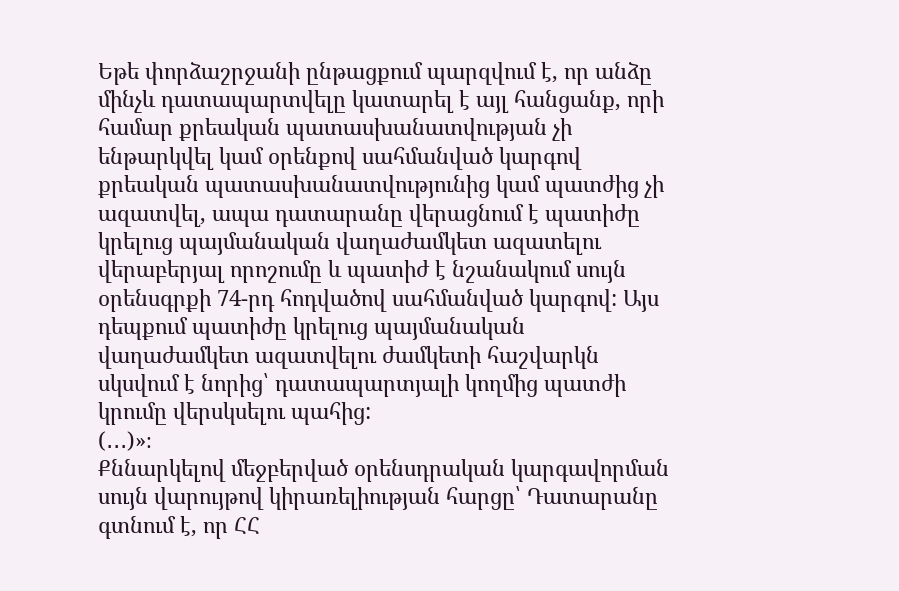Եթե փորձաշրջանի ընթացքում պարզվում է, որ անձը մինչև դատապարտվելը կատարել է այլ հանցանք, որի համար քրեական պատասխանատվության չի ենթարկվել կամ օրենքով սահմանված կարգով քրեական պատասխանատվությունից կամ պատժից չի ազատվել, ապա դատարանը վերացնում է պատիժը կրելուց պայմանական վաղաժամկետ ազատելու վերաբերյալ որոշումը և պատիժ է նշանակում սույն օրենսգրքի 74-րդ հոդվածով սահմանված կարգով: Այս դեպքում պատիժը կրելուց պայմանական վաղաժամկետ ազատվելու ժամկետի հաշվարկն սկսվում է նորից՝ դատապարտյալի կողմից պատժի կրումը վերսկսելու պահից:
(․․․)»։
Քննարկելով մեջբերված օրենսդրական կարգավորման սույն վարույթով կիրառելիության հարցը՝ Դատարանը գտնում է, որ ՀՀ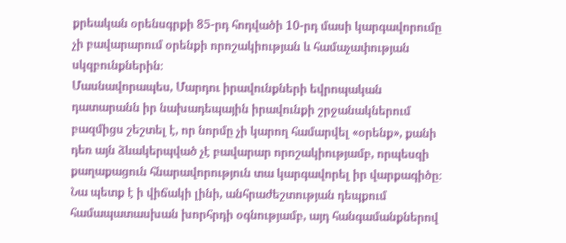քրեական օրենսգրքի 85-րդ հոդվածի 10-րդ մասի կարգավորումը չի բավարարում օրենքի որոշակիության և համաչափության սկզբունքներին։
Մասնավորապես, Մարդու իրավունքների եվրոպական դատարանն իր նախադեպային իրավունքի շրջանակներում բազմիցս շեշտել է, որ նորմը չի կարող համարվել «օրենք», քանի դեռ այն ձևակերպված չէ բավարար որոշակիությամբ, որպեսզի քաղաքացուն հնարավորություն տա կարգավորել իր վարքագիծը։ Նա պետք է ի վիճակի լինի, անհրաժեշտության դեպքում համապատասխան խորհրդի օգնությամբ, այդ հանգամանքներով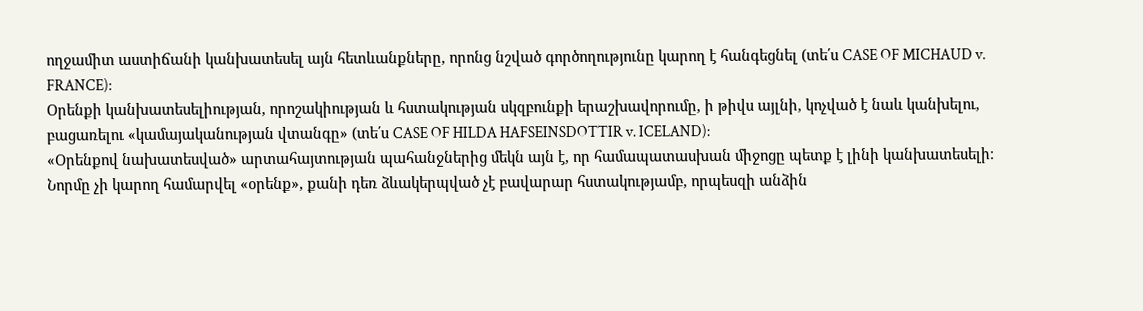ողջամիտ աստիճանի կանխատեսել այն հետևանքները, որոնց նշված գործողությունը կարող է հանգեցնել (տե΄ս CASE OF MICHAUD v. FRANCE):
Օրենքի կանխատեսելիության, որոշակիության և հստակության սկզբունքի երաշխավորումը, ի թիվս այլնի, կոչված է նաև կանխելու, բացառելու «կամայականության վտանգը» (տե΄ս CASE OF HILDA HAFSEINSDOTTIR v. ICELAND):
«Օրենքով նախատեսված» արտահայտության պահանջներից մեկն այն է, որ համապատասխան միջոցը պետք է լինի կանխատեսելի։ Նորմը չի կարող համարվել «օրենք», քանի դեռ ձևակերպված չէ բավարար հստակությամբ, որպեսզի անձին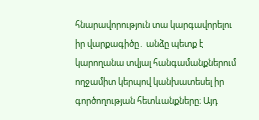հնարավորություն տա կարգավորելու իր վարքագիծը․ անձը պետք է կարողանա տվյալ հանգամանքներում ողջամիտ կերպով կանխատեսել իր գործողության հետևանքները։ Այդ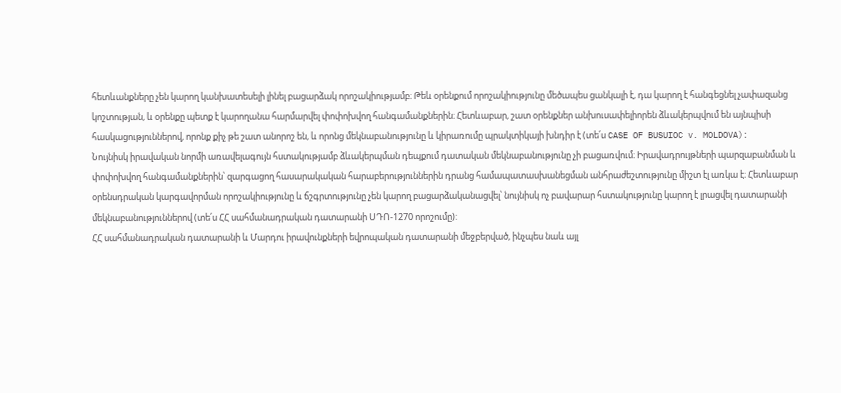հետևանքները չեն կարող կանխատեսելի լինել բացարձակ որոշակիությամբ։ Թեև օրենքում որոշակիությունը մեծապես ցանկալի է, դա կարող է հանգեցնել չափազանց կոշտության, և օրենքը պետք է կարողանա հարմարվել փոփոխվող հանգամանքներին։ Հետևաբար, շատ օրենքներ անխուսափելիորեն ձևակերպվում են այնպիսի հասկացություններով, որոնք քիչ թե շատ անորոշ են, և որոնց մեկնաբանությունը և կիրառումը պրակտիկայի խնդիր է (տե΄ս CASE OF BUSUIOC v. MOLDOVA):
Նույնիսկ իրավական նորմի առավելագույն հստակությամբ ձևակերպման դեպքում դատական մեկնաբանությունը չի բացառվում։ Իրավադրույթների պարզաբանման և փոփոխվող հանգամանքներին՝ զարգացող հասարակական հարաբերություններին դրանց համապատասխանեցման անհրաժեշտությունը միշտ էլ առկա է։ Հետևաբար օրենսդրական կարգավորման որոշակիությունը և ճշգրտությունը չեն կարող բացարձականացվել՝ նույնիսկ ոչ բավարար հստակությունը կարող է լրացվել դատարանի մեկնաբանություններով (տե΄ս ՀՀ սահմանադրական դատարանի ՍԴՈ-1270 որոշումը):
ՀՀ սահմանադրական դատարանի և Մարդու իրավունքների եվրոպական դատարանի մեջբերված, ինչպես նաև այլ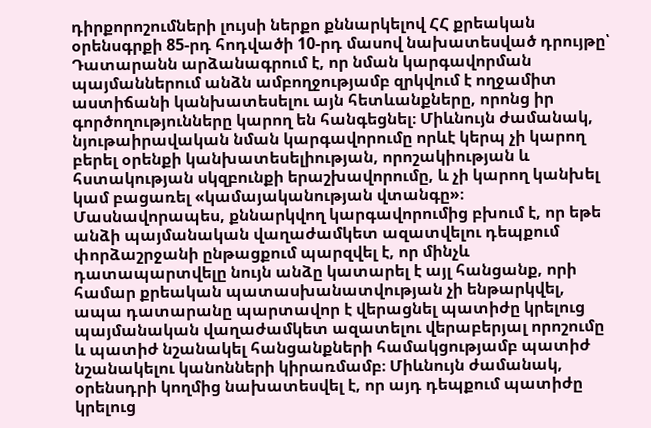դիրքորոշումների լույսի ներքո քննարկելով ՀՀ քրեական օրենսգրքի 85-րդ հոդվածի 10-րդ մասով նախատեսված դրույթը՝ Դատարանն արձանագրում է, որ նման կարգավորման պայմաններում անձն ամբողջությամբ զրկվում է ողջամիտ աստիճանի կանխատեսելու այն հետևանքները, որոնց իր գործողությունները կարող են հանգեցնել։ Միևնույն ժամանակ, նյութաիրավական նման կարգավորումը որևէ կերպ չի կարող բերել օրենքի կանխատեսելիության, որոշակիության և հստակության սկզբունքի երաշխավորումը, և չի կարող կանխել կամ բացառել «կամայականության վտանգը»։
Մասնավորապես, քննարկվող կարգավորումից բխում է, որ եթե անձի պայմանական վաղաժամկետ ազատվելու դեպքում փորձաշրջանի ընթացքում պարզվել է, որ մինչև դատապարտվելը նույն անձը կատարել է այլ հանցանք, որի համար քրեական պատասխանատվության չի ենթարկվել, ապա դատարանը պարտավոր է վերացնել պատիժը կրելուց պայմանական վաղաժամկետ ազատելու վերաբերյալ որոշումը և պատիժ նշանակել հանցանքների համակցությամբ պատիժ նշանակելու կանոնների կիրառմամբ։ Միևնույն ժամանակ, օրենսդրի կողմից նախատեսվել է, որ այդ դեպքում պատիժը կրելուց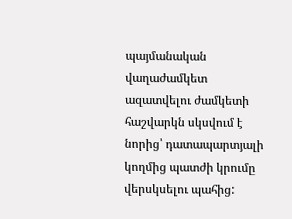պայմանական վաղաժամկետ ազատվելու ժամկետի հաշվարկն սկսվում է նորից՝ դատապարտյալի կողմից պատժի կրումը վերսկսելու պահից: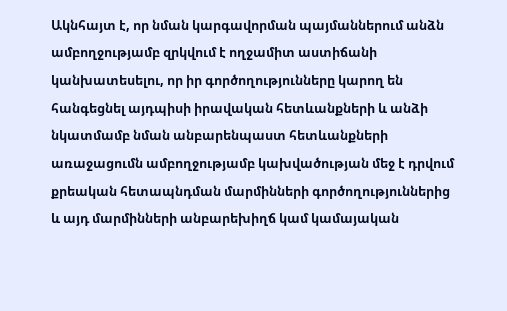Ակնհայտ է, որ նման կարգավորման պայմաններում անձն ամբողջությամբ զրկվում է ողջամիտ աստիճանի կանխատեսելու, որ իր գործողությունները կարող են հանգեցնել այդպիսի իրավական հետևանքների և անձի նկատմամբ նման անբարենպաստ հետևանքների առաջացումն ամբողջությամբ կախվածության մեջ է դրվում քրեական հետապնդման մարմինների գործողություններից և այդ մարմինների անբարեխիղճ կամ կամայական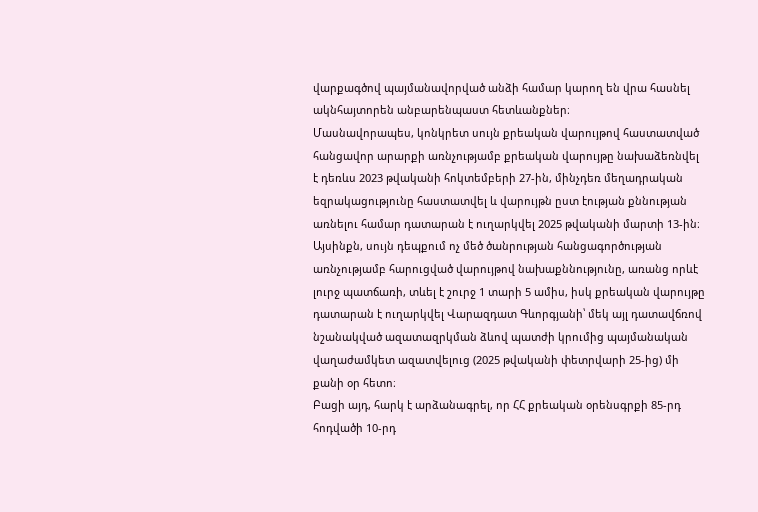վարքագծով պայմանավորված անձի համար կարող են վրա հասնել ակնհայտորեն անբարենպաստ հետևանքներ։
Մասնավորապես, կոնկրետ սույն քրեական վարույթով հաստատված հանցավոր արարքի առնչությամբ քրեական վարույթը նախաձեռնվել է դեռևս 2023 թվականի հոկտեմբերի 27-ին, մինչդեռ մեղադրական եզրակացությունը հաստատվել և վարույթն ըստ էության քննության առնելու համար դատարան է ուղարկվել 2025 թվականի մարտի 13-ին։ Այսինքն, սույն դեպքում ոչ մեծ ծանրության հանցագործության առնչությամբ հարուցված վարույթով նախաքննությունը, առանց որևէ լուրջ պատճառի, տևել է շուրջ 1 տարի 5 ամիս, իսկ քրեական վարույթը դատարան է ուղարկվել Վարազդատ Գևորգյանի՝ մեկ այլ դատավճռով նշանակված ազատազրկման ձևով պատժի կրումից պայմանական վաղաժամկետ ազատվելուց (2025 թվականի փետրվարի 25-ից) մի քանի օր հետո։
Բացի այդ, հարկ է արձանագրել, որ ՀՀ քրեական օրենսգրքի 85-րդ հոդվածի 10-րդ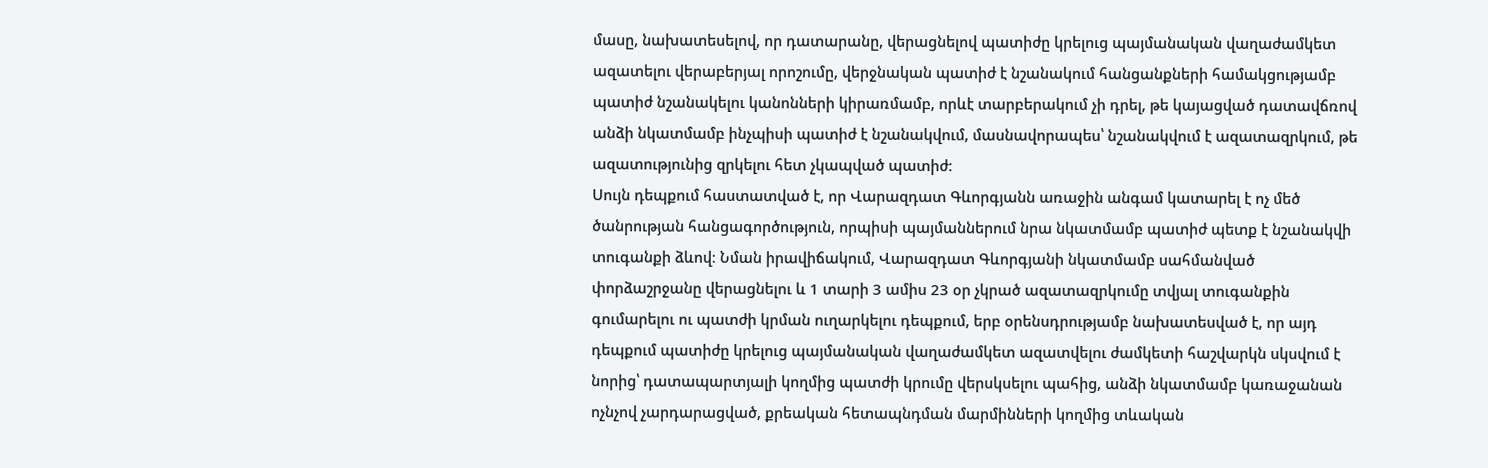մասը, նախատեսելով, որ դատարանը, վերացնելով պատիժը կրելուց պայմանական վաղաժամկետ ազատելու վերաբերյալ որոշումը, վերջնական պատիժ է նշանակում հանցանքների համակցությամբ պատիժ նշանակելու կանոնների կիրառմամբ, որևէ տարբերակում չի դրել, թե կայացված դատավճռով անձի նկատմամբ ինչպիսի պատիժ է նշանակվում, մասնավորապես՝ նշանակվում է ազատազրկում, թե ազատությունից զրկելու հետ չկապված պատիժ։
Սույն դեպքում հաստատված է, որ Վարազդատ Գևորգյանն առաջին անգամ կատարել է ոչ մեծ ծանրության հանցագործություն, որպիսի պայմաններում նրա նկատմամբ պատիժ պետք է նշանակվի տուգանքի ձևով։ Նման իրավիճակում, Վարազդատ Գևորգյանի նկատմամբ սահմանված փորձաշրջանը վերացնելու և 1 տարի 3 ամիս 23 օր չկրած ազատազրկումը տվյալ տուգանքին գումարելու ու պատժի կրման ուղարկելու դեպքում, երբ օրենսդրությամբ նախատեսված է, որ այդ դեպքում պատիժը կրելուց պայմանական վաղաժամկետ ազատվելու ժամկետի հաշվարկն սկսվում է նորից՝ դատապարտյալի կողմից պատժի կրումը վերսկսելու պահից, անձի նկատմամբ կառաջանան ոչնչով չարդարացված, քրեական հետապնդման մարմինների կողմից տևական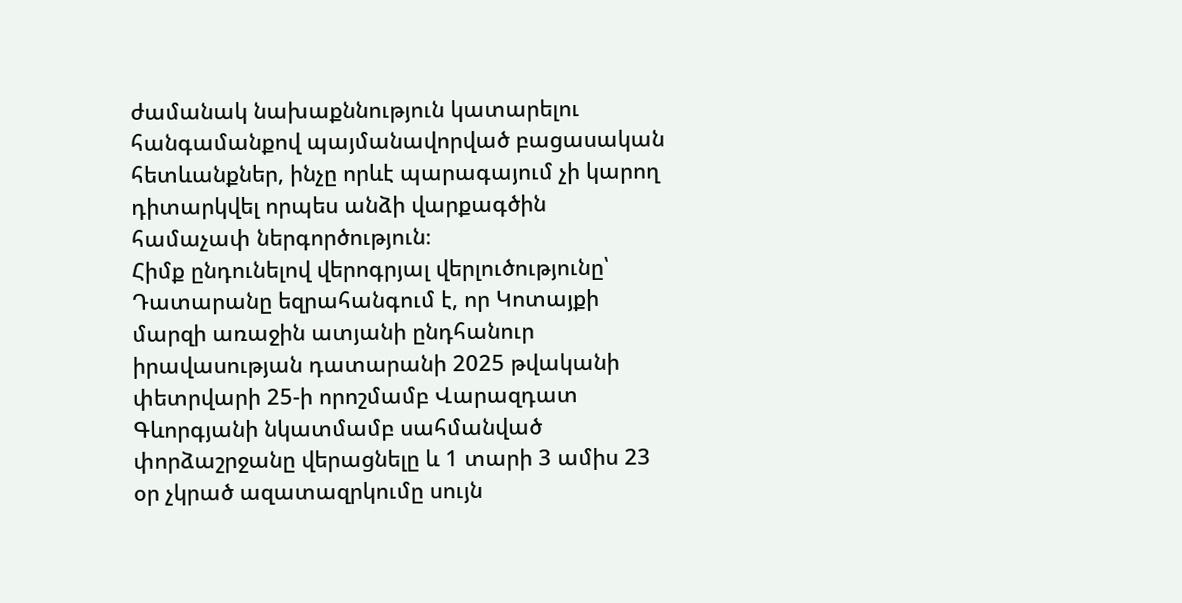ժամանակ նախաքննություն կատարելու հանգամանքով պայմանավորված բացասական հետևանքներ, ինչը որևէ պարագայում չի կարող դիտարկվել որպես անձի վարքագծին համաչափ ներգործություն։
Հիմք ընդունելով վերոգրյալ վերլուծությունը՝ Դատարանը եզրահանգում է, որ Կոտայքի մարզի առաջին ատյանի ընդհանուր իրավասության դատարանի 2025 թվականի փետրվարի 25-ի որոշմամբ Վարազդատ Գևորգյանի նկատմամբ սահմանված փորձաշրջանը վերացնելը և 1 տարի 3 ամիս 23 օր չկրած ազատազրկումը սույն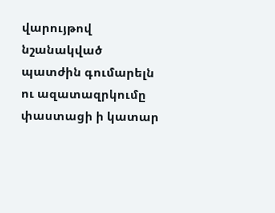վարույթով նշանակված պատժին գումարելն ու ազատազրկումը փաստացի ի կատար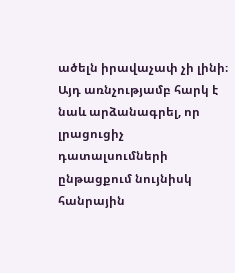ածելն իրավաչափ չի լինի։ Այդ առնչությամբ հարկ է նաև արձանագրել, որ լրացուցիչ դատալսումների ընթացքում նույնիսկ հանրային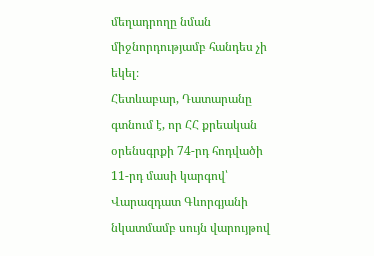մեղադրողը նման միջնորդությամբ հանդես չի եկել։
Հետևաբար, Դատարանը գտնում է, որ ՀՀ քրեական օրենսգրքի 74-րդ հոդվածի 11-րդ մասի կարգով՝ Վարազդատ Գևորգյանի նկատմամբ սույն վարույթով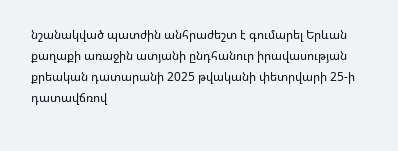նշանակված պատժին անհրաժեշտ է գումարել Երևան քաղաքի առաջին ատյանի ընդհանուր իրավասության քրեական դատարանի 2025 թվականի փետրվարի 25-ի դատավճռով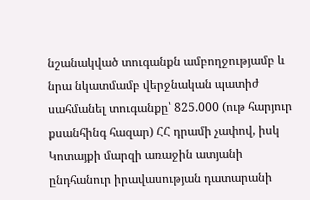նշանակված տուգանքն ամբողջությամբ և նրա նկատմամբ վերջնական պատիժ սահմանել տուգանքը՝ 825.000 (ութ հարյուր քսանհինգ հազար) ՀՀ դրամի չափով, իսկ Կոտայքի մարզի առաջին ատյանի ընդհանուր իրավասության դատարանի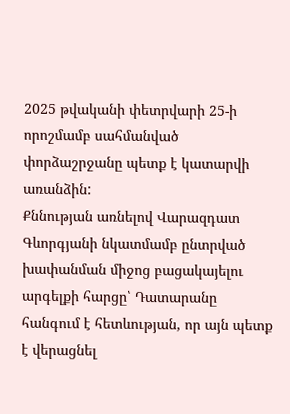2025 թվականի փետրվարի 25-ի որոշմամբ սահմանված փորձաշրջանը պետք է կատարվի առանձին:
Քննության առնելով Վարազդատ Գևորգյանի նկատմամբ ընտրված խափանման միջոց բացակայելու արգելքի հարցը՝ Դատարանը հանգում է հետևության, որ այն պետք է վերացնել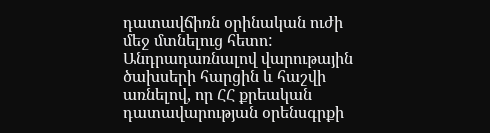դատավճիռն օրինական ուժի մեջ մտնելուց հետո:
Անդրադառնալով վարութային ծախսերի հարցին և հաշվի առնելով, որ ՀՀ քրեական դատավարության օրենսգրքի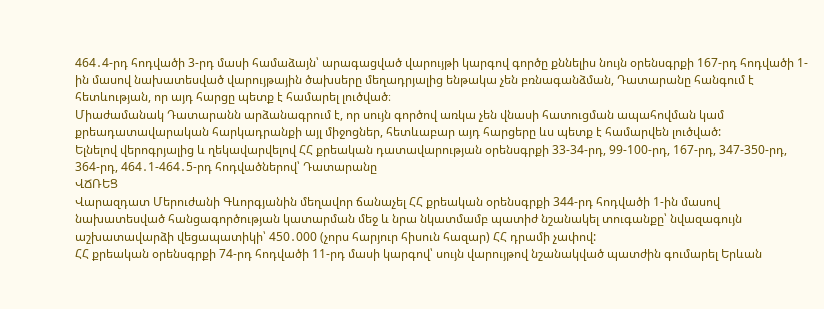464․4-րդ հոդվածի 3-րդ մասի համաձայն՝ արագացված վարույթի կարգով գործը քննելիս նույն օրենսգրքի 167-րդ հոդվածի 1-ին մասով նախատեսված վարույթային ծախսերը մեղադրյալից ենթակա չեն բռնագանձման, Դատարանը հանգում է հետևության, որ այդ հարցը պետք է համարել լուծված։
Միաժամանակ Դատարանն արձանագրում է, որ սույն գործով առկա չեն վնասի հատուցման ապահովման կամ քրեադատավարական հարկադրանքի այլ միջոցներ, հետևաբար այդ հարցերը ևս պետք է համարվեն լուծված:
Ելնելով վերոգրյալից և ղեկավարվելով ՀՀ քրեական դատավարության օրենսգրքի 33-34-րդ, 99-100-րդ, 167-րդ, 347-350-րդ, 364-րդ, 464․1-464․5-րդ հոդվածներով՝ Դատարանը
ՎՃՌԵՑ
Վարազդատ Մերուժանի Գևորգյանին մեղավոր ճանաչել ՀՀ քրեական օրենսգրքի 344-րդ հոդվածի 1-ին մասով նախատեսված հանցագործության կատարման մեջ և նրա նկատմամբ պատիժ նշանակել տուգանքը՝ նվազագույն աշխատավարձի վեցապատիկի՝ 450․000 (չորս հարյուր հիսուն հազար) ՀՀ դրամի չափով:
ՀՀ քրեական օրենսգրքի 74-րդ հոդվածի 11-րդ մասի կարգով՝ սույն վարույթով նշանակված պատժին գումարել Երևան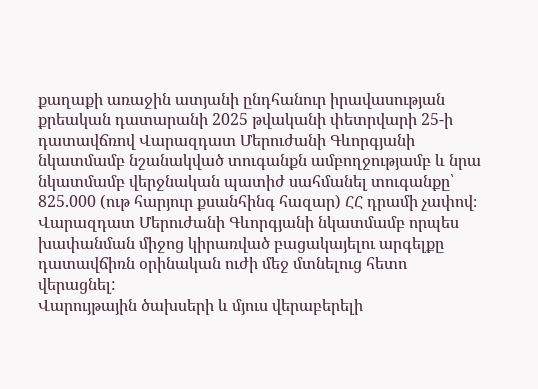քաղաքի առաջին ատյանի ընդհանուր իրավասության քրեական դատարանի 2025 թվականի փետրվարի 25-ի դատավճռով Վարազդատ Մերուժանի Գևորգյանի նկատմամբ նշանակված տուգանքն ամբողջությամբ և նրա նկատմամբ վերջնական պատիժ սահմանել տուգանքը՝ 825.000 (ութ հարյուր քսանհինգ հազար) ՀՀ դրամի չափով։
Վարազդատ Մերուժանի Գևորգյանի նկատմամբ որպես խափանման միջոց կիրառված բացակայելու արգելքը դատավճիռն օրինական ուժի մեջ մտնելուց հետո վերացնել:
Վարույթային ծախսերի և մյուս վերաբերելի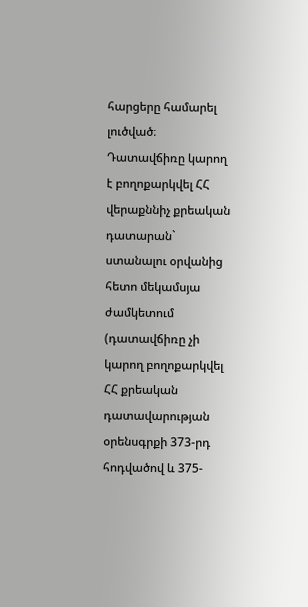հարցերը համարել լուծված։
Դատավճիռը կարող է բողոքարկվել ՀՀ վերաքննիչ քրեական դատարան` ստանալու օրվանից հետո մեկամսյա ժամկետում (դատավճիռը չի կարող բողոքարկվել ՀՀ քրեական դատավարության օրենսգրքի 373-րդ հոդվածով և 375-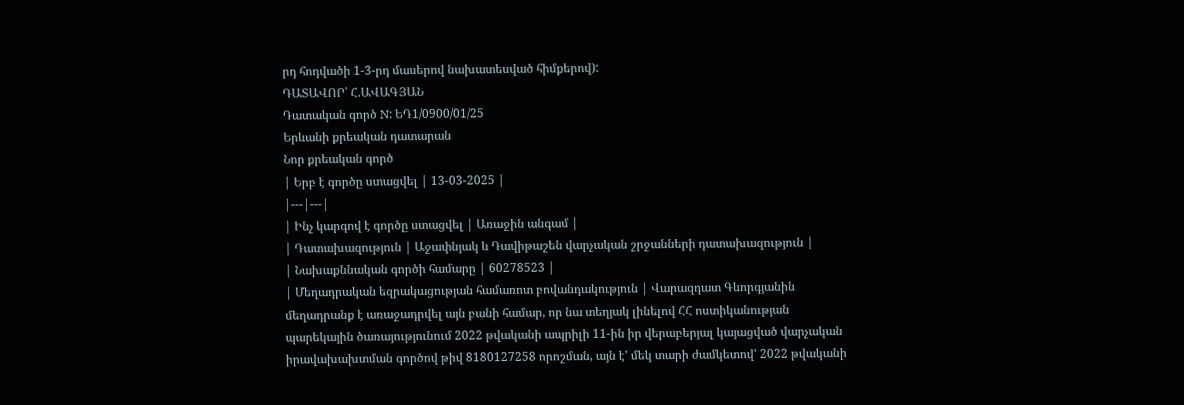րդ հոդվածի 1-3-րդ մասերով նախատեսված հիմքերով):
ԴԱՏԱՎՈՐ՝ Հ.ԱՎԱԳՅԱՆ
Դատական գործ N: ԵԴ1/0900/01/25
Երևանի քրեական դատարան
Նոր քրեական գործ
| Երբ է գործը ստացվել | 13-03-2025 |
|---|---|
| Ինչ կարգով է գործը ստացվել | Առաջին անգամ |
| Դատախազություն | Աջափնյակ և Դավիթաշեն վարչական շրջանների դատախազություն |
| Նախաքննական գործի համարը | 60278523 |
| Մեղադրական եզրակացության համառոտ բովանդակություն | Վարազդատ Գևորգյանին մեղադրանք է առաջադրվել այն բանի համար, որ նա տեղյակ լինելով ՀՀ ոստիկանության պարեկային ծառայությունում 2022 թվականի ապրիլի 11-ին իր վերաբերյալ կայացված վարչական իրավախախտման գործով թիվ 8180127258 որոշման, այն է' մեկ տարի ժամկետով' 2022 թվականի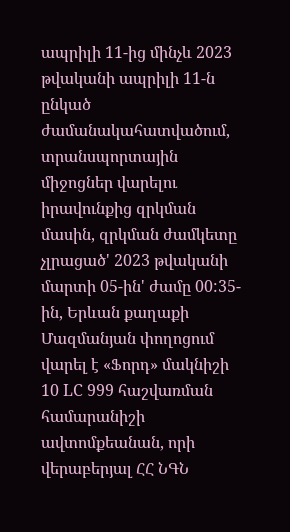ապրիլի 11-ից մինչև 2023 թվականի ապրիլի 11-ն ընկած ժամանակահատվածում, տրանսպորտային միջոցներ վարելու իրավունքից զրկման մասին, զրկման ժամկետը չլրացած' 2023 թվականի մարտի 05-ին' ժամը 00:35-ին, Երևան քաղաքի Մազմանյան փողոցում վարել է «Ֆորդ» մակնիշի 10 LC 999 հաշվառման համարանիշի ավտոմքեանան, որի վերաբերյալ ՀՀ ՆԳՆ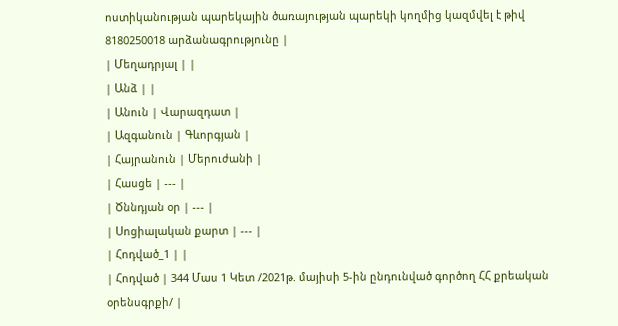ոստիկանության պարեկային ծառայության պարեկի կողմից կազմվել է թիվ 8180250018 արձանագրությունը |
| Մեղադրյալ | |
| Անձ | |
| Անուն | Վարազդատ |
| Ազգանուն | Գևորգյան |
| Հայրանուն | Մերուժանի |
| Հասցե | --- |
| Ծննդյան օր | --- |
| Սոցիալական քարտ | --- |
| Հոդված_1 | |
| Հոդված | 344 Մաս 1 Կետ /2021թ. մայիսի 5-ին ընդունված գործող ՀՀ քրեական օրենսգրքի/ |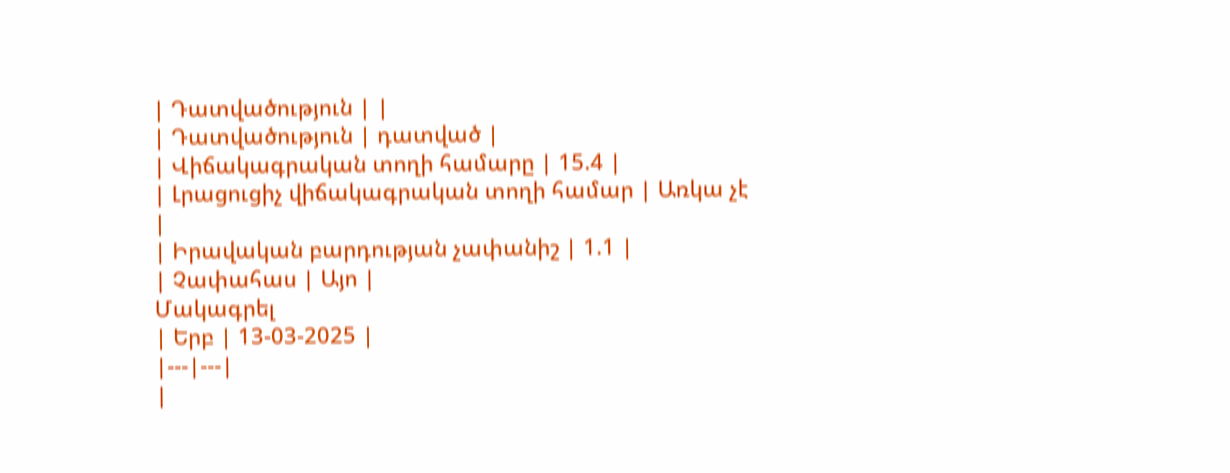| Դատվածություն | |
| Դատվածություն | դատված |
| Վիճակագրական տողի համարը | 15.4 |
| Լրացուցիչ վիճակագրական տողի համար | Առկա չէ |
| Իրավական բարդության չափանիշ | 1.1 |
| Չափահաս | Այո |
Մակագրել
| Երբ | 13-03-2025 |
|---|---|
|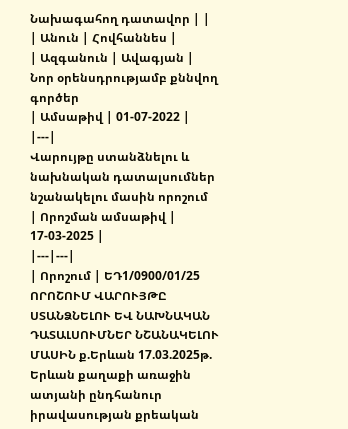Նախագահող դատավոր | |
| Անուն | Հովհաննես |
| Ազգանուն | Ավագյան |
Նոր օրենսդրությամբ քննվող գործեր
| Ամսաթիվ | 01-07-2022 |
|---|
Վարույթը ստանձնելու և նախնական դատալսումներ նշանակելու մասին որոշում
| Որոշման ամսաթիվ | 17-03-2025 |
|---|---|
| Որոշում | ԵԴ1/0900/01/25 ՈՐՈՇՈՒՄ ՎԱՐՈՒՅԹԸ ՍՏԱՆՁՆԵԼՈՒ ԵՎ ՆԱԽՆԱԿԱՆ ԴԱՏԱԼՍՈՒՄՆԵՐ ՆՇԱՆԱԿԵԼՈՒ ՄԱՍԻՆ ք.Երևան 17.03.2025թ. Երևան քաղաքի առաջին ատյանի ընդհանուր իրավասության քրեական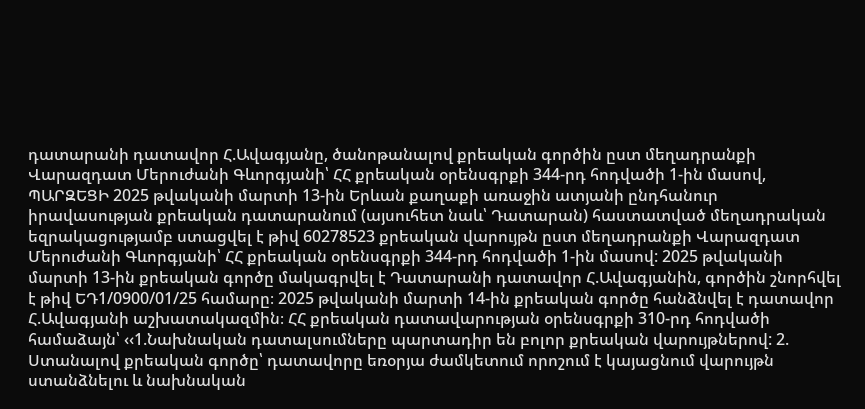դատարանի դատավոր Հ.Ավագյանը, ծանոթանալով քրեական գործին ըստ մեղադրանքի Վարազդատ Մերուժանի Գևորգյանի՝ ՀՀ քրեական օրենսգրքի 344-րդ հոդվածի 1-ին մասով, ՊԱՐԶԵՑԻ 2025 թվականի մարտի 13-ին Երևան քաղաքի առաջին ատյանի ընդհանուր իրավասության քրեական դատարանում (այսուհետ նաև՝ Դատարան) հաստատված մեղադրական եզրակացությամբ ստացվել է թիվ 60278523 քրեական վարույթն ըստ մեղադրանքի Վարազդատ Մերուժանի Գևորգյանի՝ ՀՀ քրեական օրենսգրքի 344-րդ հոդվածի 1-ին մասով: 2025 թվականի մարտի 13-ին քրեական գործը մակագրվել է Դատարանի դատավոր Հ.Ավագյանին, գործին շնորհվել է թիվ ԵԴ1/0900/01/25 համարը։ 2025 թվականի մարտի 14-ին քրեական գործը հանձնվել է դատավոր Հ.Ավագյանի աշխատակազմին։ ՀՀ քրեական դատավարության օրենսգրքի 310-րդ հոդվածի համաձայն՝ ‹‹1.Նախնական դատալսումները պարտադիր են բոլոր քրեական վարույթներով: 2. Ստանալով քրեական գործը՝ դատավորը եռօրյա ժամկետում որոշում է կայացնում վարույթն ստանձնելու և նախնական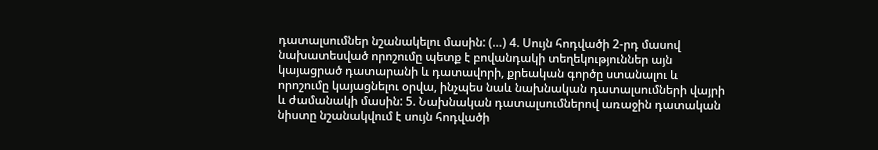դատալսումներ նշանակելու մասին: (…) 4. Սույն հոդվածի 2-րդ մասով նախատեսված որոշումը պետք է բովանդակի տեղեկություններ այն կայացրած դատարանի և դատավորի, քրեական գործը ստանալու և որոշումը կայացնելու օրվա, ինչպես նաև նախնական դատալսումների վայրի և ժամանակի մասին: 5. Նախնական դատալսումներով առաջին դատական նիստը նշանակվում է սույն հոդվածի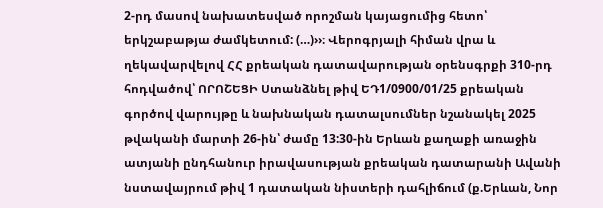2-րդ մասով նախատեսված որոշման կայացումից հետո՝ երկշաբաթյա ժամկետում: (…)››։ Վերոգրյալի հիման վրա և ղեկավարվելով ՀՀ քրեական դատավարության օրենսգրքի 310-րդ հոդվածով՝ ՈՐՈՇԵՑԻ Ստանձնել թիվ ԵԴ1/0900/01/25 քրեական գործով վարույթը և նախնական դատալսումներ նշանակել 2025 թվականի մարտի 26-ին՝ ժամը 13:30-ին Երևան քաղաքի առաջին ատյանի ընդհանուր իրավասության քրեական դատարանի Ավանի նստավայրում թիվ 1 դատական նիստերի դահլիճում (ք.Երևան, Նոր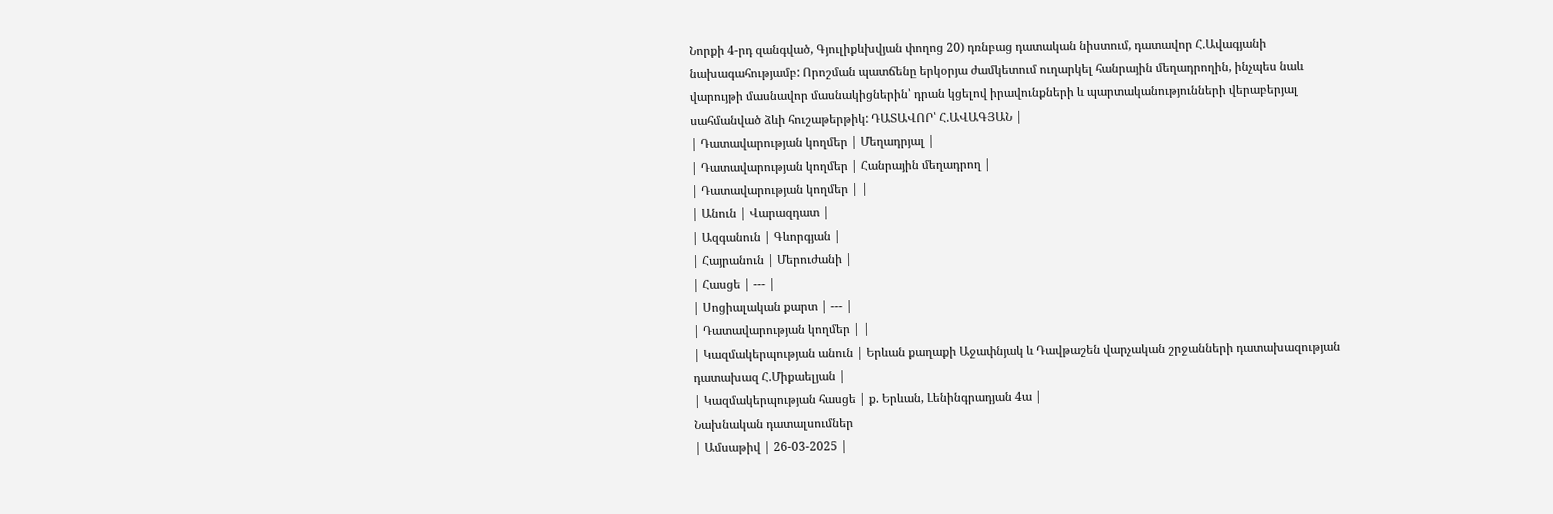Նորքի 4-րդ զանգված, Գյուլիքևխվյան փողոց 20) դռնբաց դատական նիստում, դատավոր Հ.Ավագյանի նախագահությամբ: Որոշման պատճենը երկօրյա ժամկետում ուղարկել հանրային մեղադրողին, ինչպես նաև վարույթի մասնավոր մասնակիցներին՝ դրան կցելով իրավունքների և պարտականությունների վերաբերյալ սահմանված ձևի հուշաթերթիկ: ԴԱՏԱՎՈՐ՝ Հ.ԱՎԱԳՅԱՆ |
| Դատավարության կողմեր | Մեղադրյալ |
| Դատավարության կողմեր | Հանրային մեղադրող |
| Դատավարության կողմեր | |
| Անուն | Վարազդատ |
| Ազգանուն | Գևորգյան |
| Հայրանուն | Մերուժանի |
| Հասցե | --- |
| Սոցիալական քարտ | --- |
| Դատավարության կողմեր | |
| Կազմակերպության անուն | Երևան քաղաքի Աջափնյակ և Դավթաշեն վարչական շրջանների դատախազության դատախազ Հ.Միքաելյան |
| Կազմակերպության հասցե | ք. Երևան, Լենինգրադյան 4ա |
Նախնական դատալսումներ
| Ամսաթիվ | 26-03-2025 |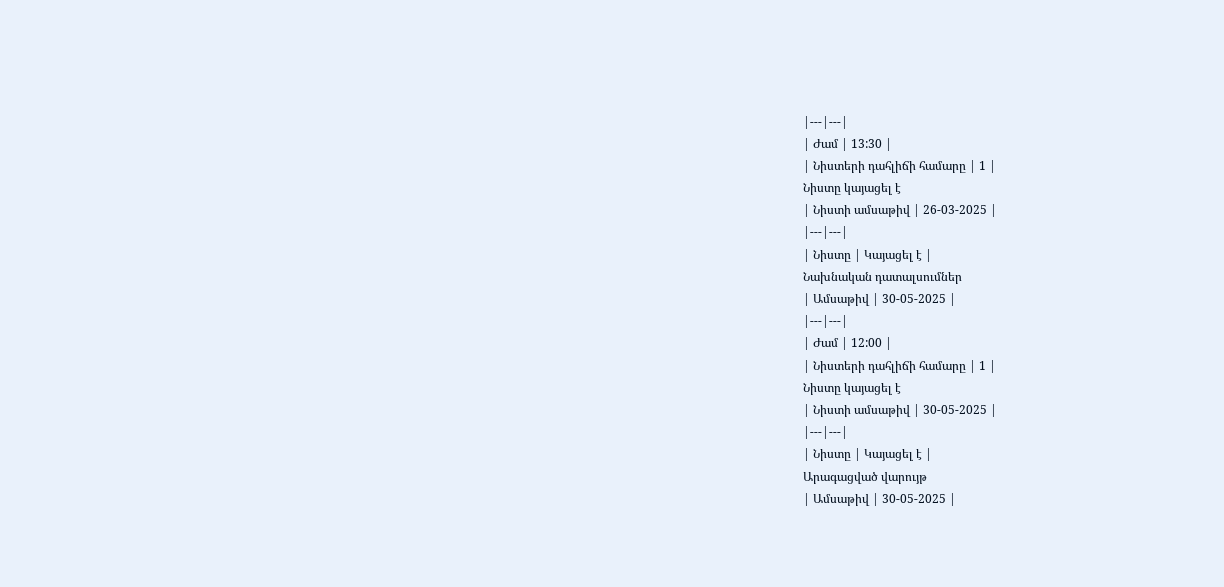|---|---|
| Ժամ | 13:30 |
| Նիստերի դահլիճի համարը | 1 |
Նիստը կայացել է
| Նիստի ամսաթիվ | 26-03-2025 |
|---|---|
| Նիստը | Կայացել է |
Նախնական դատալսումներ
| Ամսաթիվ | 30-05-2025 |
|---|---|
| Ժամ | 12:00 |
| Նիստերի դահլիճի համարը | 1 |
Նիստը կայացել է
| Նիստի ամսաթիվ | 30-05-2025 |
|---|---|
| Նիստը | Կայացել է |
Արագացված վարույթ
| Ամսաթիվ | 30-05-2025 |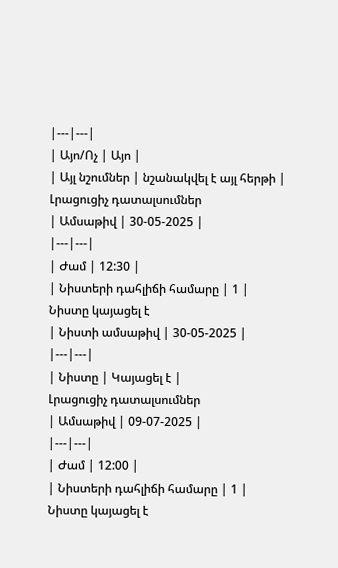|---|---|
| Այո/Ոչ | Այո |
| Այլ նշումներ | նշանակվել է այլ հերթի |
Լրացուցիչ դատալսումներ
| Ամսաթիվ | 30-05-2025 |
|---|---|
| Ժամ | 12:30 |
| Նիստերի դահլիճի համարը | 1 |
Նիստը կայացել է
| Նիստի ամսաթիվ | 30-05-2025 |
|---|---|
| Նիստը | Կայացել է |
Լրացուցիչ դատալսումներ
| Ամսաթիվ | 09-07-2025 |
|---|---|
| Ժամ | 12:00 |
| Նիստերի դահլիճի համարը | 1 |
Նիստը կայացել է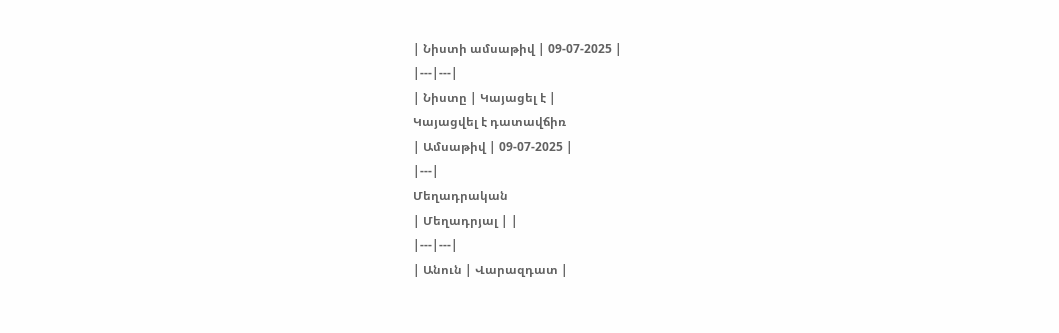| Նիստի ամսաթիվ | 09-07-2025 |
|---|---|
| Նիստը | Կայացել է |
Կայացվել է դատավճիռ
| Ամսաթիվ | 09-07-2025 |
|---|
Մեղադրական
| Մեղադրյալ | |
|---|---|
| Անուն | Վարազդատ |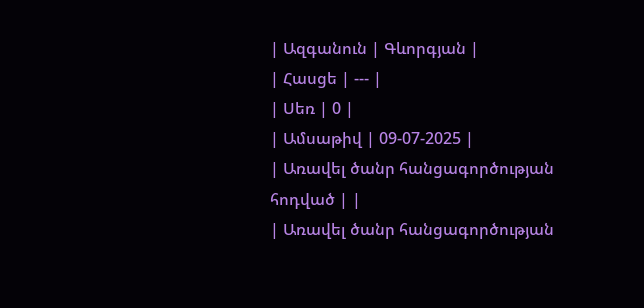| Ազգանուն | Գևորգյան |
| Հասցե | --- |
| Սեռ | 0 |
| Ամսաթիվ | 09-07-2025 |
| Առավել ծանր հանցագործության հոդված | |
| Առավել ծանր հանցագործության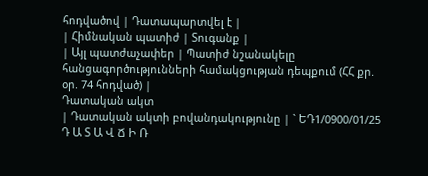հոդվածով | Դատապարտվել է |
| Հիմնական պատիժ | Տուգանք |
| Այլ պատժաչափեր | Պատիժ նշանակելը հանցագործությունների համակցության դեպքում (ՀՀ քր. օր. 74 հոդված) |
Դատական ակտ
| Դատական ակտի բովանդակությունը | ` ԵԴ1/0900/01/25 Դ Ա Տ Ա Վ Ճ Ի Ռ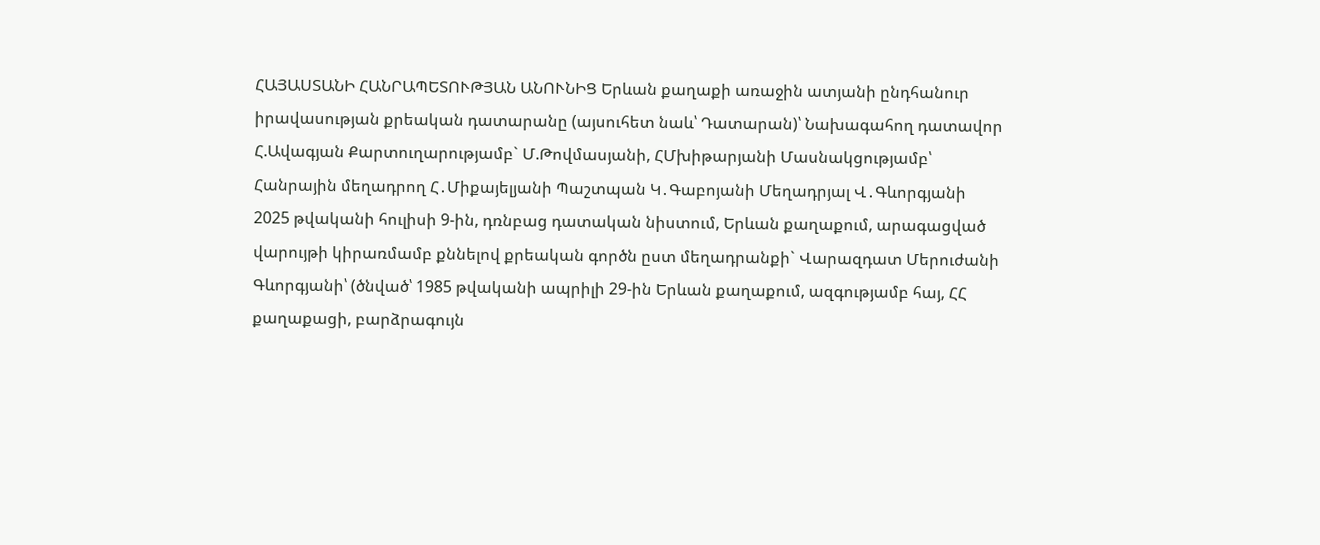ՀԱՅԱՍՏԱՆԻ ՀԱՆՐԱՊԵՏՈՒԹՅԱՆ ԱՆՈՒՆԻՑ Երևան քաղաքի առաջին ատյանի ընդհանուր իրավասության քրեական դատարանը (այսուհետ նաև՝ Դատարան)՝ Նախագահող դատավոր Հ.Ավագյան Քարտուղարությամբ` Մ.Թովմասյանի, ՀՄխիթարյանի Մասնակցությամբ՝ Հանրային մեղադրող Հ․Միքայելյանի Պաշտպան Կ․Գաբոյանի Մեղադրյալ Վ․Գևորգյանի 2025 թվականի հուլիսի 9-ին, դռնբաց դատական նիստում, Երևան քաղաքում, արագացված վարույթի կիրառմամբ քննելով քրեական գործն ըստ մեղադրանքի` Վարազդատ Մերուժանի Գևորգյանի՝ (ծնված՝ 1985 թվականի ապրիլի 29-ին Երևան քաղաքում, ազգությամբ հայ, ՀՀ քաղաքացի, բարձրագույն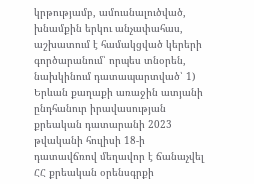կրթությամբ, ամուսնալուծված, խնամքին երկու անչափահաս, աշխատում է համակցված կերերի գործարանում՝ որպես տնօրեն, նախկինում դատապարտված՝ 1) Երևան քաղաքի առաջին ատյանի ընդհանուր իրավասության քրեական դատարանի 2023 թվականի հուլիսի 18-ի դատավճռով մեղավոր է ճանաչվել ՀՀ քրեական օրենսգրքի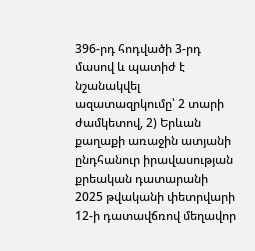396-րդ հոդվածի 3-րդ մասով և պատիժ է նշանակվել ազատազրկումը՝ 2 տարի ժամկետով, 2) Երևան քաղաքի առաջին ատյանի ընդհանուր իրավասության քրեական դատարանի 2025 թվականի փետրվարի 12-ի դատավճռով մեղավոր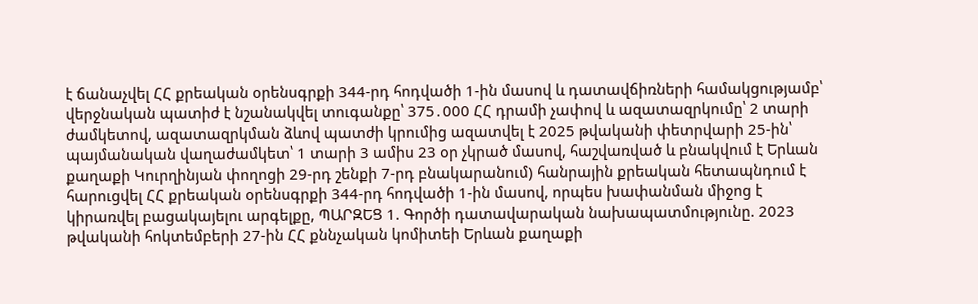է ճանաչվել ՀՀ քրեական օրենսգրքի 344-րդ հոդվածի 1-ին մասով և դատավճիռների համակցությամբ՝ վերջնական պատիժ է նշանակվել տուգանքը՝ 375․000 ՀՀ դրամի չափով և ազատազրկումը՝ 2 տարի ժամկետով, ազատազրկման ձևով պատժի կրումից ազատվել է 2025 թվականի փետրվարի 25-ին՝ պայմանական վաղաժամկետ՝ 1 տարի 3 ամիս 23 օր չկրած մասով, հաշվառված և բնակվում է Երևան քաղաքի Կուրղինյան փողոցի 29-րդ շենքի 7-րդ բնակարանում) հանրային քրեական հետապնդում է հարուցվել ՀՀ քրեական օրենսգրքի 344-րդ հոդվածի 1-ին մասով, որպես խափանման միջոց է կիրառվել բացակայելու արգելքը, ՊԱՐԶԵՑ 1. Գործի դատավարական նախապատմությունը. 2023 թվականի հոկտեմբերի 27-ին ՀՀ քննչական կոմիտեի Երևան քաղաքի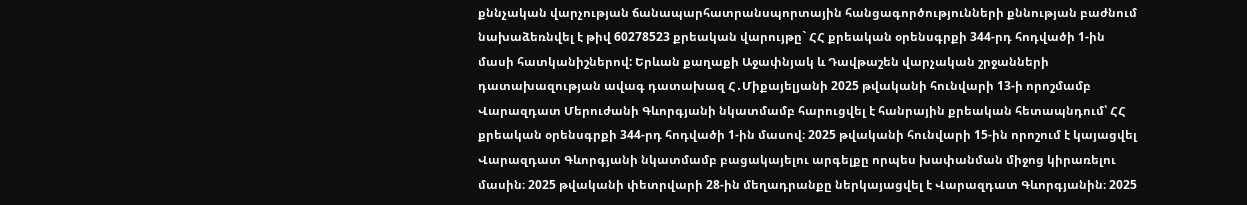քննչական վարչության ճանապարհատրանսպորտային հանցագործությունների քննության բաժնում նախաձեռնվել է թիվ 60278523 քրեական վարույթը` ՀՀ քրեական օրենսգրքի 344-րդ հոդվածի 1-ին մասի հատկանիշներով: Երևան քաղաքի Աջափնյակ և Դավթաշեն վարչական շրջանների դատախազության ավագ դատախազ Հ․Միքայելյանի 2025 թվականի հունվարի 13-ի որոշմամբ Վարազդատ Մերուժանի Գևորգյանի նկատմամբ հարուցվել է հանրային քրեական հետապնդում՝ ՀՀ քրեական օրենսգրքի 344-րդ հոդվածի 1-ին մասով։ 2025 թվականի հունվարի 15-ին որոշում է կայացվել Վարազդատ Գևորգյանի նկատմամբ բացակայելու արգելքը որպես խափանման միջոց կիրառելու մասին։ 2025 թվականի փետրվարի 28-ին մեղադրանքը ներկայացվել է Վարազդատ Գևորգյանին։ 2025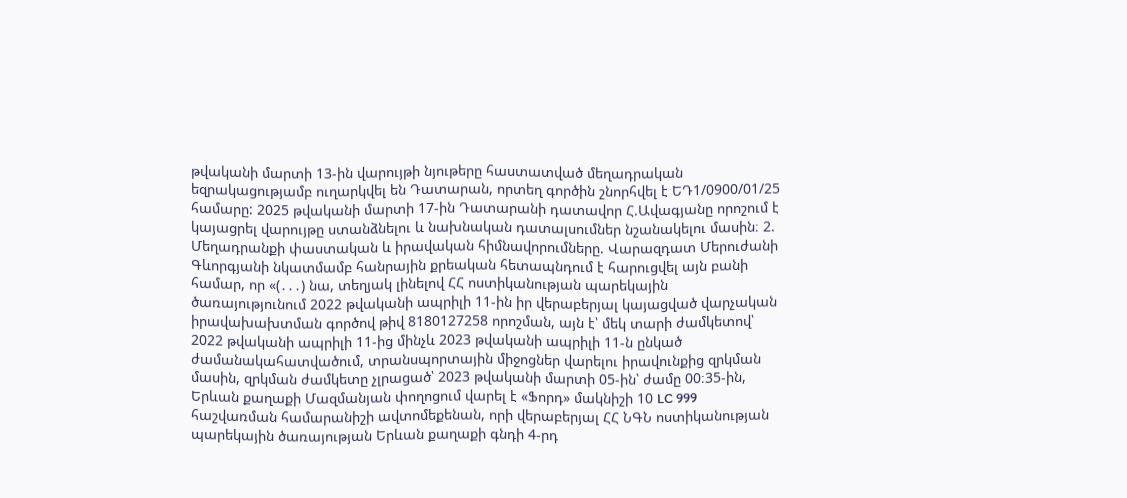թվականի մարտի 13-ին վարույթի նյութերը հաստատված մեղադրական եզրակացությամբ ուղարկվել են Դատարան, որտեղ գործին շնորհվել է ԵԴ1/0900/01/25 համարը: 2025 թվականի մարտի 17-ին Դատարանի դատավոր Հ.Ավագյանը որոշում է կայացրել վարույթը ստանձնելու և նախնական դատալսումներ նշանակելու մասին։ 2. Մեղադրանքի փաստական և իրավական հիմնավորումները. Վարազդատ Մերուժանի Գևորգյանի նկատմամբ հանրային քրեական հետապնդում է հարուցվել այն բանի համար, որ «(․․․) նա, տեղյակ լինելով ՀՀ ոստիկանության պարեկային ծառայությունում 2022 թվականի ապրիլի 11-ին իր վերաբերյալ կայացված վարչական իրավախախտման գործով թիվ 8180127258 որոշման, այն է՝ մեկ տարի ժամկետով՝ 2022 թվականի ապրիլի 11-ից մինչև 2023 թվականի ապրիլի 11-ն ընկած ժամանակահատվածում, տրանսպորտային միջոցներ վարելու իրավունքից զրկման մասին, զրկման ժամկետը չլրացած՝ 2023 թվականի մարտի 05-ին՝ ժամը 00։35-ին, Երևան քաղաքի Մազմանյան փողոցում վարել է «Ֆորդ» մակնիշի 10 LC 999 հաշվառման համարանիշի ավտոմեքենան, որի վերաբերյալ ՀՀ ՆԳՆ ոստիկանության պարեկային ծառայության Երևան քաղաքի գնդի 4-րդ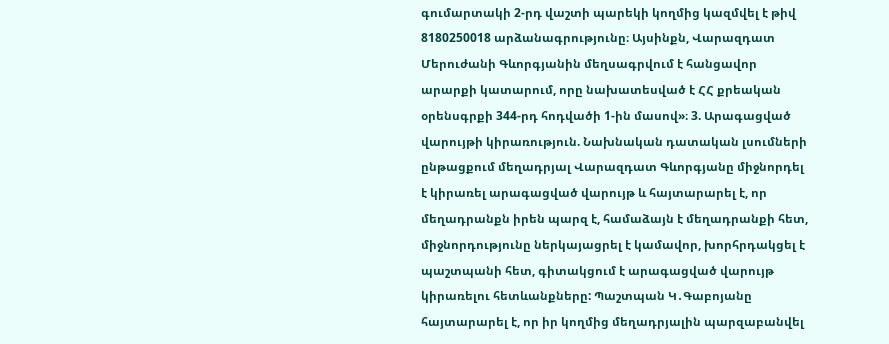գումարտակի 2-րդ վաշտի պարեկի կողմից կազմվել է թիվ 8180250018 արձանագրությունը։ Այսինքն, Վարազդատ Մերուժանի Գևորգյանին մեղսագրվում է հանցավոր արարքի կատարում, որը նախատեսված է ՀՀ քրեական օրենսգրքի 344-րդ հոդվածի 1-ին մասով»։ 3. Արագացված վարույթի կիրառություն. Նախնական դատական լսումների ընթացքում մեղադրյալ Վարազդատ Գևորգյանը միջնորդել է կիրառել արագացված վարույթ և հայտարարել է, որ մեղադրանքն իրեն պարզ է, համաձայն է մեղադրանքի հետ, միջնորդությունը ներկայացրել է կամավոր, խորհրդակցել է պաշտպանի հետ, գիտակցում է արագացված վարույթ կիրառելու հետևանքները: Պաշտպան Կ․Գաբոյանը հայտարարել է, որ իր կողմից մեղադրյալին պարզաբանվել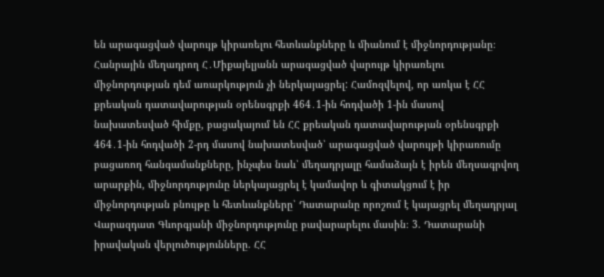են արագացված վարույթ կիրառելու հետևանքները և միանում է միջնորդությանը։ Հանրային մեղադրող Հ․Միքայելյանն արագացված վարույթ կիրառելու միջնորդության դեմ առարկություն չի ներկայացրել: Համոզվելով, որ առկա է ՀՀ քրեական դատավարության օրենսգրքի 464․1-ին հոդվածի 1-ին մասով նախատեսված հիմքը, բացակայում են ՀՀ քրեական դատավարության օրենսգրքի 464․1-ին հոդվածի 2-րդ մասով նախատեսված՝ արագացված վարույթի կիրառումը բացառող հանգամանքները, ինչպես նաև՝ մեղադրյալը համաձայն է իրեն մեղսագրվող արարքին, միջնորդությունը ներկայացրել է կամավոր և գիտակցում է իր միջնորդության բնույթը և հետևանքները՝ Դատարանը որոշում է կայացրել մեղադրյալ Վարազդատ Գևորգյանի միջնորդությունը բավարարելու մասին։ 3. Դատարանի իրավական վերլուծությունները. ՀՀ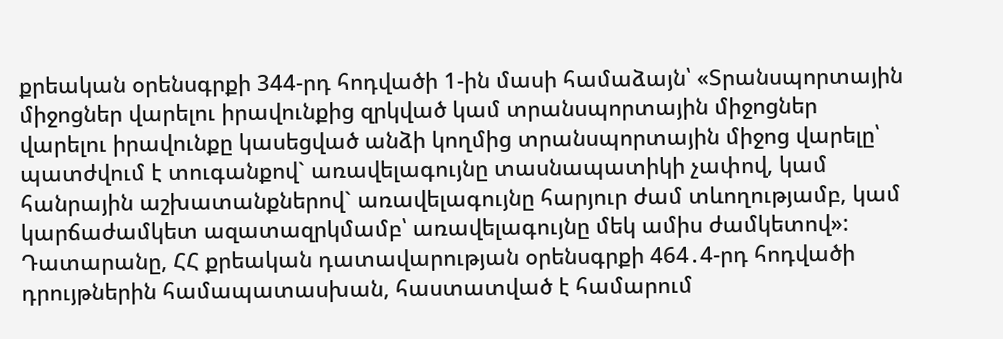քրեական օրենսգրքի 344-րդ հոդվածի 1-ին մասի համաձայն՝ «Տրանսպորտային միջոցներ վարելու իրավունքից զրկված կամ տրանսպորտային միջոցներ վարելու իրավունքը կասեցված անձի կողմից տրանսպորտային միջոց վարելը՝ պատժվում է տուգանքով` առավելագույնը տասնապատիկի չափով, կամ հանրային աշխատանքներով` առավելագույնը հարյուր ժամ տևողությամբ, կամ կարճաժամկետ ազատազրկմամբ՝ առավելագույնը մեկ ամիս ժամկետով»: Դատարանը, ՀՀ քրեական դատավարության օրենսգրքի 464․4-րդ հոդվածի դրույթներին համապատասխան, հաստատված է համարում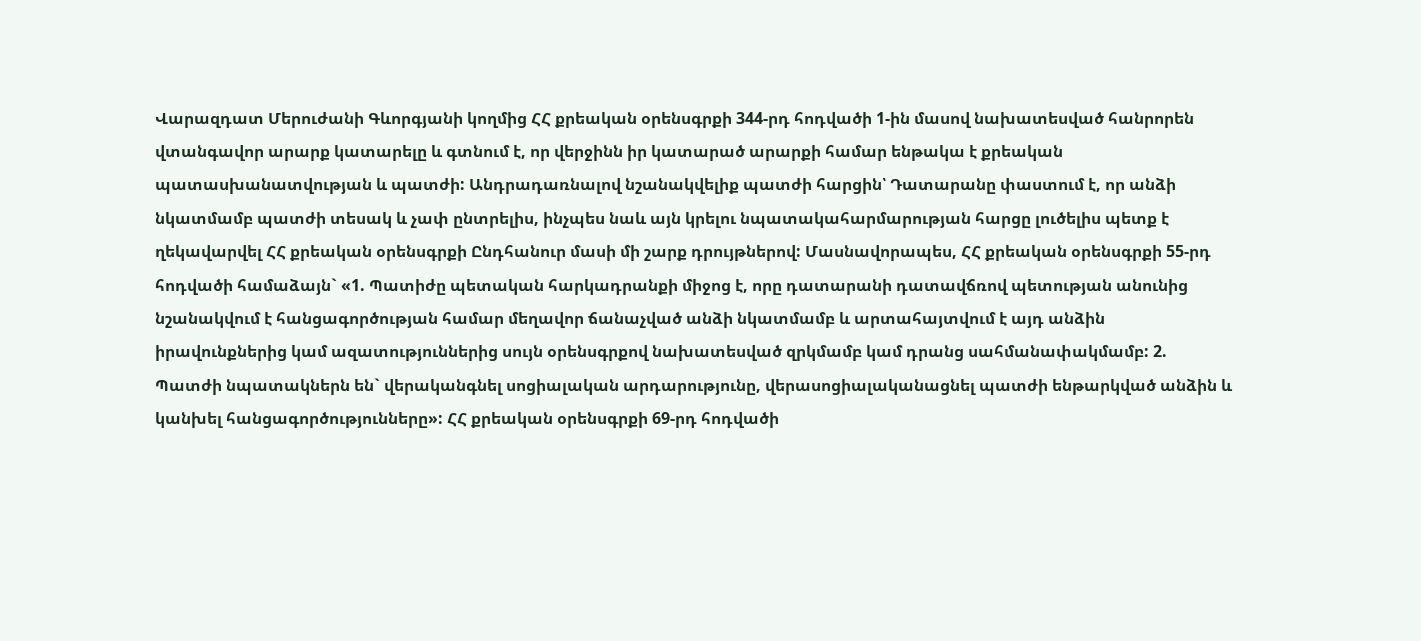Վարազդատ Մերուժանի Գևորգյանի կողմից ՀՀ քրեական օրենսգրքի 344-րդ հոդվածի 1-ին մասով նախատեսված հանրորեն վտանգավոր արարք կատարելը և գտնում է, որ վերջինն իր կատարած արարքի համար ենթակա է քրեական պատասխանատվության և պատժի: Անդրադառնալով նշանակվելիք պատժի հարցին՝ Դատարանը փաստում է, որ անձի նկատմամբ պատժի տեսակ և չափ ընտրելիս, ինչպես նաև այն կրելու նպատակահարմարության հարցը լուծելիս պետք է ղեկավարվել ՀՀ քրեական օրենսգրքի Ընդհանուր մասի մի շարք դրույթներով: Մասնավորապես, ՀՀ քրեական օրենսգրքի 55-րդ հոդվածի համաձայն` «1. Պատիժը պետական հարկադրանքի միջոց է, որը դատարանի դատավճռով պետության անունից նշանակվում է հանցագործության համար մեղավոր ճանաչված անձի նկատմամբ և արտահայտվում է այդ անձին իրավունքներից կամ ազատություններից սույն օրենսգրքով նախատեսված զրկմամբ կամ դրանց սահմանափակմամբ: 2. Պատժի նպատակներն են` վերականգնել սոցիալական արդարությունը, վերասոցիալականացնել պատժի ենթարկված անձին և կանխել հանցագործությունները»: ՀՀ քրեական օրենսգրքի 69-րդ հոդվածի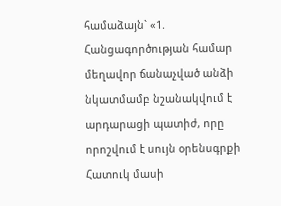համաձայն` «1. Հանցագործության համար մեղավոր ճանաչված անձի նկատմամբ նշանակվում է արդարացի պատիժ, որը որոշվում է սույն օրենսգրքի Հատուկ մասի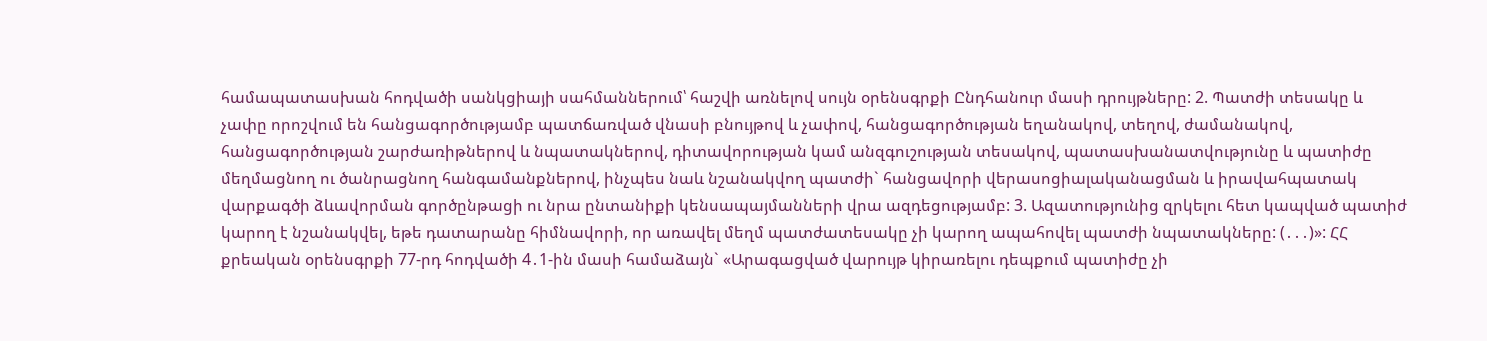համապատասխան հոդվածի սանկցիայի սահմաններում՝ հաշվի առնելով սույն օրենսգրքի Ընդհանուր մասի դրույթները: 2. Պատժի տեսակը և չափը որոշվում են հանցագործությամբ պատճառված վնասի բնույթով և չափով, հանցագործության եղանակով, տեղով, ժամանակով, հանցագործության շարժառիթներով և նպատակներով, դիտավորության կամ անզգուշության տեսակով, պատասխանատվությունը և պատիժը մեղմացնող ու ծանրացնող հանգամանքներով, ինչպես նաև նշանակվող պատժի` հանցավորի վերասոցիալականացման և իրավահպատակ վարքագծի ձևավորման գործընթացի ու նրա ընտանիքի կենսապայմանների վրա ազդեցությամբ: 3. Ազատությունից զրկելու հետ կապված պատիժ կարող է նշանակվել, եթե դատարանը հիմնավորի, որ առավել մեղմ պատժատեսակը չի կարող ապահովել պատժի նպատակները: (․․․)»: ՀՀ քրեական օրենսգրքի 77-րդ հոդվածի 4․1-ին մասի համաձայն` «Արագացված վարույթ կիրառելու դեպքում պատիժը չի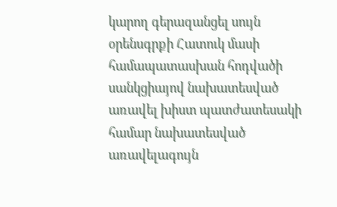կարող գերազանցել սույն օրենսգրքի Հատուկ մասի համապատասխան հոդվածի սանկցիայով նախատեսված առավել խիստ պատժատեսակի համար նախատեսված առավելագույն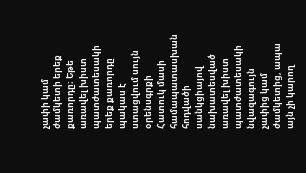չափի կամ ժամկետի երեք քառորդը։ Եթե առավել խիստ պատժատեսակի երեք քառորդը պակաս է ստացվում սույն օրենսգրքի Հատուկ մասի համապատասխան հոդվածի սանկցիայով նախատեսված առավել խիստ պատժատեսակի նվազագույն չափից կամ ժամկետից, ապա այն չի կարող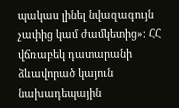պակաս լինել նվազագույն չափից կամ ժամկետից»։ ՀՀ վճռաբեկ դատարանի ձևավորած կայուն նախադեպային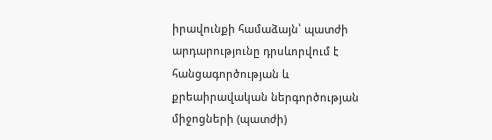իրավունքի համաձայն՝ պատժի արդարությունը դրսևորվում է հանցագործության և քրեաիրավական ներգործության միջոցների (պատժի)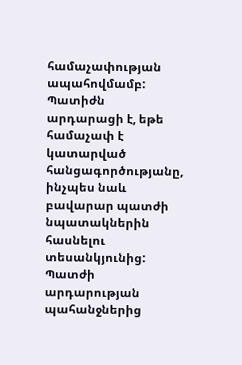համաչափության ապահովմամբ: Պատիժն արդարացի է, եթե համաչափ է կատարված հանցագործությանը, ինչպես նաև բավարար պատժի նպատակներին հասնելու տեսանկյունից: Պատժի արդարության պահանջներից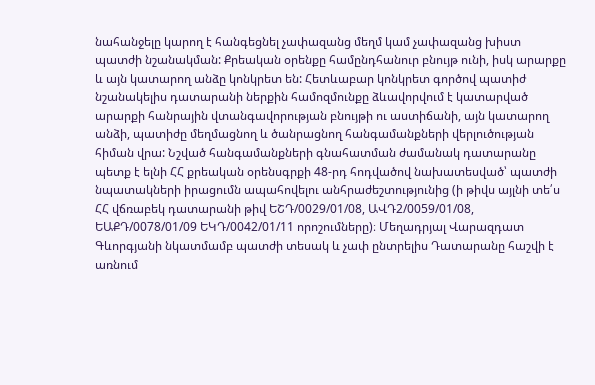նահանջելը կարող է հանգեցնել չափազանց մեղմ կամ չափազանց խիստ պատժի նշանակման: Քրեական օրենքը համընդհանուր բնույթ ունի, իսկ արարքը և այն կատարող անձը կոնկրետ են: Հետևաբար կոնկրետ գործով պատիժ նշանակելիս դատարանի ներքին համոզմունքը ձևավորվում է կատարված արարքի հանրային վտանգավորության բնույթի ու աստիճանի, այն կատարող անձի, պատիժը մեղմացնող և ծանրացնող հանգամանքների վերլուծության հիման վրա: Նշված հանգամանքների գնահատման ժամանակ դատարանը պետք է ելնի ՀՀ քրեական օրենսգրքի 48-րդ հոդվածով նախատեսված՝ պատժի նպատակների իրացումն ապահովելու անհրաժեշտությունից (ի թիվս այլնի տե՛ս ՀՀ վճռաբեկ դատարանի թիվ ԵՇԴ/0029/01/08, ԱՎԴ2/0059/01/08, ԵԱՔԴ/0078/01/09 ԵԿԴ/0042/01/11 որոշումները)։ Մեղադրյալ Վարազդատ Գևորգյանի նկատմամբ պատժի տեսակ և չափ ընտրելիս Դատարանը հաշվի է առնում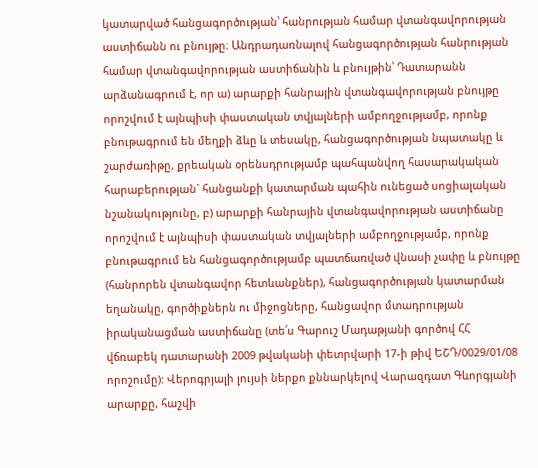կատարված հանցագործության՝ հանրության համար վտանգավորության աստիճանն ու բնույթը։ Անդրադառնալով հանցագործության հանրության համար վտանգավորության աստիճանին և բնույթին՝ Դատարանն արձանագրում է, որ ա) արարքի հանրային վտանգավորության բնույթը որոշվում է այնպիսի փաստական տվյալների ամբողջությամբ, որոնք բնութագրում են մեղքի ձևը և տեսակը, հանցագործության նպատակը և շարժառիթը, քրեական օրենսդրությամբ պահպանվող հասարակական հարաբերության` հանցանքի կատարման պահին ունեցած սոցիալական նշանակությունը, բ) արարքի հանրային վտանգավորության աստիճանը որոշվում է այնպիսի փաստական տվյալների ամբողջությամբ, որոնք բնութագրում են հանցագործությամբ պատճառված վնասի չափը և բնույթը (հանրորեն վտանգավոր հետևանքներ), հանցագործության կատարման եղանակը, գործիքներն ու միջոցները, հանցավոր մտադրության իրականացման աստիճանը (տե՛ս Գարուշ Մադաթյանի գործով ՀՀ վճռաբեկ դատարանի 2009 թվականի փետրվարի 17-ի թիվ ԵՇԴ/0029/01/08 որոշումը): Վերոգրյալի լույսի ներքո քննարկելով Վարազդատ Գևորգյանի արարքը, հաշվի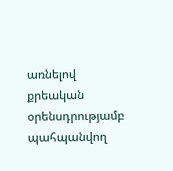առնելով քրեական օրենսդրությամբ պահպանվող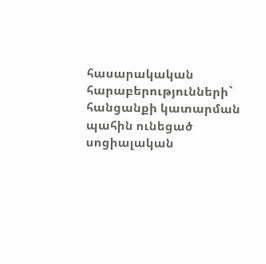հասարակական հարաբերությունների` հանցանքի կատարման պահին ունեցած սոցիալական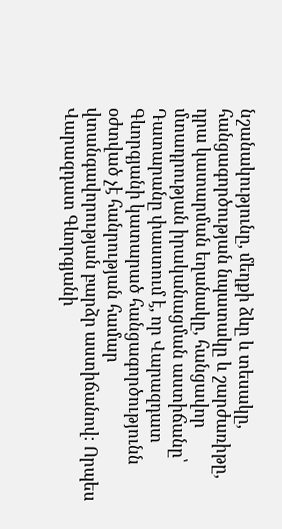նշանակությունը, մեղքի ձևը և տեսակը, հանցագործության նպատակը և շարժառիթը, դրա կատարման եղանակը, հանցավոր մտադրության իրականացման աստիճանը՝ Դատարանը փաստում է, որ Վարազդատ Գևորգյանի կատարած հանցագործությունն օժտված չէ հանրության համար վտանգավորության բարձր աստիճանով։ Որպես Վարազդատ Գևորգյանի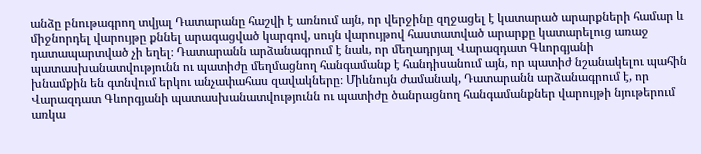անձը բնութագրող տվյալ Դատարանը հաշվի է առնում այն, որ վերջինը զղջացել է կատարած արարքների համար և միջնորդել վարույթը քննել արագացված կարգով, սույն վարույթով հաստատված արարքը կատարելուց առաջ դատապարտված չի եղել։ Դատարանն արձանագրում է նաև, որ մեղադրյալ Վարազդատ Գևորգյանի պատասխանատվությունն ու պատիժը մեղմացնող հանգամանք է հանդիսանում այն, որ պատիժ նշանակելու պահին խնամքին են գտնվում երկու անչափահաս զավակները։ Միևնույն ժամանակ, Դատարանն արձանագրում է, որ Վարազդատ Գևորգյանի պատասխանատվությունն ու պատիժը ծանրացնող հանգամանքներ վարույթի նյութերում առկա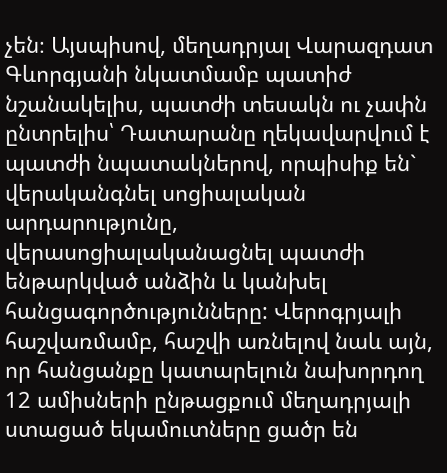չեն։ Այսպիսով, մեղադրյալ Վարազդատ Գևորգյանի նկատմամբ պատիժ նշանակելիս, պատժի տեսակն ու չափն ընտրելիս՝ Դատարանը ղեկավարվում է պատժի նպատակներով, որպիսիք են` վերականգնել սոցիալական արդարությունը, վերասոցիալականացնել պատժի ենթարկված անձին և կանխել հանցագործությունները: Վերոգրյալի հաշվառմամբ, հաշվի առնելով նաև այն, որ հանցանքը կատարելուն նախորդող 12 ամիսների ընթացքում մեղադրյալի ստացած եկամուտները ցածր են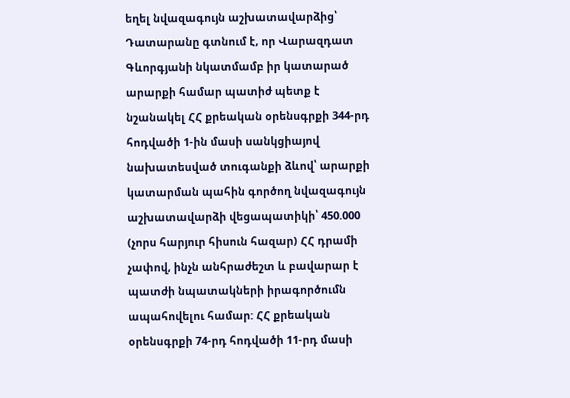եղել նվազագույն աշխատավարձից՝ Դատարանը գտնում է, որ Վարազդատ Գևորգյանի նկատմամբ իր կատարած արարքի համար պատիժ պետք է նշանակել ՀՀ քրեական օրենսգրքի 344-րդ հոդվածի 1-ին մասի սանկցիայով նախատեսված տուգանքի ձևով՝ արարքի կատարման պահին գործող նվազագույն աշխատավարձի վեցապատիկի՝ 450.000 (չորս հարյուր հիսուն հազար) ՀՀ դրամի չափով, ինչն անհրաժեշտ և բավարար է պատժի նպատակների իրագործումն ապահովելու համար: ՀՀ քրեական օրենսգրքի 74-րդ հոդվածի 11-րդ մասի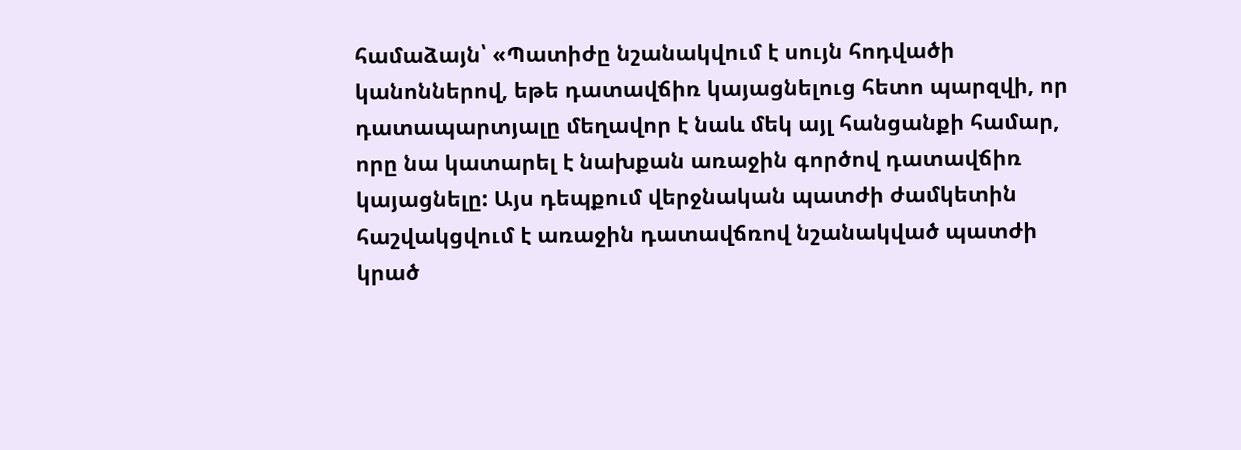համաձայն՝ «Պատիժը նշանակվում է սույն հոդվածի կանոններով, եթե դատավճիռ կայացնելուց հետո պարզվի, որ դատապարտյալը մեղավոր է նաև մեկ այլ հանցանքի համար, որը նա կատարել է նախքան առաջին գործով դատավճիռ կայացնելը: Այս դեպքում վերջնական պատժի ժամկետին հաշվակցվում է առաջին դատավճռով նշանակված պատժի կրած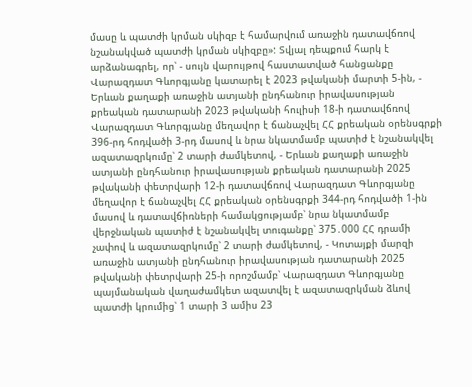մասը և պատժի կրման սկիզբ է համարվում առաջին դատավճռով նշանակված պատժի կրման սկիզբը»: Տվյալ դեպքում հարկ է արձանագրել, որ՝ - սույն վարույթով հաստատված հանցանքը Վարազդատ Գևորգյանը կատարել է 2023 թվականի մարտի 5-ին, - Երևան քաղաքի առաջին ատյանի ընդհանուր իրավասության քրեական դատարանի 2023 թվականի հուլիսի 18-ի դատավճռով Վարազդատ Գևորգյանը մեղավոր է ճանաչվել ՀՀ քրեական օրենսգրքի 396-րդ հոդվածի 3-րդ մասով և նրա նկատմամբ պատիժ է նշանակվել ազատազրկումը՝ 2 տարի ժամկետով, - Երևան քաղաքի առաջին ատյանի ընդհանուր իրավասության քրեական դատարանի 2025 թվականի փետրվարի 12-ի դատավճռով Վարազդատ Գևորգյանը մեղավոր է ճանաչվել ՀՀ քրեական օրենսգրքի 344-րդ հոդվածի 1-ին մասով և դատավճիռների համակցությամբ՝ նրա նկատմամբ վերջնական պատիժ է նշանակվել տուգանքը՝ 375․000 ՀՀ դրամի չափով և ազատազրկումը՝ 2 տարի ժամկետով, - Կոտայքի մարզի առաջին ատյանի ընդհանուր իրավասության դատարանի 2025 թվականի փետրվարի 25-ի որոշմամբ՝ Վարազդատ Գևորգյանը պայմանական վաղաժամկետ ազատվել է ազատազրկման ձևով պատժի կրումից՝ 1 տարի 3 ամիս 23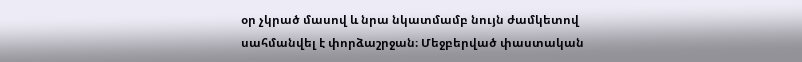օր չկրած մասով և նրա նկատմամբ նույն ժամկետով սահմանվել է փորձաշրջան։ Մեջբերված փաստական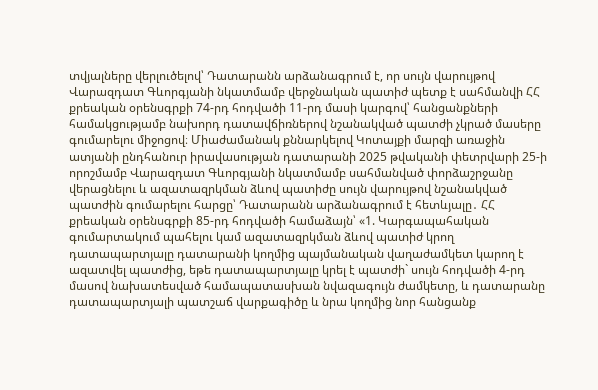տվյալները վերլուծելով՝ Դատարանն արձանագրում է, որ սույն վարույթով Վարազդատ Գևորգյանի նկատմամբ վերջնական պատիժ պետք է սահմանվի ՀՀ քրեական օրենսգրքի 74-րդ հոդվածի 11-րդ մասի կարգով՝ հանցանքների համակցությամբ նախորդ դատավճիռներով նշանակված պատժի չկրած մասերը գումարելու միջոցով։ Միաժամանակ քննարկելով Կոտայքի մարզի առաջին ատյանի ընդհանուր իրավասության դատարանի 2025 թվականի փետրվարի 25-ի որոշմամբ Վարազդատ Գևորգյանի նկատմամբ սահմանված փորձաշրջանը վերացնելու և ազատազրկման ձևով պատիժը սույն վարույթով նշանակված պատժին գումարելու հարցը՝ Դատարանն արձանագրում է հետևյալը․ ՀՀ քրեական օրենսգրքի 85-րդ հոդվածի համաձայն՝ «1. Կարգապահական գումարտակում պահելու կամ ազատազրկման ձևով պատիժ կրող դատապարտյալը դատարանի կողմից պայմանական վաղաժամկետ կարող է ազատվել պատժից, եթե դատապարտյալը կրել է պատժի` սույն հոդվածի 4-րդ մասով նախատեսված համապատասխան նվազագույն ժամկետը, և դատարանը դատապարտյալի պատշաճ վարքագիծը և նրա կողմից նոր հանցանք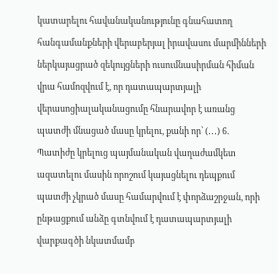կատարելու հավանականությունը գնահատող հանգամանքների վերաբերյալ իրավասու մարմինների ներկայացրած զեկույցների ուսումնասիրման հիման վրա համոզվում է, որ դատապարտյալի վերասոցիալականացումը հնարավոր է առանց պատժի մնացած մասը կրելու, քանի որ՝ (․․․) 6. Պատիժը կրելուց պայմանական վաղաժամկետ ազատելու մասին որոշում կայացնելու դեպքում պատժի չկրած մասը համարվում է փորձաշրջան, որի ընթացքում անձը գտնվում է դատապարտյալի վարքագծի նկատմամբ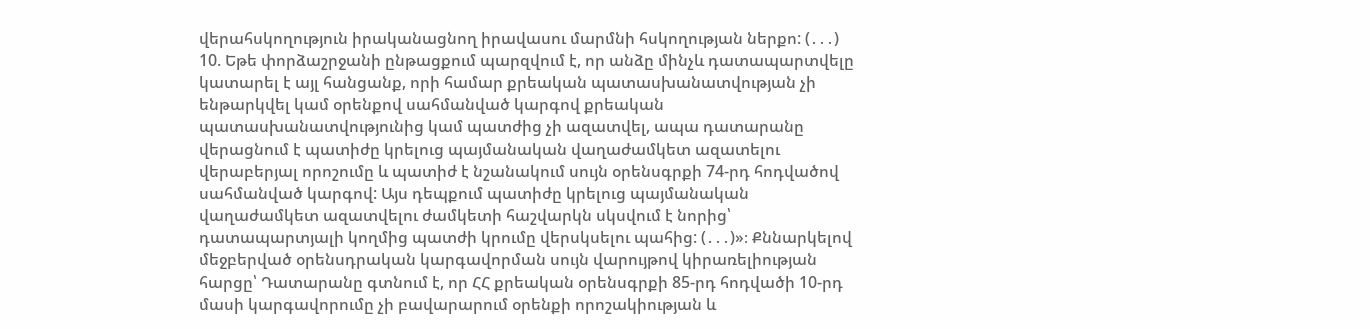վերահսկողություն իրականացնող իրավասու մարմնի հսկողության ներքո: (․․․) 10. Եթե փորձաշրջանի ընթացքում պարզվում է, որ անձը մինչև դատապարտվելը կատարել է այլ հանցանք, որի համար քրեական պատասխանատվության չի ենթարկվել կամ օրենքով սահմանված կարգով քրեական պատասխանատվությունից կամ պատժից չի ազատվել, ապա դատարանը վերացնում է պատիժը կրելուց պայմանական վաղաժամկետ ազատելու վերաբերյալ որոշումը և պատիժ է նշանակում սույն օրենսգրքի 74-րդ հոդվածով սահմանված կարգով: Այս դեպքում պատիժը կրելուց պայմանական վաղաժամկետ ազատվելու ժամկետի հաշվարկն սկսվում է նորից՝ դատապարտյալի կողմից պատժի կրումը վերսկսելու պահից: (․․․)»։ Քննարկելով մեջբերված օրենսդրական կարգավորման սույն վարույթով կիրառելիության հարցը՝ Դատարանը գտնում է, որ ՀՀ քրեական օրենսգրքի 85-րդ հոդվածի 10-րդ մասի կարգավորումը չի բավարարում օրենքի որոշակիության և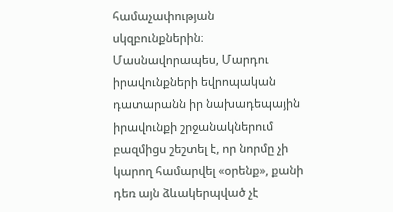համաչափության սկզբունքներին։ Մասնավորապես, Մարդու իրավունքների եվրոպական դատարանն իր նախադեպային իրավունքի շրջանակներում բազմիցս շեշտել է, որ նորմը չի կարող համարվել «օրենք», քանի դեռ այն ձևակերպված չէ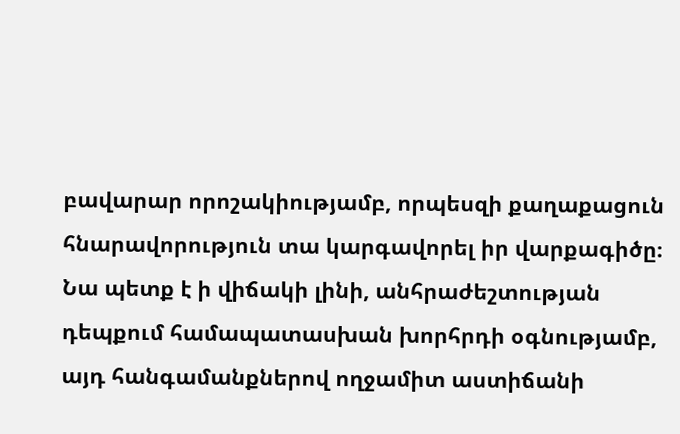բավարար որոշակիությամբ, որպեսզի քաղաքացուն հնարավորություն տա կարգավորել իր վարքագիծը։ Նա պետք է ի վիճակի լինի, անհրաժեշտության դեպքում համապատասխան խորհրդի օգնությամբ, այդ հանգամանքներով ողջամիտ աստիճանի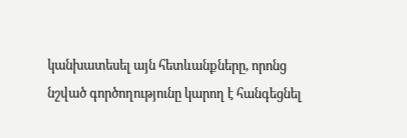կանխատեսել այն հետևանքները, որոնց նշված գործողությունը կարող է հանգեցնել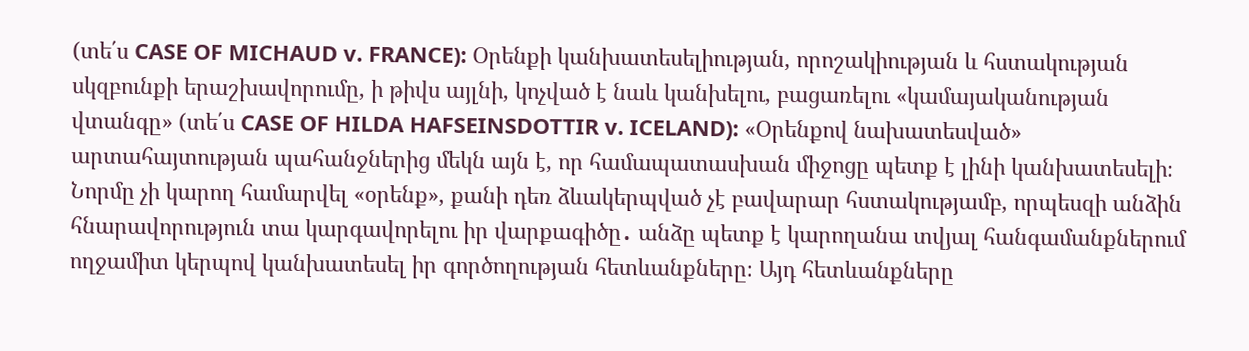(տե΄ս CASE OF MICHAUD v. FRANCE): Օրենքի կանխատեսելիության, որոշակիության և հստակության սկզբունքի երաշխավորումը, ի թիվս այլնի, կոչված է նաև կանխելու, բացառելու «կամայականության վտանգը» (տե΄ս CASE OF HILDA HAFSEINSDOTTIR v. ICELAND): «Օրենքով նախատեսված» արտահայտության պահանջներից մեկն այն է, որ համապատասխան միջոցը պետք է լինի կանխատեսելի։ Նորմը չի կարող համարվել «օրենք», քանի դեռ ձևակերպված չէ բավարար հստակությամբ, որպեսզի անձին հնարավորություն տա կարգավորելու իր վարքագիծը․ անձը պետք է կարողանա տվյալ հանգամանքներում ողջամիտ կերպով կանխատեսել իր գործողության հետևանքները։ Այդ հետևանքները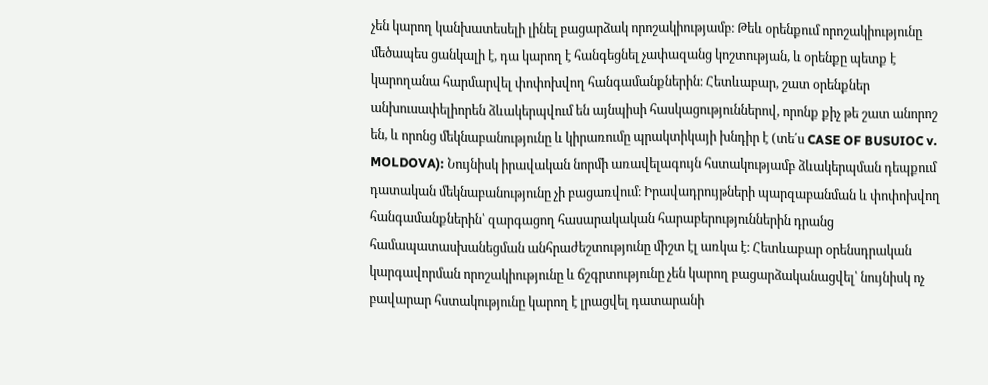չեն կարող կանխատեսելի լինել բացարձակ որոշակիությամբ։ Թեև օրենքում որոշակիությունը մեծապես ցանկալի է, դա կարող է հանգեցնել չափազանց կոշտության, և օրենքը պետք է կարողանա հարմարվել փոփոխվող հանգամանքներին։ Հետևաբար, շատ օրենքներ անխուսափելիորեն ձևակերպվում են այնպիսի հասկացություններով, որոնք քիչ թե շատ անորոշ են, և որոնց մեկնաբանությունը և կիրառումը պրակտիկայի խնդիր է (տե΄ս CASE OF BUSUIOC v. MOLDOVA): Նույնիսկ իրավական նորմի առավելագույն հստակությամբ ձևակերպման դեպքում դատական մեկնաբանությունը չի բացառվում։ Իրավադրույթների պարզաբանման և փոփոխվող հանգամանքներին՝ զարգացող հասարակական հարաբերություններին դրանց համապատասխանեցման անհրաժեշտությունը միշտ էլ առկա է։ Հետևաբար օրենսդրական կարգավորման որոշակիությունը և ճշգրտությունը չեն կարող բացարձականացվել՝ նույնիսկ ոչ բավարար հստակությունը կարող է լրացվել դատարանի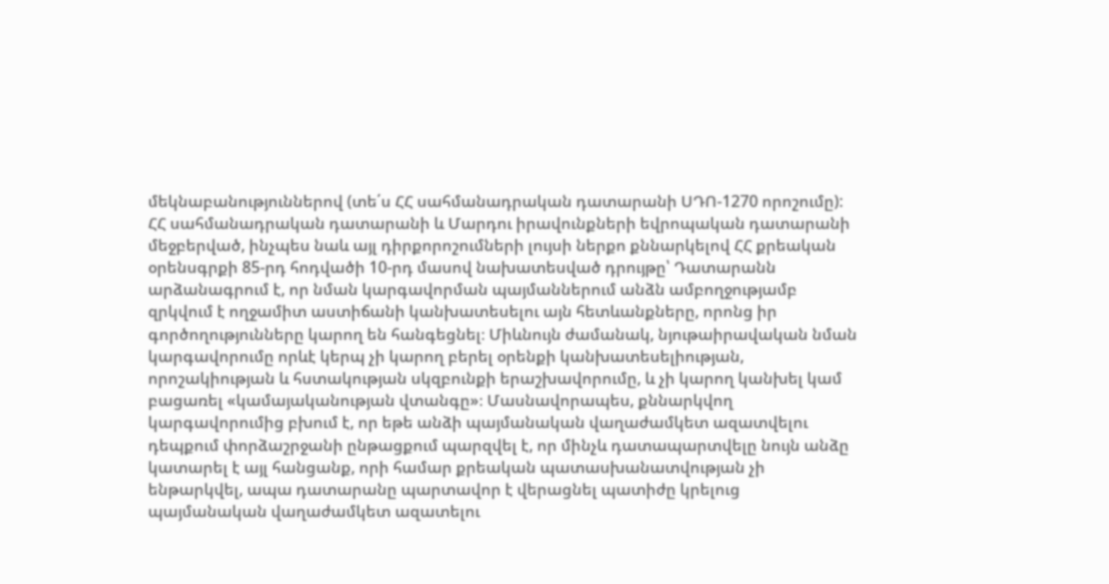մեկնաբանություններով (տե΄ս ՀՀ սահմանադրական դատարանի ՍԴՈ-1270 որոշումը): ՀՀ սահմանադրական դատարանի և Մարդու իրավունքների եվրոպական դատարանի մեջբերված, ինչպես նաև այլ դիրքորոշումների լույսի ներքո քննարկելով ՀՀ քրեական օրենսգրքի 85-րդ հոդվածի 10-րդ մասով նախատեսված դրույթը՝ Դատարանն արձանագրում է, որ նման կարգավորման պայմաններում անձն ամբողջությամբ զրկվում է ողջամիտ աստիճանի կանխատեսելու այն հետևանքները, որոնց իր գործողությունները կարող են հանգեցնել։ Միևնույն ժամանակ, նյութաիրավական նման կարգավորումը որևէ կերպ չի կարող բերել օրենքի կանխատեսելիության, որոշակիության և հստակության սկզբունքի երաշխավորումը, և չի կարող կանխել կամ բացառել «կամայականության վտանգը»։ Մասնավորապես, քննարկվող կարգավորումից բխում է, որ եթե անձի պայմանական վաղաժամկետ ազատվելու դեպքում փորձաշրջանի ընթացքում պարզվել է, որ մինչև դատապարտվելը նույն անձը կատարել է այլ հանցանք, որի համար քրեական պատասխանատվության չի ենթարկվել, ապա դատարանը պարտավոր է վերացնել պատիժը կրելուց պայմանական վաղաժամկետ ազատելու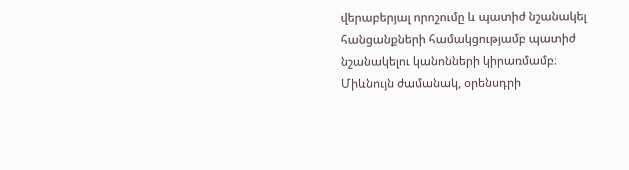վերաբերյալ որոշումը և պատիժ նշանակել հանցանքների համակցությամբ պատիժ նշանակելու կանոնների կիրառմամբ։ Միևնույն ժամանակ, օրենսդրի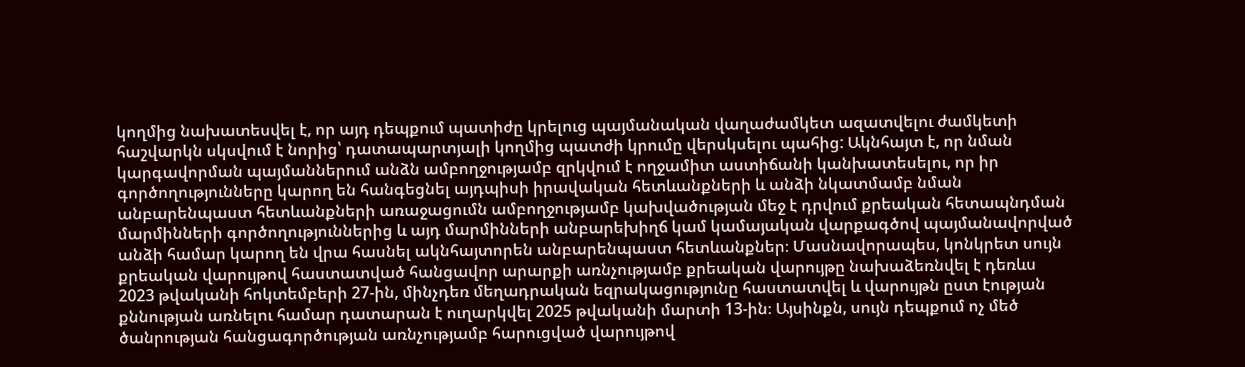կողմից նախատեսվել է, որ այդ դեպքում պատիժը կրելուց պայմանական վաղաժամկետ ազատվելու ժամկետի հաշվարկն սկսվում է նորից՝ դատապարտյալի կողմից պատժի կրումը վերսկսելու պահից: Ակնհայտ է, որ նման կարգավորման պայմաններում անձն ամբողջությամբ զրկվում է ողջամիտ աստիճանի կանխատեսելու, որ իր գործողությունները կարող են հանգեցնել այդպիսի իրավական հետևանքների և անձի նկատմամբ նման անբարենպաստ հետևանքների առաջացումն ամբողջությամբ կախվածության մեջ է դրվում քրեական հետապնդման մարմինների գործողություններից և այդ մարմինների անբարեխիղճ կամ կամայական վարքագծով պայմանավորված անձի համար կարող են վրա հասնել ակնհայտորեն անբարենպաստ հետևանքներ։ Մասնավորապես, կոնկրետ սույն քրեական վարույթով հաստատված հանցավոր արարքի առնչությամբ քրեական վարույթը նախաձեռնվել է դեռևս 2023 թվականի հոկտեմբերի 27-ին, մինչդեռ մեղադրական եզրակացությունը հաստատվել և վարույթն ըստ էության քննության առնելու համար դատարան է ուղարկվել 2025 թվականի մարտի 13-ին։ Այսինքն, սույն դեպքում ոչ մեծ ծանրության հանցագործության առնչությամբ հարուցված վարույթով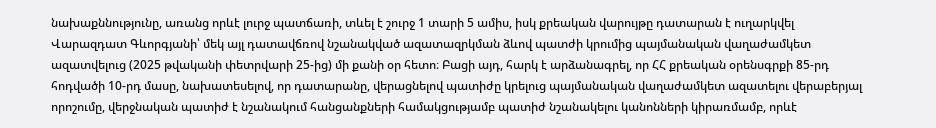նախաքննությունը, առանց որևէ լուրջ պատճառի, տևել է շուրջ 1 տարի 5 ամիս, իսկ քրեական վարույթը դատարան է ուղարկվել Վարազդատ Գևորգյանի՝ մեկ այլ դատավճռով նշանակված ազատազրկման ձևով պատժի կրումից պայմանական վաղաժամկետ ազատվելուց (2025 թվականի փետրվարի 25-ից) մի քանի օր հետո։ Բացի այդ, հարկ է արձանագրել, որ ՀՀ քրեական օրենսգրքի 85-րդ հոդվածի 10-րդ մասը, նախատեսելով, որ դատարանը, վերացնելով պատիժը կրելուց պայմանական վաղաժամկետ ազատելու վերաբերյալ որոշումը, վերջնական պատիժ է նշանակում հանցանքների համակցությամբ պատիժ նշանակելու կանոնների կիրառմամբ, որևէ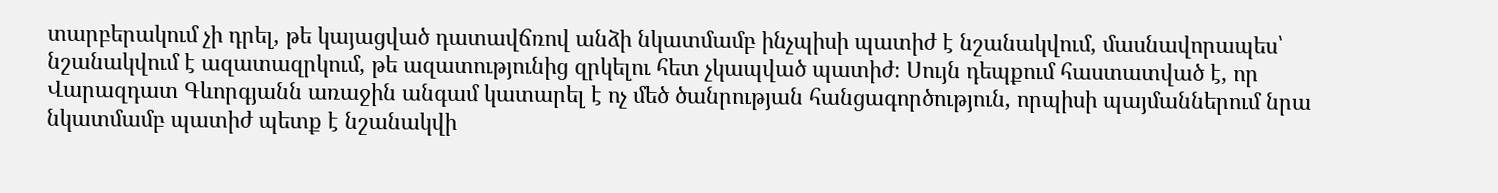տարբերակում չի դրել, թե կայացված դատավճռով անձի նկատմամբ ինչպիսի պատիժ է նշանակվում, մասնավորապես՝ նշանակվում է ազատազրկում, թե ազատությունից զրկելու հետ չկապված պատիժ։ Սույն դեպքում հաստատված է, որ Վարազդատ Գևորգյանն առաջին անգամ կատարել է ոչ մեծ ծանրության հանցագործություն, որպիսի պայմաններում նրա նկատմամբ պատիժ պետք է նշանակվի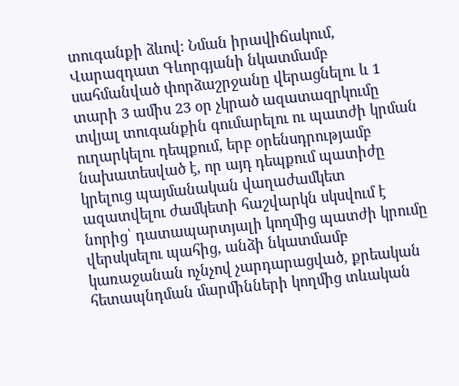տուգանքի ձևով։ Նման իրավիճակում, Վարազդատ Գևորգյանի նկատմամբ սահմանված փորձաշրջանը վերացնելու և 1 տարի 3 ամիս 23 օր չկրած ազատազրկումը տվյալ տուգանքին գումարելու ու պատժի կրման ուղարկելու դեպքում, երբ օրենսդրությամբ նախատեսված է, որ այդ դեպքում պատիժը կրելուց պայմանական վաղաժամկետ ազատվելու ժամկետի հաշվարկն սկսվում է նորից՝ դատապարտյալի կողմից պատժի կրումը վերսկսելու պահից, անձի նկատմամբ կառաջանան ոչնչով չարդարացված, քրեական հետապնդման մարմինների կողմից տևական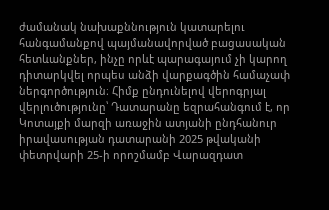ժամանակ նախաքննություն կատարելու հանգամանքով պայմանավորված բացասական հետևանքներ, ինչը որևէ պարագայում չի կարող դիտարկվել որպես անձի վարքագծին համաչափ ներգործություն։ Հիմք ընդունելով վերոգրյալ վերլուծությունը՝ Դատարանը եզրահանգում է, որ Կոտայքի մարզի առաջին ատյանի ընդհանուր իրավասության դատարանի 2025 թվականի փետրվարի 25-ի որոշմամբ Վարազդատ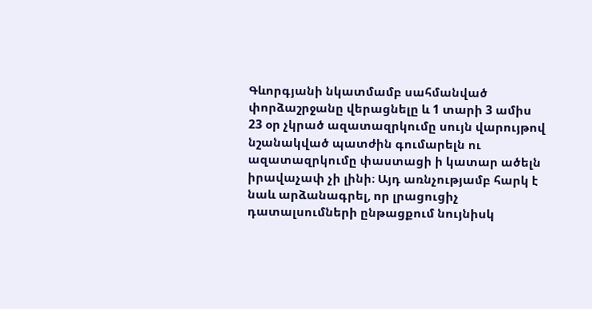Գևորգյանի նկատմամբ սահմանված փորձաշրջանը վերացնելը և 1 տարի 3 ամիս 23 օր չկրած ազատազրկումը սույն վարույթով նշանակված պատժին գումարելն ու ազատազրկումը փաստացի ի կատար ածելն իրավաչափ չի լինի։ Այդ առնչությամբ հարկ է նաև արձանագրել, որ լրացուցիչ դատալսումների ընթացքում նույնիսկ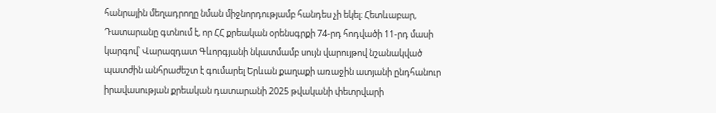հանրային մեղադրողը նման միջնորդությամբ հանդես չի եկել։ Հետևաբար, Դատարանը գտնում է, որ ՀՀ քրեական օրենսգրքի 74-րդ հոդվածի 11-րդ մասի կարգով՝ Վարազդատ Գևորգյանի նկատմամբ սույն վարույթով նշանակված պատժին անհրաժեշտ է գումարել Երևան քաղաքի առաջին ատյանի ընդհանուր իրավասության քրեական դատարանի 2025 թվականի փետրվարի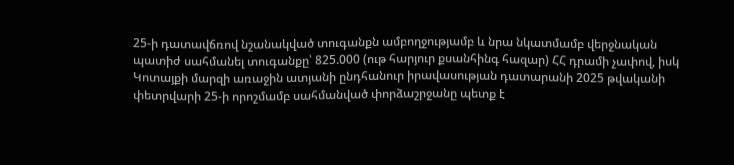25-ի դատավճռով նշանակված տուգանքն ամբողջությամբ և նրա նկատմամբ վերջնական պատիժ սահմանել տուգանքը՝ 825.000 (ութ հարյուր քսանհինգ հազար) ՀՀ դրամի չափով, իսկ Կոտայքի մարզի առաջին ատյանի ընդհանուր իրավասության դատարանի 2025 թվականի փետրվարի 25-ի որոշմամբ սահմանված փորձաշրջանը պետք է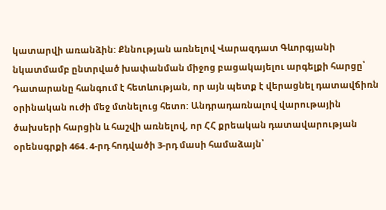կատարվի առանձին: Քննության առնելով Վարազդատ Գևորգյանի նկատմամբ ընտրված խափանման միջոց բացակայելու արգելքի հարցը՝ Դատարանը հանգում է հետևության, որ այն պետք է վերացնել դատավճիռն օրինական ուժի մեջ մտնելուց հետո: Անդրադառնալով վարութային ծախսերի հարցին և հաշվի առնելով, որ ՀՀ քրեական դատավարության օրենսգրքի 464․4-րդ հոդվածի 3-րդ մասի համաձայն՝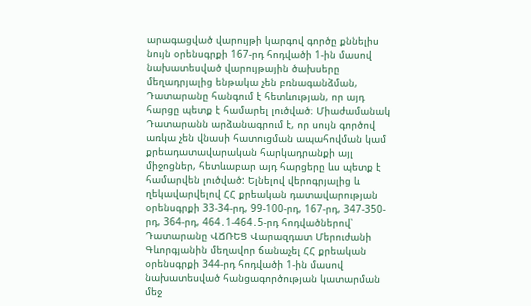արագացված վարույթի կարգով գործը քննելիս նույն օրենսգրքի 167-րդ հոդվածի 1-ին մասով նախատեսված վարույթային ծախսերը մեղադրյալից ենթակա չեն բռնագանձման, Դատարանը հանգում է հետևության, որ այդ հարցը պետք է համարել լուծված։ Միաժամանակ Դատարանն արձանագրում է, որ սույն գործով առկա չեն վնասի հատուցման ապահովման կամ քրեադատավարական հարկադրանքի այլ միջոցներ, հետևաբար այդ հարցերը ևս պետք է համարվեն լուծված: Ելնելով վերոգրյալից և ղեկավարվելով ՀՀ քրեական դատավարության օրենսգրքի 33-34-րդ, 99-100-րդ, 167-րդ, 347-350-րդ, 364-րդ, 464․1-464․5-րդ հոդվածներով՝ Դատարանը ՎՃՌԵՑ Վարազդատ Մերուժանի Գևորգյանին մեղավոր ճանաչել ՀՀ քրեական օրենսգրքի 344-րդ հոդվածի 1-ին մասով նախատեսված հանցագործության կատարման մեջ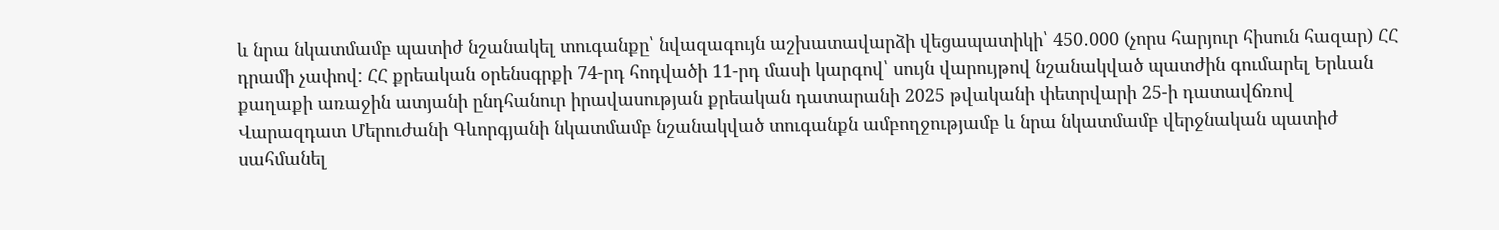և նրա նկատմամբ պատիժ նշանակել տուգանքը՝ նվազագույն աշխատավարձի վեցապատիկի՝ 450․000 (չորս հարյուր հիսուն հազար) ՀՀ դրամի չափով: ՀՀ քրեական օրենսգրքի 74-րդ հոդվածի 11-րդ մասի կարգով՝ սույն վարույթով նշանակված պատժին գումարել Երևան քաղաքի առաջին ատյանի ընդհանուր իրավասության քրեական դատարանի 2025 թվականի փետրվարի 25-ի դատավճռով Վարազդատ Մերուժանի Գևորգյանի նկատմամբ նշանակված տուգանքն ամբողջությամբ և նրա նկատմամբ վերջնական պատիժ սահմանել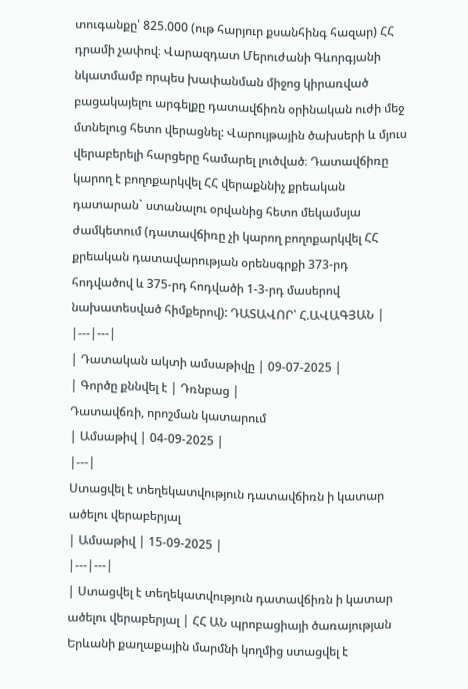տուգանքը՝ 825.000 (ութ հարյուր քսանհինգ հազար) ՀՀ դրամի չափով։ Վարազդատ Մերուժանի Գևորգյանի նկատմամբ որպես խափանման միջոց կիրառված բացակայելու արգելքը դատավճիռն օրինական ուժի մեջ մտնելուց հետո վերացնել: Վարույթային ծախսերի և մյուս վերաբերելի հարցերը համարել լուծված։ Դատավճիռը կարող է բողոքարկվել ՀՀ վերաքննիչ քրեական դատարան` ստանալու օրվանից հետո մեկամսյա ժամկետում (դատավճիռը չի կարող բողոքարկվել ՀՀ քրեական դատավարության օրենսգրքի 373-րդ հոդվածով և 375-րդ հոդվածի 1-3-րդ մասերով նախատեսված հիմքերով): ԴԱՏԱՎՈՐ՝ Հ.ԱՎԱԳՅԱՆ |
|---|---|
| Դատական ակտի ամսաթիվը | 09-07-2025 |
| Գործը քննվել է | Դռնբաց |
Դատավճռի, որոշման կատարում
| Ամսաթիվ | 04-09-2025 |
|---|
Ստացվել է տեղեկատվություն դատավճիռն ի կատար ածելու վերաբերյալ
| Ամսաթիվ | 15-09-2025 |
|---|---|
| Ստացվել է տեղեկատվություն դատավճիռն ի կատար ածելու վերաբերյալ | ՀՀ ԱՆ պրոբացիայի ծառայության Երևանի քաղաքային մարմնի կողմից ստացվել է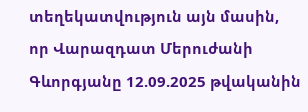տեղեկատվություն այն մասին, որ Վարազդատ Մերուժանի Գևորգյանը 12.09.2025 թվականին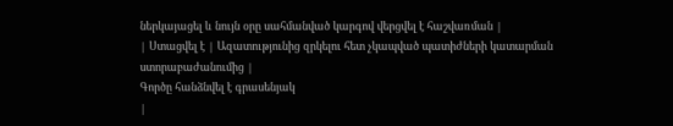ներկայացել և նույն օրը սահմանված կարգով վերցվել է հաշվառման |
| Ստացվել է | Ազատությունից զրկելու հետ չկապված պատիժների կատարման ստորաբաժանումից |
Գործը հանձնվել է գրասենյակ
|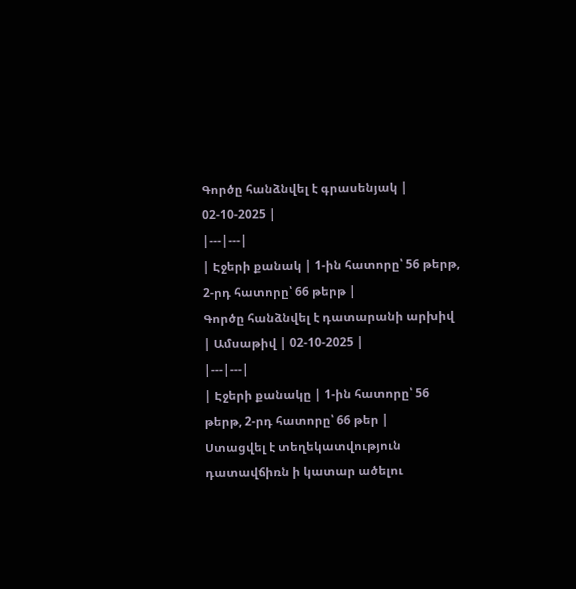Գործը հանձնվել է գրասենյակ | 02-10-2025 |
|---|---|
| Էջերի քանակ | 1-ին հատորը՝ 56 թերթ, 2-րդ հատորը՝ 66 թերթ |
Գործը հանձնվել է դատարանի արխիվ
| Ամսաթիվ | 02-10-2025 |
|---|---|
| Էջերի քանակը | 1-ին հատորը՝ 56 թերթ, 2-րդ հատորը՝ 66 թեր |
Ստացվել է տեղեկատվություն դատավճիռն ի կատար ածելու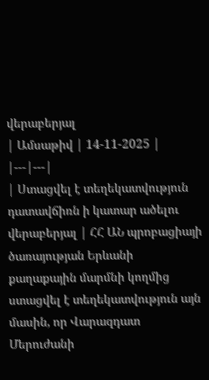վերաբերյալ
| Ամսաթիվ | 14-11-2025 |
|---|---|
| Ստացվել է տեղեկատվություն դատավճիռն ի կատար ածելու վերաբերյալ | ՀՀ ԱՆ պրոբացիայի ծառայության Երևանի քաղաքային մարմնի կողմից ստացվել է տեղեկատվություն այն մասին, որ Վարազդատ Մերուժանի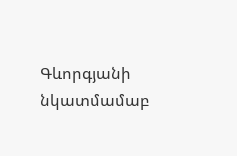Գևորգյանի նկատմամաբ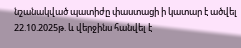նշանակված պատիժը փաստացի ի կատար է ածվել 22.10.2025թ. և վերջինս հանվել է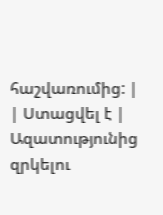հաշվառումից: |
| Ստացվել է | Ազատությունից զրկելու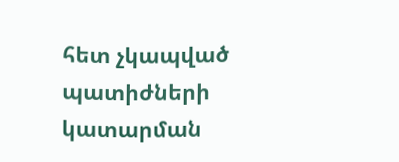հետ չկապված պատիժների կատարման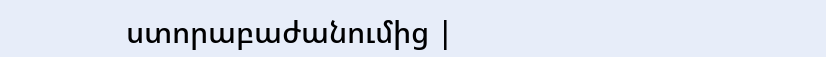ստորաբաժանումից |